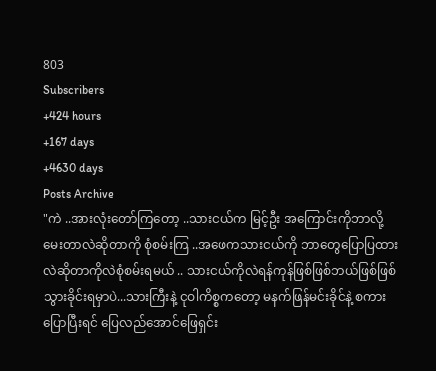803
Subscribers
+424 hours
+167 days
+4630 days
Posts Archive
"ကဲ ..အားလုံးတော်ကြတော့ ..သားငယ်က မြင့်ဦး အကြောင်းကိုဘာလို့မေးတာလဲဆိုတာကို စုံစမ်းကြ ..အဖေကသားငယ်ကို ဘာတွေပြောပြထားလဲဆိုတာကိုလဲစုံစမ်းရမယ် .. သားငယ်ကိုလဲရန်ကုန်ဖြစ်ဖြစ်ဘယ်ဖြစ်ဖြစ်သွားခိုင်းရမှာပဲ...သားကြီးနဲ့ ငုဝါကိစ္စကတော့ မနက်ဖြန်မင်းခိုင်နဲ့ စကားပြောပြီးရင် ပြေလည်အောင်ဖြေရှင်း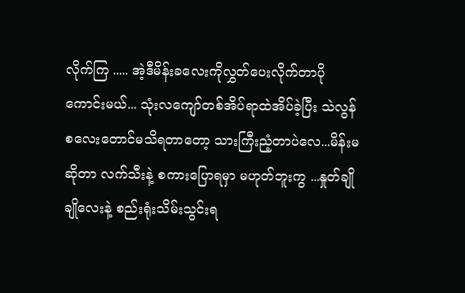လိုက်ကြ ..... အဲ့ဒီမိန်းခလေးကိုလွှတ်ပေးလိုက်တာပိုကောင်းမယ်... သုံးလကျော်တစ်အိပ်ရာထဲအိပ်ခဲ့ပြီး သဲလွန်စလေးတောင်မသိရတာတော့ သားကြီးညံ့တာပဲလေ...မိန်းမဆိုတာ လက်သီးနဲ့ စကားပြောရမှာ မဟုတ်ဘူးကွ ...နှုတ်ချိုချိုလေးနဲ့ စည်းရုံးသိမ်းသွင်းရ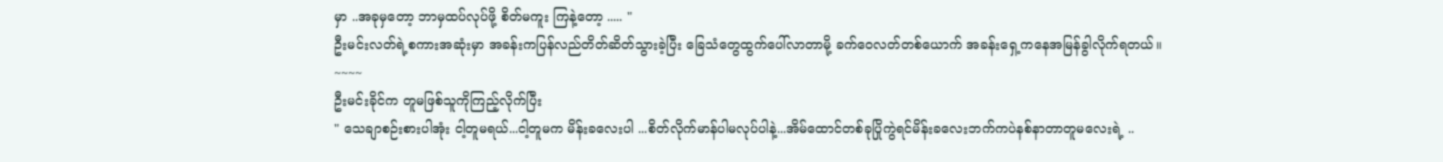မှာ ..အခုမှတော့ ဘာမှထပ်လုပ်ဖို့ စိတ်မကူး ကြနဲ့တော့ ..... "
ဦးမင်းလတ်ရဲ့စကားအဆုံးမှာ အခန်းကပြန်လည်တိတ်ဆိတ်သွားခဲ့ပြီး ခြေသံတွေထွက်ပေါ်လာတာမို့ ခက်ဝေလတ်တစ်ယောက် အခန်းရှေ့ကနေအမြန်ခွါလိုက်ရတယ်။
~~~~
ဦးမင်းခိုင်က တူမဖြစ်သူကိုကြည့်လိုက်ပြီး
" သေချာစဉ်းစားပါအုံး ငါ့တူမရယ်...ငါ့တူမက မိန်းခလေးပါ ...စိတ်လိုက်မာန်ပါမလုပ်ပါနဲ့...အိမ်ထောင်တစ်ခုပြိုကွဲရင်မိန်းခလေးဘက်ကပဲနစ်နာတာတူမလေးရဲ့ ..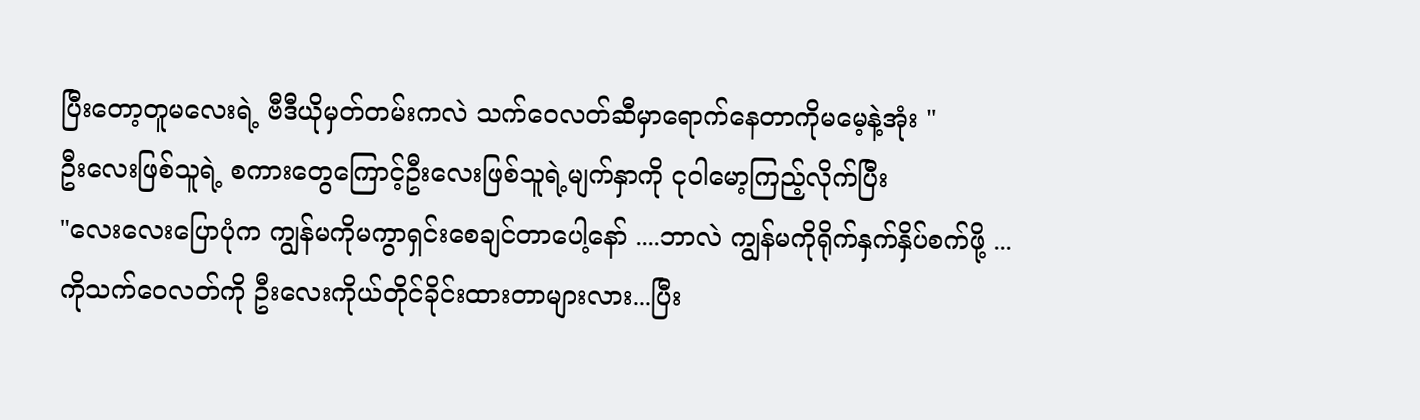ပြီးတော့တူမလေးရဲ့ ဗီဒီယိုမှတ်တမ်းကလဲ သက်ဝေလတ်ဆီမှာရောက်နေတာကိုမမေ့နဲ့အုံး "
ဦးလေးဖြစ်သူရဲ့ စကားတွေကြောင့်ဦးလေးဖြစ်သူရဲ့မျက်နှာကို ငုဝါမော့ကြည့်လိုက်ပြီး
"လေးလေးပြောပုံက ကျွန်မကိုမကွာရှင်းစေချင်တာပေါ့နော် ....ဘာလဲ ကျွန်မကိုရိုက်နှက်နှိပ်စက်ဖို့ ...ကိုသက်ဝေလတ်ကို ဦးလေးကိုယ်တိုင်ခိုင်းထားတာများလား...ပြီး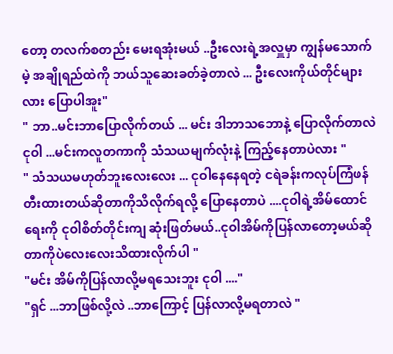တော့ တလက်စတည်း မေးရအုံးမယ် ..ဦးလေးရဲ့အလှူမှာ ကျွန်မသောက်မဲ့ အချိုရည်ထဲကို ဘယ်သူဆေးခတ်ခဲ့တာလဲ ... ဦးလေးကိုယ်တိုင်များလား ပြောပါအူး"
" ဘာ..မင်းဘာပြောလိုက်တယ် ... မင်း ဒါဘာသဘောနဲ့ ပြောလိုက်တာလဲ ငုဝါ ...မင်းကလူတကာကို သံသယမျက်လုံးနဲ့ ကြည့်နေတာပဲလား "
" သံသယမဟုတ်ဘူးလေးလေး ... ငုဝါနေနေရတဲ့ ငရဲခန်းကလုပ်ကြံဖန်တီးထားတယ်ဆိုတာကိုသိလိုက်ရလို့ ပြောနေတာပဲ ....ငုဝါရဲ့အိမ်ထောင်ရေးကို ငုဝါစိတ်တိုင်းကျ ဆုံးဖြတ်မယ်..ငုဝါအိမ်ကိုပြန်လာတော့မယ်ဆိုတာကိုပဲလေးလေးသိထားလိုက်ပါ "
"မင်း အိမ်ကိုပြန်လာလို့မရသေးဘူး ငုဝါ ...."
"ရှင် ...ဘာဖြစ်လို့လဲ ..ဘာကြောင့် ပြန်လာလို့မရတာလဲ "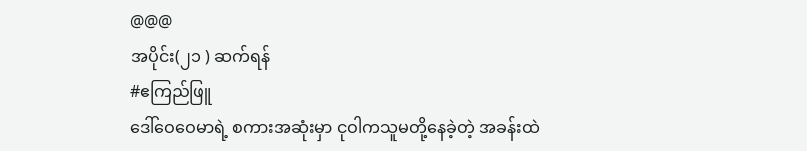@@@
အပိုင်း(၂၁ ) ဆက်ရန်
#ဧကြည်ဖြူ
ဒေါ်ဝေဝေမာရဲ့ စကားအဆုံးမှာ ငုဝါကသူမတို့နေခဲ့တဲ့ အခန်းထဲ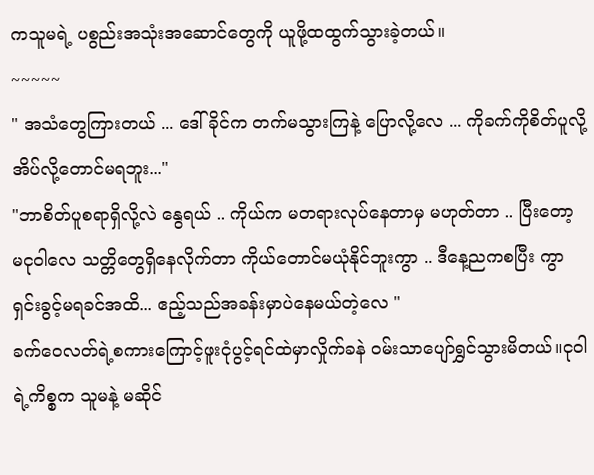ကသူမရဲ့ ပစွည်းအသုံးအဆောင်တွေကို ယူဖို့ထထွက်သွားခဲ့တယ်။
~~~~~
" အသံတွေကြားတယ် ... ဒေါ်ခိုင်က တက်မသွားကြနဲ့ ပြောလို့လေ ... ကိုခက်ကိုစိတ်ပူလို့ အိပ်လို့တောင်မရဘူး..."
"ဘာစိတ်ပူစရာရှိလို့လဲ နွေရယ် .. ကိုယ်က မတရားလုပ်နေတာမှ မဟုတ်တာ .. ပြီးတော့ မငုဝါလေ သတ္တိတွေရှိနေလိုက်တာ ကိုယ်တောင်မယုံနိုင်ဘူးကွာ .. ဒီနေ့ညကစပြီး ကွာရှင်းခွင့်မရခင်အထိ... ဧည့်သည်အခန်းမှာပဲနေမယ်တဲ့လေ "
ခက်ဝေလတ်ရဲ့စကားကြောင့်ဖူးငုံပွင့်ရင်ထဲမှာလှိုက်ခနဲ ဝမ်းသာပျော်ရွှင်သွားမိတယ်။ငုဝါရဲ့ကိစ္စက သူမနဲ့ မဆိုင်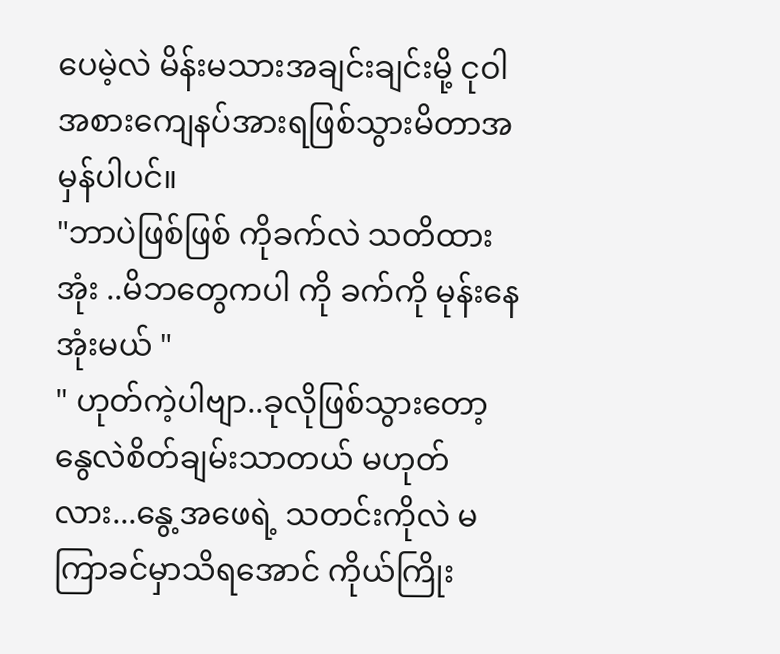ပေမဲ့လဲ မိန်းမသားအချင်းချင်းမို့ ငုဝါ အစားကျေနပ်အားရဖြစ်သွားမိတာအမှန်ပါပင်။
"ဘာပဲဖြစ်ဖြစ် ကိုခက်လဲ သတိထားအုံး ..မိဘတွေကပါ ကို ခက်ကို မုန်းနေအုံးမယ် "
" ဟုတ်ကဲ့ပါဗျာ..ခုလိုဖြစ်သွားတော့ နွေလဲစိတ်ချမ်းသာတယ် မဟုတ်လား...နွေ့အဖေရဲ့ သတင်းကိုလဲ မကြာခင်မှာသိရအောင် ကိုယ်ကြိုး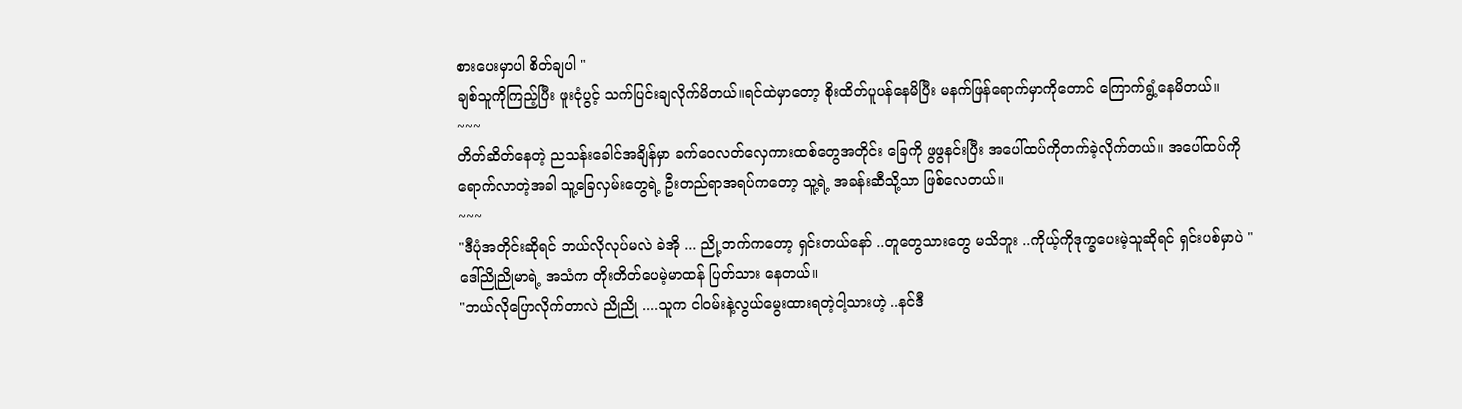စားပေးမှာပါ စိတ်ချပါ "
ချစ်သူကိုကြည့်ပြီး ဖူးငုံပွင့် သက်ပြင်းချလိုက်မိတယ်။ရင်ထဲမှာတော့ စိုးထိတ်ပူပန်နေမိပြီး မနက်ဖြန်ရောက်မှာကိုတောင် ကြောက်ရွံ့နေမိတယ်။
~~~
တိတ်ဆိတ်နေတဲ့ ညသန်းခေါင်အချိန်မှာ ခက်ဝေလတ်လှေကားထစ်တွေအတိုင်း ခြေကို ဖွဖွနင်းပြီး အပေါ်ထပ်ကိုတက်ခဲ့လိုက်တယ်။ အပေါ်ထပ်ကို ရောက်လာတဲ့အခါ သူ့ခြေလှမ်းတွေရဲ့ ဦးတည်ရာအရပ်ကတော့ သူ့ရဲ့ အခန်းဆီသို့သာ ဖြစ်လေတယ်။
~~~
"ဒီပုံအတိုင်းဆိုရင် ဘယ်လိုလုပ်မလဲ ခဲအို ... ညို့ဘက်ကတော့ ရှင်းတယ်နော် ..တူတွေသားတွေ မသိဘူး ..ကိုယ့်ကိုဒုက္ခပေးမဲ့သူဆိုရင် ရှင်းပစ်မှာပဲ "
ဒေါ်ညိုညိုမာရဲ့ အသံက တိုးတိတ်ပေမဲ့မာထန် ပြတ်သား နေတယ်။
"ဘယ်လိုပြောလိုက်တာလဲ ညိုညို ....သူက ငါဝမ်းနဲ့လွယ်မွေးထားရတဲ့ငါ့သားဟဲ့ ..နင်ဒီ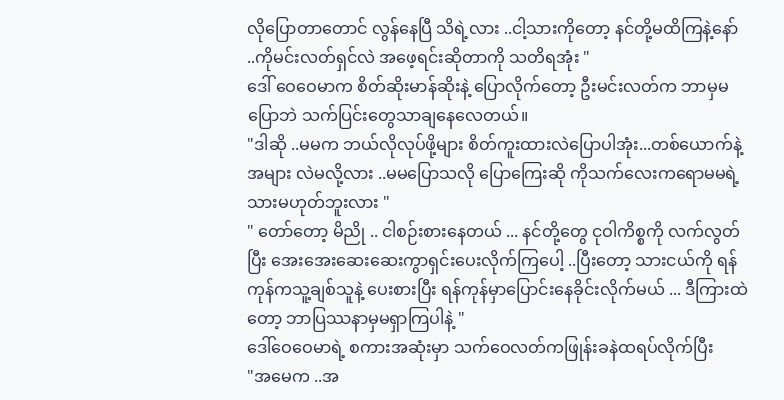လိုပြောတာတောင် လွန်နေပြီ သိရဲ့လား ..ငါ့သားကိုတော့ နင်တို့မထိကြနဲ့နော် ..ကိုမင်းလတ်ရှင်လဲ အဖေ့ရင်းဆိုတာကို သတိရအုံး "
ဒေါ် ဝေဝေမာက စိတ်ဆိုးမာန်ဆိုးနဲ့ ပြောလိုက်တော့ ဦးမင်းလတ်က ဘာမှမပြောဘဲ သက်ပြင်းတွေသာချနေလေတယ်။
"ဒါဆို ..မမက ဘယ်လိုလုပ်ဖို့များ စိတ်ကူးထားလဲပြောပါအုံး...တစ်ယောက်နဲ့အများ လဲမလို့လား ..မမပြောသလို ပြောကြေးဆို ကိုသက်လေးကရောမမရဲ့သားမဟုတ်ဘူးလား "
" တော်တော့ မိညို .. ငါစဉ်းစားနေတယ် ... နင်တို့တွေ ငုဝါကိစ္စကို လက်လွတ်ပြီး အေးအေးဆေးဆေးကွာရှင်းပေးလိုက်ကြပေါ့ ..ပြီးတော့ သားငယ်ကို ရန်ကုန်ကသူ့ချစ်သူနဲ့ ပေးစားပြီး ရန်ကုန်မှာပြောင်းနေခိုင်းလိုက်မယ် ... ဒီကြားထဲတော့ ဘာပြဿနာမှမရှာကြပါနဲ့ "
ဒေါ်ဝေဝေမာရဲ့ စကားအဆုံးမှာ သက်ဝေလတ်ကဖြုန်းခနဲထရပ်လိုက်ပြီး
"အမေက ..အ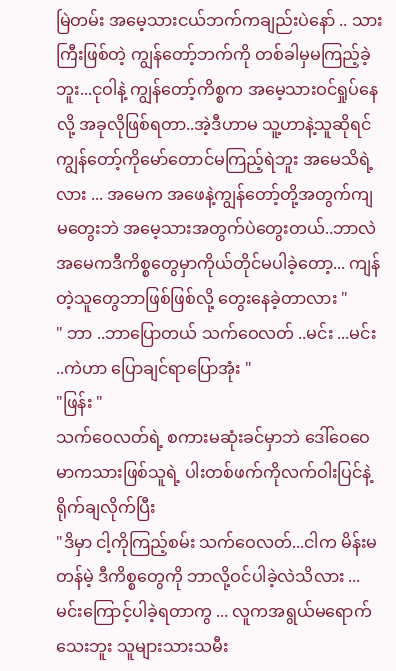မြဲတမ်း အမေ့သားငယ်ဘက်ကချည်းပဲနော် .. သားကြီးဖြစ်တဲ့ ကျွန်တော့်ဘက်ကို တစ်ခါမှမကြည့်ခဲ့ဘူး...ငုဝါနဲ့ ကျွန်တော့်ကိစ္စက အမေ့သားဝင်ရှုပ်နေလို့ အခုလိုဖြစ်ရတာ..အဲ့ဒီဟာမ သူ့ဟာနဲ့သူဆိုရင် ကျွန်တော့်ကိုမော်တောင်မကြည့်ရဲဘူး အမေသိရဲ့လား ... အမေက အဖေနဲ့ကျွန်တော့်တို့အတွက်ကျ မတွေးဘဲ အမေ့သားအတွက်ပဲတွေးတယ်..ဘာလဲ အမေကဒီကိစ္စတွေမှာကိုယ်တိုင်မပါခဲ့တော့... ကျန်တဲ့သူတွေဘာဖြစ်ဖြစ်လို့ တွေးနေခဲ့တာလား "
" ဘာ ..ဘာပြောတယ် သက်ဝေလတ် ..မင်း ...မင်း ..ကဲဟာ ပြောချင်ရာပြောအုံး "
"ဖြန်း "
သက်ဝေလတ်ရဲ့ စကားမဆုံးခင်မှာဘဲ ဒေါ်ဝေဝေမာကသားဖြစ်သူရဲ့ ပါးတစ်ဖက်ကိုလက်ဝါးပြင်နဲ့ ရိုက်ချလိုက်ပြီး
"ဒိမှာ ငါ့ကိုကြည့်စမ်း သက်ဝေလတ်...ငါက မိန်းမတန်မဲ့ ဒီကိစ္စတွေကို ဘာလို့ဝင်ပါခဲ့လဲသိလား ...မင်းကြောင့်ပါခဲ့ရတာကွ ... လူကအရွယ်မရောက်သေးဘူး သူများသားသမီး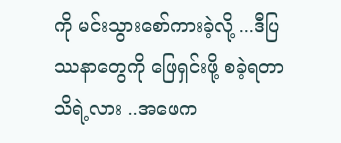ကို မင်းသွားစော်ကားခဲ့လို့ ...ဒီပြဿနာတွေကို ဖြေရှင်းဖို့ စခဲ့ရတာသိရဲ့လား ..အဖေက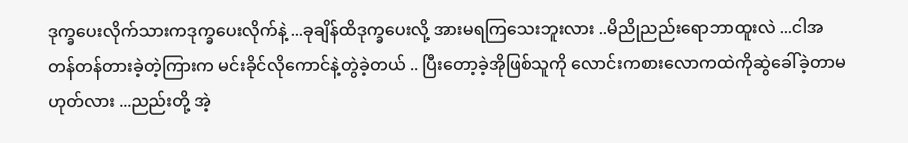ဒုက္ခပေးလိုက်သားကဒုက္ခပေးလိုက်နဲ့ ...ခုချိန်ထိဒုက္ခပေးလို့ အားမရကြသေးဘူးလား ..မိညိုညည်းရောဘာထူးလဲ ...ငါအတန်တန်တားခဲ့တဲ့ကြားက မင်းခိုင်လိုကောင်နဲ့တွဲခဲ့တယ် .. ပြီးတော့ခဲ့အိုဖြစ်သူကို လောင်းကစားလောကထဲကိုဆွဲခေါ်ခဲ့တာမဟုတ်လား ...ညည်းတို့ အဲ့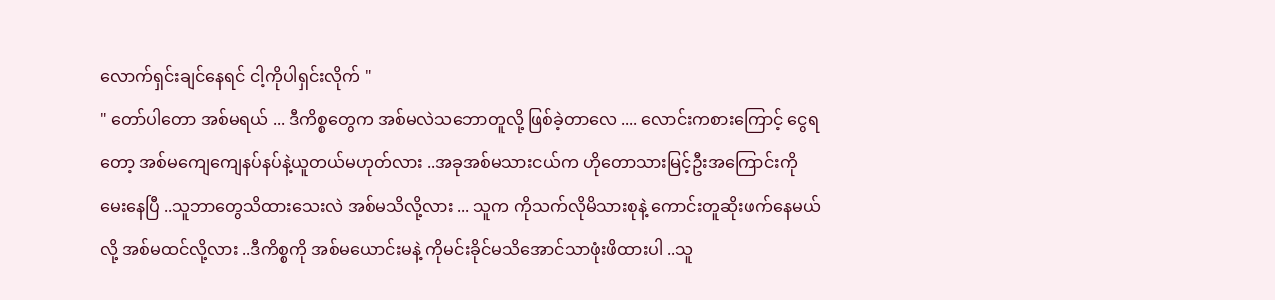လောက်ရှင်းချင်နေရင် ငါ့ကိုပါရှင်းလိုက် "
" တော်ပါတော အစ်မရယ် ... ဒီကိစ္စတွေက အစ်မလဲသဘောတူလို့ ဖြစ်ခဲ့တာလေ .... လောင်းကစားကြောင့် ငွေရတော့ အစ်မကျေကျေနပ်နပ်နဲ့ယူတယ်မဟုတ်လား ..အခုအစ်မသားငယ်က ဟိုတောသားမြင့်ဦးအကြောင်းကို မေးနေပြီ ..သူဘာတွေသိထားသေးလဲ အစ်မသိလို့လား ... သူက ကိုသက်လိုမိသားစုနဲ့ ကောင်းတူဆိုးဖက်နေမယ်လို့ အစ်မထင်လို့လား ..ဒီကိစ္စကို အစ်မယောင်းမနဲ့ ကိုမင်းခိုင်မသိအောင်သာဖုံးဖိထားပါ ..သူ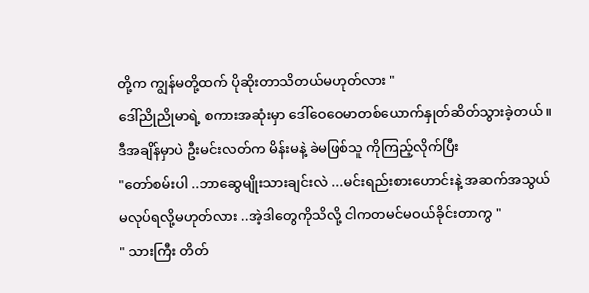တို့က ကျွန်မတို့ထက် ပိုဆိုးတာသိတယ်မဟုတ်လား "
ဒေါ်ညိုညိုမာရဲ့ စကားအဆုံးမှာ ဒေါ်ဝေဝေမာတစ်ယောက်နှုတ်ဆိတ်သွားခဲ့တယ်။ဒီအချိန်မှာပဲ ဦးမင်းလတ်က မိန်းမနဲ့ ခဲမဖြစ်သူ ကိုကြည့်လိုက်ပြီး
"တော်စမ်းပါ ..ဘာဆွေမျိုးသားချင်းလဲ ...မင်းရည်းစားဟောင်းနဲ့ အဆက်အသွယ်မလုပ်ရလို့မဟုတ်လား ..အဲ့ဒါတွေကိုသိလို့ ငါကတမင်မဝယ်ခိုင်းတာကွ "
" သားကြီး တိတ်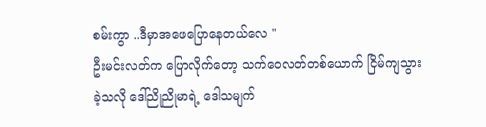စမ်းကွာ ..ဒီမှာအဖေပြောနေတယ်လေ "
ဦးမင်းလတ်က ပြောလိုက်တော့ သက်ဝေလတ်တစ်ယောက် ငြိမ်ကျသွားခဲ့သလို ဒေါ်ညိုညိုမာရဲ့ ဒေါသမျက်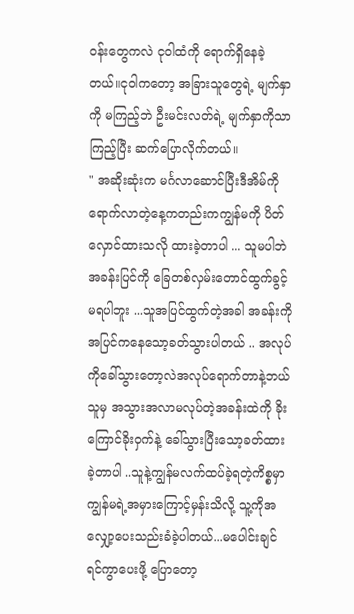ဝန်းတွေကလဲ ငုဝါထံကို ရောက်ရှိနေခဲ့တယ်။ငုဝါကတော့ အခြားသူတွေရဲ့ မျက်နှာကို မကြည့်ဘဲ ဦးမင်းလတ်ရဲ့ မျက်နှာကိုသာကြည့်ပြီး ဆက်ပြောလိုက်တယ်။
" အဆိုးဆုံးက မင်္ဂလာဆောင်ပြီးဒီအိမ်ကို ရောက်လာတဲ့နေ့ကတည်းကကျွန်မကို ပိတ်လှောင်ထားသလို ထားခဲ့တာပါ ... သူမပါဘဲအခန်းပြင်ကို ခြေတစ်လှမ်းတောင်ထွက်ခွင့်မရပါဘူး ...သူအပြင်ထွက်တဲ့အခါ အခန်းကို အပြင်ကနေသော့ခတ်သွားပါတယ် .. အလုပ်ကိုခေါ်သွားတော့လဲအလုပ်ရောက်တာနဲ့ဘယ်သူမှ အသွားအလာမလုပ်တဲ့အခန်းထဲကို ခိုးကြောင်ခိုးဝှက်နဲ့ ခေါ်သွားပြီးသော့ခတ်ထားခဲ့တာပါ ..သူနဲ့ကျွန်မလက်ထပ်ခဲ့ရတဲ့ကိစ္စမှာ ကျွန်မရဲ့အမှားကြောင့်မှန်းသိလို့ သူ့ကိုအလျှော့ပေးသည်းခံခဲ့ပါတယ်...မပေါင်းချင်ရင်ကွာပေးဖို့ ပြောတော့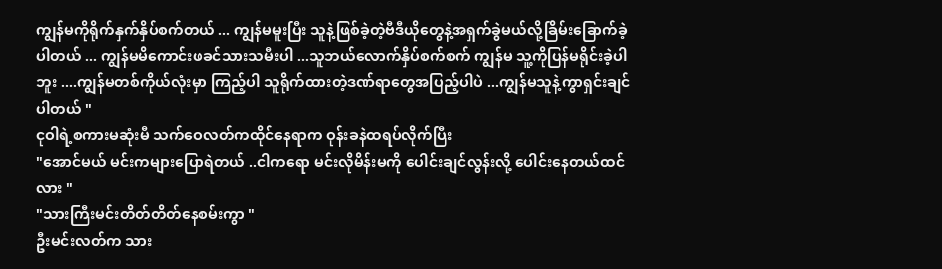ကျွန်မကိုရိုက်နှက်နှိပ်စက်တယ် ... ကျွန်မမူးပြီး သူနဲ့ဖြစ်ခဲ့တဲ့ဗီဒီယိုတွေနဲ့အရှက်ခွဲမယ်လို့ခြိမ်းခြောက်ခဲ့ပါတယ် ... ကျွန်မမိကောင်းဖခင်သားသမီးပါ ...သူဘယ်လောက်နှိပ်စက်စက် ကျွန်မ သူ့ကိုပြန်မရိုင်းခဲ့ပါဘူး ....ကျွန်မတစ်ကိုယ်လုံးမှာ ကြည့်ပါ သူရိုက်ထားတဲ့ဒဏ်ရာတွေအပြည့်ပါပဲ ...ကျွန်မသူနဲ့ကွာရှင်းချင်ပါတယ် "
ငုဝါရဲ့စကားမဆုံးမီ သက်ဝေလတ်ကထိုင်နေရာက ဝုန်းခနဲထရပ်လိုက်ပြီး
"အောင်မယ် မင်းကများပြောရဲတယ် ..ငါကရော မင်းလိုမိန်းမကို ပေါင်းချင်လွန်းလို့ ပေါင်းနေတယ်ထင်လား "
"သားကြီးမင်းတိတ်တိတ်နေစမ်းကွာ "
ဦးမင်းလတ်က သား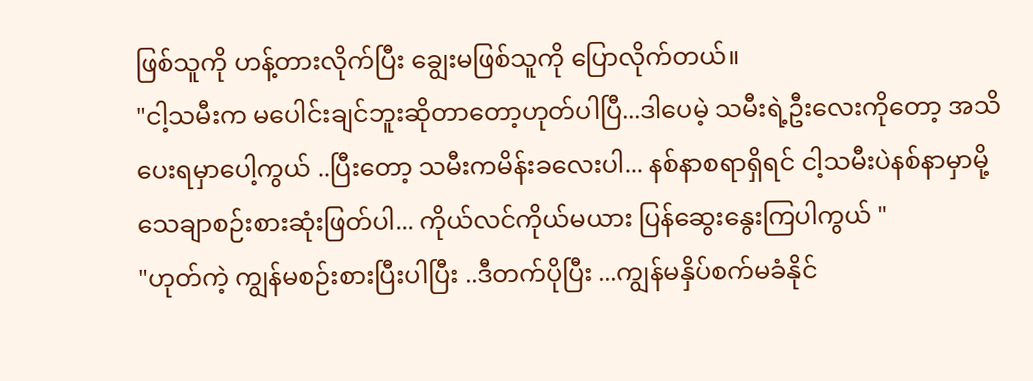ဖြစ်သူကို ဟန့်တားလိုက်ပြီး ချွေးမဖြစ်သူကို ပြောလိုက်တယ်။
"ငါ့သမီးက မပေါင်းချင်ဘူးဆိုတာတော့ဟုတ်ပါပြီ...ဒါပေမဲ့ သမီးရဲ့ဦးလေးကိုတော့ အသိပေးရမှာပေါ့ကွယ် ..ပြီးတော့ သမီးကမိန်းခလေးပါ... နစ်နာစရာရှိရင် ငါ့သမီးပဲနစ်နာမှာမို့ သေချာစဉ်းစားဆုံးဖြတ်ပါ... ကိုယ်လင်ကိုယ်မယား ပြန်ဆွေးနွေးကြပါကွယ် "
"ဟုတ်ကဲ့ ကျွန်မစဉ်းစားပြီးပါပြီး ..ဒီတက်ပိုပြီး ...ကျွန်မနှိပ်စက်မခံနိုင်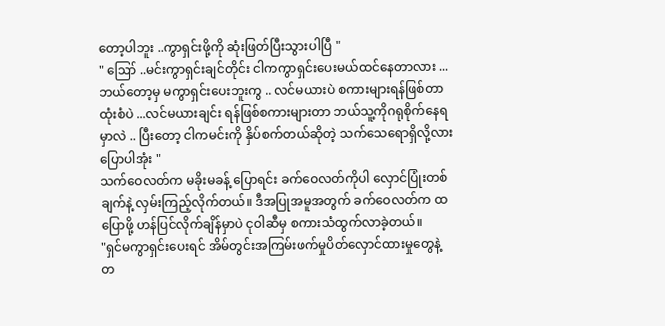တော့ပါဘူး ..ကွာရှင်းဖို့ကို ဆုံးဖြတ်ပြီးသွားပါပြီ "
" ဪ ..မင်းကွာရှင်းချင်တိုင်း ငါကကွာရှင်းပေးမယ်ထင်နေတာလား ... ဘယ်တော့မှ မကွာရှင်းပေးဘူးကွ .. လင်မယားပဲ စကားများရန်ဖြစ်တာထုံးစံပဲ ...လင်မယားချင်း ရန်ဖြစ်စကားများတာ ဘယ်သူ့ကိုဂရုစိုက်နေရမှာလဲ .. ပြီးတော့ ငါကမင်းကို နှိပ်စက်တယ်ဆိုတဲ့ သက်သေရောရှိလို့လား ပြောပါအုံး "
သက်ဝေလတ်က မခိုးမခန့် ပြောရင်း ခက်ဝေလတ်ကိုပါ လှောင်ပြုံးတစ်ချက်နဲ့ လှမ်းကြည့်လိုက်တယ်။ ဒီအပြုအမူအတွက် ခက်ဝေလတ်က ထပြောဖို့ ဟန်ပြင်လိုက်ချိန်မှာပဲ ငုဝါဆီမှ စကားသံထွက်လာခဲ့တယ်။
"ရှင်မကွာရှင်းပေးရင် အိမ်တွင်းအကြမ်းဖက်မှုပိတ်လှောင်ထားမှုတွေနဲ့ တ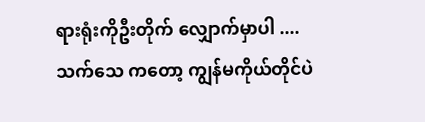ရားရုံးကိုဦးတိုက် လျှောက်မှာပါ ....သက်သေ ကတော့ ကျွန်မကိုယ်တိုင်ပဲ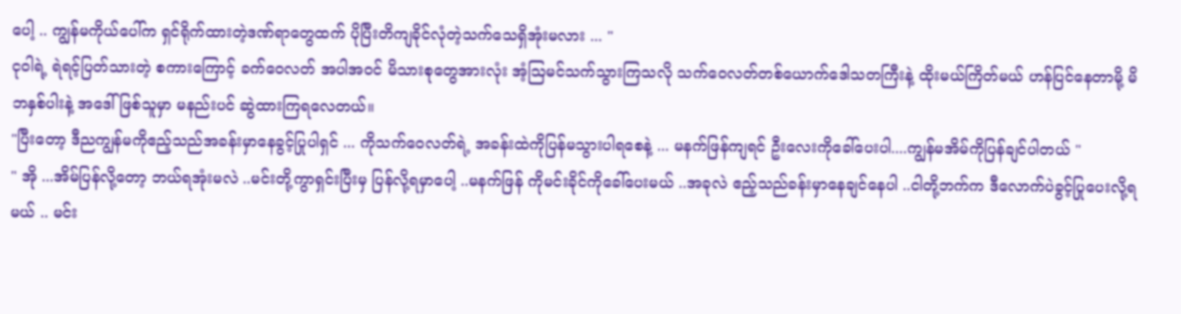ပေါ့ .. ကျွန်မကိုယ်ပေါ်က ရှင်ရိုက်ထားတဲ့ဒဏ်ရာတွေထက် ပိုပြီးတိကျခိုင်လုံတဲ့သက်သေရှိအုံးမလား ... "
ငုဝါရဲ့ ရဲရင့်ပြတ်သားတဲ့ စကားကြောင့် ခက်ဝေလတ် အပါအဝင် မိသားစုတွေအားလုံး အံ့ဩမင်သက်သွားကြသလို သက်ဝေလတ်တစ်ယောက်ဒေါသတကြီးနဲ့ ထိုးမယ်ကြိတ်မယ် ဟန်ပြင်နေတာမို့ မိဘနှစ်ပါးနဲ့ အဒေါ်ဖြစ်သူမှာ မနည်းပင် ဆွဲထားကြရလေတယ်။
"ပြီးတော့ ဒီညကျွန်မကိုဧည့်သည်အခန်းမှာနေခွင့်ပြုပါရှင် ... ကိုသက်ဝေလတ်ရဲ့ အခန်းထဲကိုပြန်မသွားပါရစေနဲ့ ... မနက်ဖြန်ကျရင် ဦးလေးကိုခေါ်ပေးပါ....ကျွန်မအိမ်ကိုပြန်ချင်ပါတယ် "
" အို ...အိမ်ပြန်လို့တော့ ဘယ်ရအုံးမလဲ ..မင်းတို့ကွာရှင်းပြီးမှ ပြန်လို့ရမှာပေါ့ ..မနက်ဖြန် ကိုမင်းခိုင်ကိုခေါ်ပေးမယ် ..အခုလဲ ဧည့်သည်ခန်းမှာနေချင်နေပါ ..ငါတို့ဘက်က ဒီလောက်ပဲခွင့်ပြုပေးလို့ရမယ် .. မင်း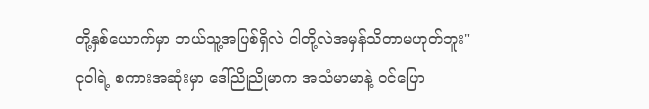တို့နှစ်ယောက်မှာ ဘယ်သူ့အပြစ်ရှိလဲ ငါတို့လဲအမှန်သိတာမဟုတ်ဘူး"
ငုဝါရဲ့ စကားအဆုံးမှာ ဒေါ်ညိုညိုမာက အသံမာမာနဲ့ ၀င်ပြော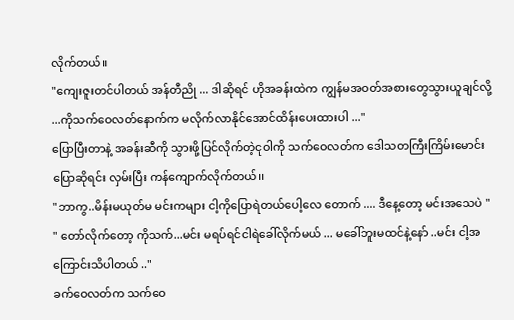လိုက်တယ်။
"ကျေးဇူးတင်ပါတယ် အန်တီညို ... ဒါဆိုရင် ဟိုအခန်းထဲက ကျွန်မအဝတ်အစားတွေသွားယူချင်လို့ ...ကိုသက်ဝေလတ်နောက်က မလိုက်လာနိုင်အောင်ထိန်းပေးထားပါ ..."
ပြောပြီးတာနဲ့ အခန်းဆီကို သွားဖို့ပြင်လိုက်တဲ့ငုဝါကို သက်ဝေလတ်က ဒေါသတကြီးကြိမ်းမောင်းပြောဆိုရင်း လှမ်းပြီး ကန်ကျောက်လိုက်တယ်၊၊
"ဘာကွ..မိန်းမယုတ်မ မင်းကများ ငါ့ကိုပြောရဲတယ်ပေါ့လေ တောက် .... ဒီနေ့တော့ မင်းအသေပဲ "
" တော်လိုက်တော့ ကိုသက်...မင်း မရပ်ရင်ငါရဲခေါ်လိုက်မယ် ... မခေါ်ဘူးမထင်နဲ့နော် ..မင်း ငါ့အကြောင်းသိပါတယ် .."
ခက်ဝေလတ်က သက်ဝေ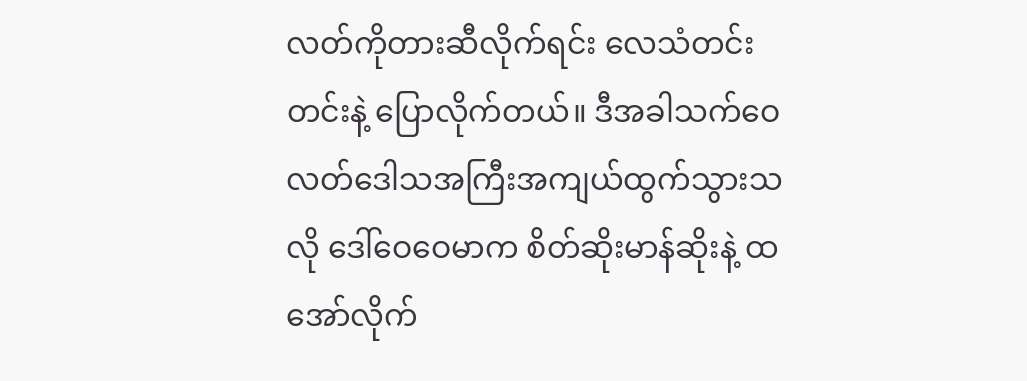လတ်ကိုတားဆီလိုက်ရင်း လေသံတင်းတင်းနဲ့ ပြောလိုက်တယ်။ ဒီအခါသက်ဝေလတ်ဒေါသအကြီးအကျယ်ထွက်သွားသလို ဒေါ်ဝေဝေမာက စိတ်ဆိုးမာန်ဆိုးနဲ့ ထအော်လိုက်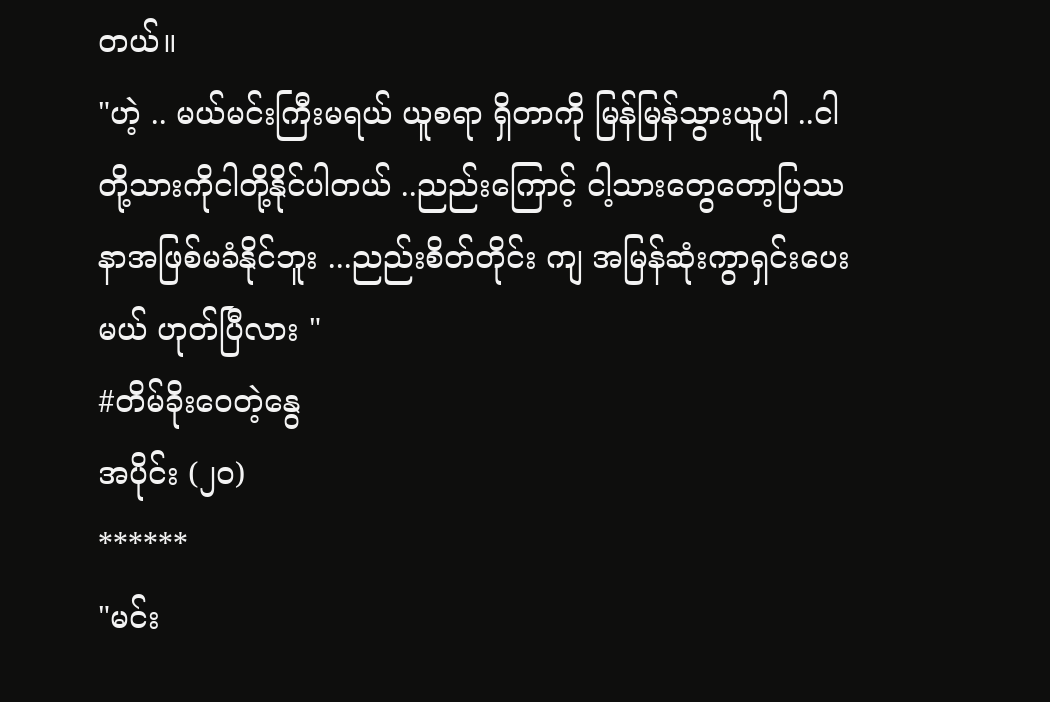တယ်။
"ဟဲ့ .. မယ်မင်းကြီးမရယ် ယူစရာ ရှိတာကို မြန်မြန်သွားယူပါ ..ငါတို့သားကိုငါတို့နိုင်ပါတယ် ..ညည်းကြောင့် ငါ့သားတွေတော့ပြဿနာအဖြစ်မခံနိုင်ဘူး ...ညည်းစိတ်တိုင်း ကျ အမြန်ဆုံးကွာရှင်းပေးမယ် ဟုတ်ပြီလား "
#တိမ်ခိုးဝေတဲ့နွေ
အပိုင်း (၂၀)
******
"မင်း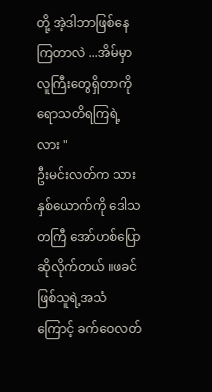တို့ အဲ့ဒါဘာဖြစ်နေကြတာလဲ ...အိမ်မှာလူကြီးတွေရှိတာကို ရောသတိရကြရဲ့လား "
ဦးမင်းလတ်က သားနှစ်ယောက်ကို ဒေါသတကြီ အော်ဟစ်ပြောဆိုလိုက်တယ် ။ဖခင်ဖြစ်သူရဲ့အသံကြောင့် ခက်ဝေလတ်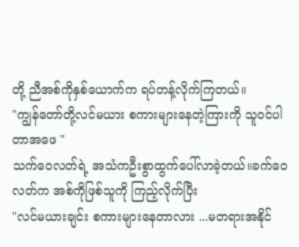တို့ ညီအစ်ကိုနှစ်ယောက်က ရပ်တန့်လိုက်ကြတယ်။
"ကျွန်တော်တို့လင်မယား စကားများနေတဲ့ကြားကို သူဝင်ပါတာအဖေ "
သက်ဝေလတ်ရဲ့ အသံကဦးစွာထွက်ပေါ်လာခဲ့တယ်။ခက်ဝေ လတ်က အစ်ကိုဖြစ်သူကို ကြည့်လိုက်ပြီး
"လင်မယားချင်း စကားများနေတာလား ...မတရားအနိုင်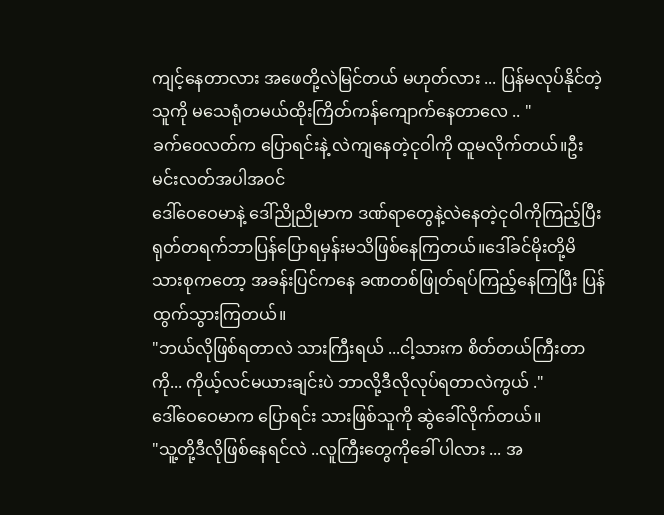ကျင့်နေတာလား အဖေတို့လဲမြင်တယ် မဟုတ်လား ... ပြန်မလုပ်နိုင်တဲ့သူကို မသေရုံတမယ်ထိုးကြိတ်ကန်ကျောက်နေတာလေ .. "
ခက်ဝေလတ်က ပြောရင်းနဲ့ လဲကျနေတဲ့ငုဝါကို ထူမလိုက်တယ်။ဦးမင်းလတ်အပါအဝင်
ဒေါ်ဝေဝေမာနဲ့ ဒေါ်ညိုညိုမာက ဒဏ်ရာတွေနဲ့လဲနေတဲ့ငုဝါကိုကြည့်ပြီး ရုတ်တရက်ဘာပြန်ပြောရမှန်းမသိဖြစ်နေကြတယ်။ဒေါ်ခင်မိုးတို့မိသားစုကတော့ အခန်းပြင်ကနေ ခဏတစ်ဖြုတ်ရပ်ကြည့်နေကြပြီး ပြန်ထွက်သွားကြတယ်။
"ဘယ်လိုဖြစ်ရတာလဲ သားကြီးရယ် ...ငါ့သားက စိတ်တယ်ကြီးတာကို... ကိုယ့်လင်မယားချင်းပဲ ဘာလို့ဒီလိုလုပ်ရတာလဲကွယ် ."
ဒေါ်ဝေဝေမာက ပြောရင်း သားဖြစ်သူကို ဆွဲခေါ်လိုက်တယ်။
"သူ့တို့ဒီလိုဖြစ်နေရင်လဲ ..လူကြီးတွေကိုခေါ် ပါလား ... အ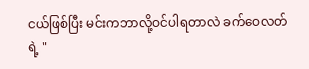ငယ်ဖြစ်ပြီး မင်းကဘာလို့ဝင်ပါရတာလဲ ခက်ဝေလတ်ရဲ့ "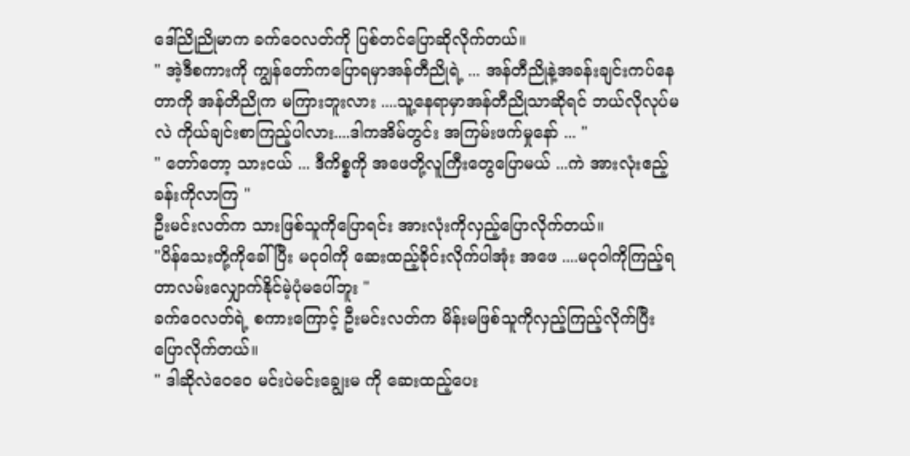ဒေါ်ညိုညိုမာက ခက်ဝေလတ်ကို ပြစ်တင်ပြောဆိုလိုက်တယ်။
" အဲ့ဒီစကားကို ကျွန်တော်ကပြောရမှာအန်တီညိုရဲ့ ... အန်တီညိုနဲ့အခန်းချင်းကပ်နေတာကို အန်တိညိုက မကြားဘူးလား ....သူ့နေရာမှာအန်တီညိုသာဆိုရင် ဘယ်လိုလုပ်မလဲ ကိုယ်ချင်းစာကြည့်ပါလား....ဒါကအိမ်တွင်း အကြမ်းဖက်မှုနော် ... "
" တော်တော့ သားငယ် ... ဒီကိစ္စကို အဖေတို့လူကြီးတွေပြောမယ် ...ကဲ အားလုံးဧည့်ခန်းကိုလာကြ "
ဦးမင်းလတ်က သားဖြစ်သူကိုပြောရင်း အားလုံးကိုလှည့်ပြောလိုက်တယ်။
"ပိန်သေးတို့ကိုခေါ်ပြီး မငုဝါကို ဆေးထည့်ခိုင်းလိုက်ပါအုံး အဖေ ....မငုဝါကိုကြည့်ရတာလမ်းလျှောက်နိုင်မဲ့ပုံမပေါ်ဘူး "
ခက်ဝေလတ်ရဲ့ စကားကြောင့် ဦးမင်းလတ်က မိန်းမဖြစ်သူကိုလှည့်ကြည့်လိုက်ပြီး ပြောလိုက်တယ်။
" ဒါဆိုလဲဝေဝေ မင်းပဲမင်းချွေးမ ကို ဆေးထည့်ပေး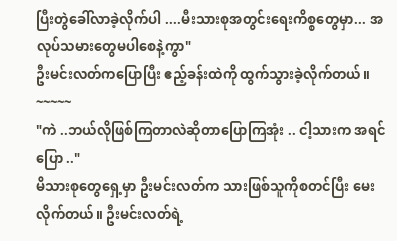ပြီးတွဲခေါ်လာခဲ့လိုက်ပါ ....မီးသားစုအတွင်းရေးကိစ္စတွေမှာ... အလုပ်သမားတွေမပါစေနဲ့ကွာ"
ဦးမင်းလတ်ကပြောပြီး ဧည့်ခန်းထဲကို ထွက်သွားခဲ့လိုက်တယ်။
~~~~~
"ကဲ ..ဘယ်လိုဖြစ်ကြတာလဲဆိုတာပြောကြအုံး .. ငါ့သားက အရင်ပြော .."
မိသားစုတွေရှေ့မှာ ဦးမင်းလတ်က သားဖြစ်သူကိုစတင်ပြီး မေးလိုက်တယ်။ ဦးမင်းလတ်ရဲ့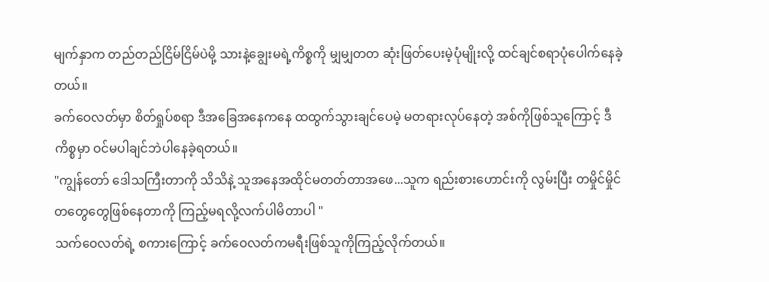မျက်နှာက တည်တည်ငြိမ်ငြိမ်ပဲမို့ သားနဲ့ချွေးမရဲ့ကိစ္စကို မျှမျှတတ ဆုံးဖြတ်ပေးမဲ့ပုံမျိုးလို့ ထင်ချင်စရာပုံပေါက်နေခဲ့တယ်။
ခက်ဝေလတ်မှာ စိတ်ရှုပ်စရာ ဒီအခြေအနေကနေ ထထွက်သွားချင်ပေမဲ့ မတရားလုပ်နေတဲ့ အစ်ကိုဖြစ်သူကြောင့် ဒီကိစ္စမှာ ဝင်မပါချင်ဘဲပါနေခဲ့ရတယ်။
"ကျွန်တော် ဒေါသကြီးတာကို သိသိနဲ့ သူအနေအထိုင်မတတ်တာအဖေ...သူက ရည်းစားဟောင်းကို လွမ်းပြီး တမှိုင်မှိုင်တတွေတွေဖြစ်နေတာကို ကြည့်မရလို့လက်ပါမိတာပါ "
သက်ဝေလတ်ရဲ့ စကားကြောင့် ခက်ဝေလတ်ကမရီးဖြစ်သူကိုကြည့်လိုက်တယ်။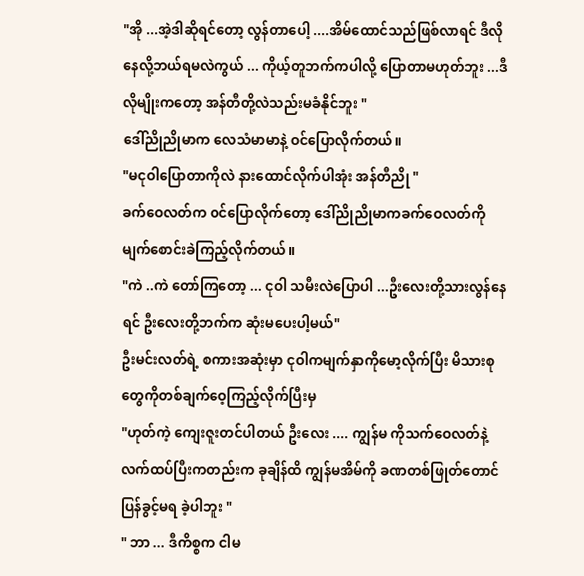"အို ...အဲ့ဒါဆိုရင်တော့ လွန်တာပေါ့ ....အိမ်ထောင်သည်ဖြစ်လာရင် ဒီလိုနေလို့ဘယ်ရမလဲကွယ် ... ကိုယ့်တူဘက်ကပါလို့ ပြောတာမဟုတ်ဘူး ...ဒီလိုမျိုးကတော့ အန်တီတို့လဲသည်းမခံနိုင်ဘူး "
ဒေါ်ညိုညိုမာက လေသံမာမာနဲ့ ဝင်ပြောလိုက်တယ်။
"မငုဝါပြောတာကိုလဲ နားထောင်လိုက်ပါအုံး အန်တီညို "
ခက်ဝေလတ်က ၀င်ပြောလိုက်တော့ ဒေါ်ညိုညိုမာကခက်ဝေလတ်ကိုမျက်စောင်းခဲကြည့်လိုက်တယ်။
"ကဲ ..ကဲ တော်ကြတော့ ... ငုဝါ သမီးလဲပြောပါ ...ဦးလေးတို့သားလွန်နေရင် ဦးလေးတို့ဘက်က ဆုံးမပေးပါ့မယ်"
ဦးမင်းလတ်ရဲ့ စကားအဆုံးမှာ ငုဝါကမျက်နှာကိုမော့လိုက်ပြီး မိသားစုတွေကိုတစ်ချက်ဝေ့ကြည့်လိုက်ပြီးမှ
"ဟုတ်ကဲ့ ကျေးဇူးတင်ပါတယ် ဦးလေး .... ကျွန်မ ကိုသက်ဝေလတ်နဲ့လက်ထပ်ပြီးကတည်းက ခုချိန်ထိ ကျွန်မအိမ်ကို ခဏတစ်ဖြုတ်တောင် ပြန်ခွင့်မရ ခဲ့ပါဘူး "
" ဘာ ... ဒီကိစ္စက ငါမ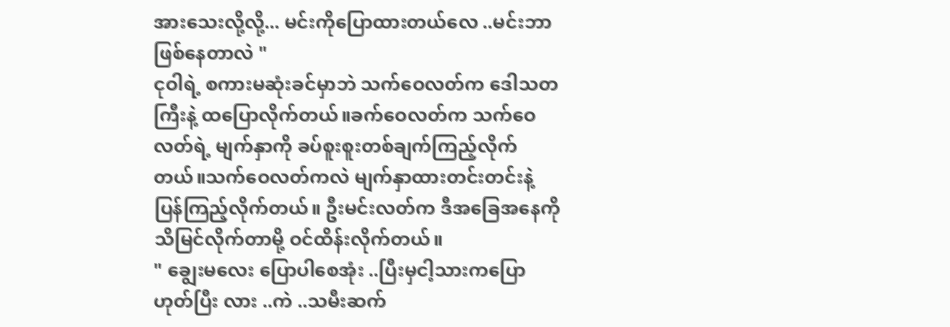အားသေးလို့လို့... မင်းကိုပြောထားတယ်လေ ..မင်းဘာဖြစ်နေတာလဲ "
ငုဝါရဲ့ စကားမဆုံးခင်မှာဘဲ သက်ဝေလတ်က ဒေါသတကြီးနဲ့ ထပြောလိုက်တယ်။ခက်ဝေလတ်က သက်ဝေလတ်ရဲ့ မျက်နှာကို ခပ်စူးစူးတစ်ချက်ကြည့်လိုက်တယ်။သက်ဝေလတ်ကလဲ မျက်နှာထားတင်းတင်းနဲ့ ပြန်ကြည့်လိုက်တယ်။ ဦးမင်းလတ်က ဒီအခြေအနေကို သိမြင်လိုက်တာမို့ ဝင်ထိန်းလိုက်တယ်။
" ချွေးမလေး ပြောပါစေအုံး ..ပြီးမှငါ့သားကပြော ဟုတ်ပြီး လား ..ကဲ ..သမီးဆက်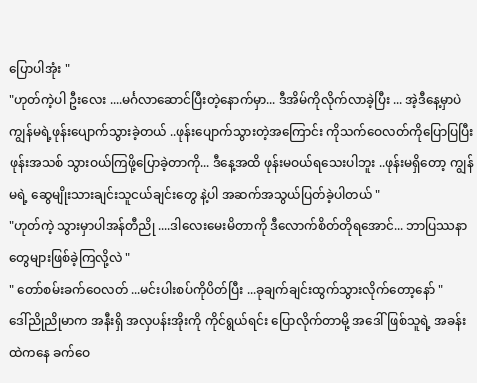ပြောပါအုံး "
"ဟုတ်ကဲ့ပါ ဦးလေး ....မင်္ဂလာဆောင်ပြီးတဲ့နောက်မှာ... ဒီအိမ်ကိုလိုက်လာခဲ့ပြီး ... အဲ့ဒီနေ့မှာပဲ ကျွန်မရဲ့ဖုန်းပျောက်သွားခဲ့တယ် ..ဖုန်းပျောက်သွားတဲ့အကြောင်း ကိုသက်ဝေလတ်ကိုပြောပြပြီး ဖုန်းအသစ် သွားဝယ်ကြဖို့ပြောခဲ့တာကို... ဒီနေ့အထိ ဖုန်းမဝယ်ရသေးပါဘူး ..ဖုန်းမရှိတော့ ကျွန်မရဲ့ ဆွေမျိုးသားချင်းသူငယ်ချင်းတွေ နဲ့ပါ အဆက်အသွယ်ပြတ်ခဲ့ပါတယ် "
"ဟုတ်ကဲ့ သွားမှာပါအန်တီညို ....ဒါလေးမေးမိတာကို ဒီလောက်စိတ်တိုရအောင်... ဘာပြဿနာတွေများဖြစ်ခဲ့ကြလို့လဲ "
" တော်စမ်းခက်ဝေလတ် ...မင်းပါးစပ်ကိုပိတ်ပြီး ...ခုချက်ချင်းထွက်သွားလိုက်တော့နော် "
ဒေါ်ညိုညိုမာက အနီးရှိ အလှပန်းအိုးကို ကိုင်ရွယ်ရင်း ပြောလိုက်တာမို့ အဒေါ်ဖြစ်သူရဲ့ အခန်းထဲကနေ ခက်ဝေ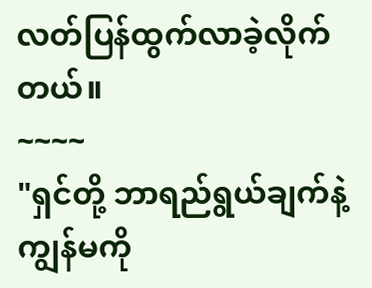လတ်ပြန်ထွက်လာခဲ့လိုက်တယ်။
~~~~
"ရှင်တို့ ဘာရည်ရွယ်ချက်နဲ့ကျွန်မကို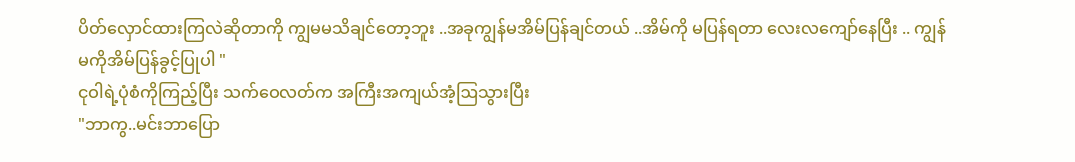ပိတ်လှောင်ထားကြလဲဆိုတာကို ကျွမမသိချင်တော့ဘူး ..အခုကျွန်မအိမ်ပြန်ချင်တယ် ..အိမ်ကို မပြန်ရတာ လေးလကျော်နေပြီး .. ကျွန်မကိုအိမ်ပြန်ခွင့်ပြုပါ "
ငုဝါရဲ့ပုံစံကိုကြည့်ပြီး သက်ဝေလတ်က အကြီးအကျယ်အံ့ဩသွားပြီး
"ဘာကွ..မင်းဘာပြော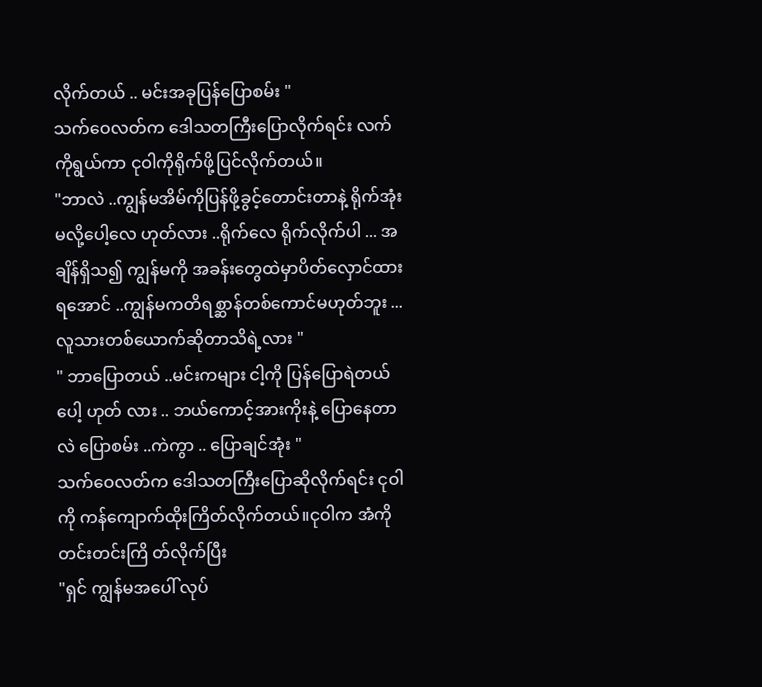လိုက်တယ် .. မင်းအခုပြန်ပြောစမ်း "
သက်ဝေလတ်က ဒေါသတကြီးပြောလိုက်ရင်း လက်ကိုရွယ်ကာ ငုဝါကိုရိုက်ဖို့ပြင်လိုက်တယ်။
"ဘာလဲ ..ကျွန်မအိမ်ကိုပြန်ဖို့ခွင့်တောင်းတာနဲ့ ရိုက်အုံးမလို့ပေါ့လေ ဟုတ်လား ..ရိုက်လေ ရိုက်လိုက်ပါ ... အချိန်ရှိသ၍ ကျွန်မကို အခန်းတွေထဲမှာပိတ်လှောင်ထားရအောင် ..ကျွန်မကတိရစ္ဆာန်တစ်ကောင်မဟုတ်ဘူး ...လူသားတစ်ယောက်ဆိုတာသိရဲ့လား "
" ဘာပြောတယ် ..မင်းကများ ငါ့ကို ပြန်ပြောရဲတယ်ပေါ့ ဟုတ် လား .. ဘယ်ကောင့်အားကိုးနဲ့ ပြောနေတာလဲ ပြောစမ်း ..ကဲကွာ .. ပြောချင်အုံး "
သက်ဝေလတ်က ဒေါသတကြီးပြောဆိုလိုက်ရင်း ငုဝါကို ကန်ကျောက်ထိုးကြိတ်လိုက်တယ်။ငုဝါက အံကိုတင်းတင်းကြိ တ်လိုက်ပြီး
"ရှင် ကျွန်မအပေါ် လုပ်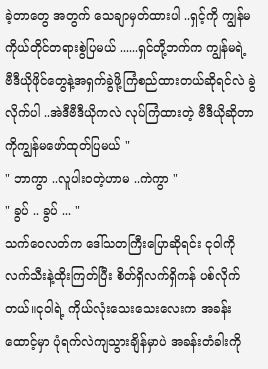ခဲ့တာတွေ အတွက် သေချာမှတ်ထားပါ ..ရှင့်ကို ကျွန်မကိုယ်တိုင်တရားစွဲပြမယ် ......ရှင်တို့ဘက်က ကျွန်မရဲ့ ဗီဒီယိုဖိုင်တွေနဲ့အရှက်ခွဲဖို့ကြံစည်ထားတယ်ဆိုရင်လဲ ခွဲလိုက်ပါ ..အဲဒီဗီဒီယိုကလဲ လုပ်ကြံထားတဲ့ ဗီဒီယိုဆိုတာကိုကျွန်မဖော်ထုတ်ပြမယ် "
" ဘာကွာ ..လူပါး၀တဲ့ဟာမ ..ကဲကွာ "
" ခွပ် .. ခွပ် ... "
သက်ဝေလတ်က ဒေါ်သတကြီးပြောဆိုရင်း ငုဝါကိုလက်သီးနဲ့ထိုးကြတ်ပြီး စိတ်ရှိလက်ရှိကန် ပစ်လိုက်တယ်။ငုဝါရဲ့ ကိုယ်လုံးသေးသေးလေးက အခန်းထောင့်မှာ ပုံရက်လဲကျသွားချိန်မှာပဲ အခန်းတံခါးကို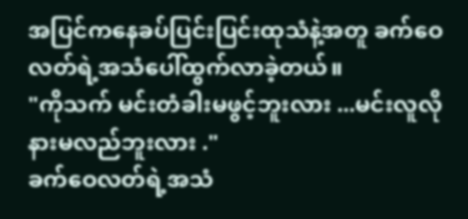အပြင်ကနေခပ်ပြင်းပြင်းထုသံနဲ့အတူ ခက်ဝေလတ်ရဲ့အသံပေါ်ထွက်လာခဲ့တယ်။
"ကိုသက် မင်းတံခါးမဖွင့်ဘူးလား ...မင်းလူလိုနားမလည်ဘူးလား ."
ခက်ဝေလတ်ရဲ့အသံ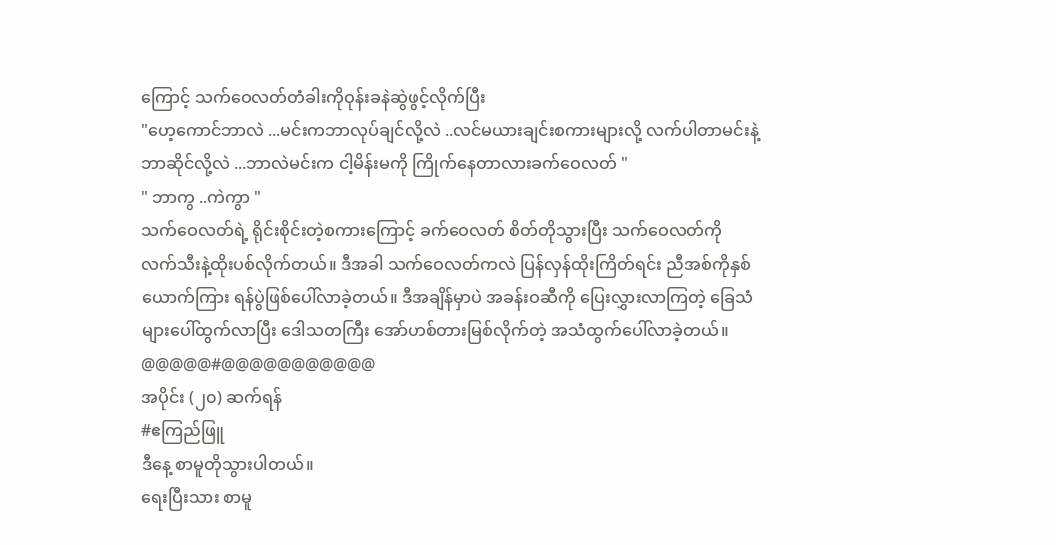ကြောင့် သက်ဝေလတ်တံခါးကိုဝုန်းခနဲဆွဲဖွင့်လိုက်ပြီး
"ဟေ့ကောင်ဘာလဲ ...မင်းကဘာလုပ်ချင်လို့လဲ ..လင်မယားချင်းစကားများလို့ လက်ပါတာမင်းနဲ့ ဘာဆိုင်လို့လဲ ...ဘာလဲမင်းက ငါ့မိန်းမကို ကြိုက်နေတာလားခက်ဝေလတ် "
" ဘာကွ ..ကဲကွာ "
သက်ဝေလတ်ရဲ့ ရိုင်းစိုင်းတဲ့စကားကြောင့် ခက်ဝေလတ် စိတ်တိုသွားပြီး သက်ဝေလတ်ကို လက်သီးနဲ့ထိုးပစ်လိုက်တယ်။ ဒီအခါ သက်ဝေလတ်ကလဲ ပြန်လှန်ထိုးကြိတ်ရင်း ညီအစ်ကိုနှစ်ယောက်ကြား ရန်ပွဲဖြစ်ပေါ်လာခဲ့တယ်။ ဒီအချိန်မှာပဲ အခန်းဝဆီကို ပြေးလွှားလာကြတဲ့ ခြေသံများပေါ်ထွက်လာပြီး ဒေါသတကြီး အော်ဟစ်တားမြစ်လိုက်တဲ့ အသံထွက်ပေါ်လာခဲ့တယ်။
@@@@@#@@@@@@@@@@@
အပိုင်း (၂၀) ဆက်ရန်
#ဧကြည်ဖြူ
ဒီနေ့ စာမူတိုသွားပါတယ်။
ရေးပြီးသား စာမူ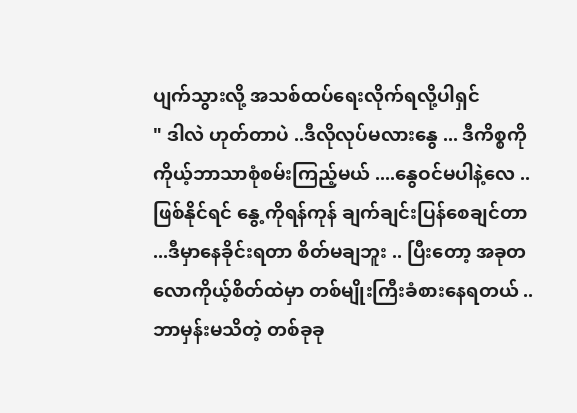ပျက်သွားလို့ အသစ်ထပ်ရေးလိုက်ရလို့ပါရှင်
" ဒါလဲ ဟုတ်တာပဲ ..ဒီလိုလုပ်မလားနွေ ... ဒီကိစ္စကို ကိုယ့်ဘာသာစုံစမ်းကြည့်မယ် ....နွေဝင်မပါနဲ့လေ ..ဖြစ်နိုင်ရင် နွေ့ကိုရန်ကုန် ချက်ချင်းပြန်စေချင်တာ ...ဒီမှာနေခိုင်းရတာ စိတ်မချဘူး .. ပြီးတော့ အခုတလောကိုယ့်စိတ်ထဲမှာ တစ်မျိုးကြီးခံစားနေရတယ် .. ဘာမှန်းမသိတဲ့ တစ်ခုခု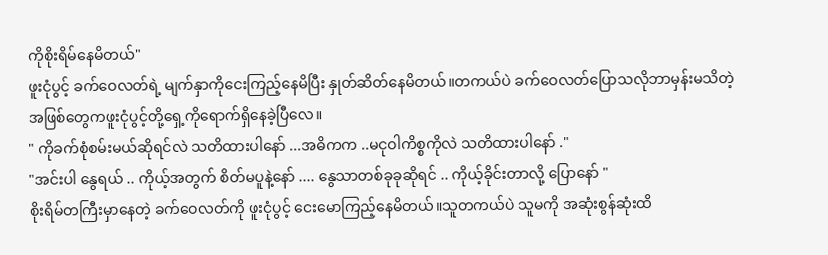ကိုစိုးရိမ်နေမိတယ်"
ဖူးငုံပွင့် ခက်ဝေလတ်ရဲ့ မျက်နှာကိုငေးကြည့်နေမိပြီး နှုတ်ဆိတ်နေမိတယ်။တကယ်ပဲ ခက်ဝေလတ်ပြောသလိုဘာမှန်းမသိတဲ့အဖြစ်တွေကဖူးငုံပွင့်တို့ရှေ့ကိုရောက်ရှိနေခဲ့ပြီလေ။
" ကိုခက်စုံစမ်းမယ်ဆိုရင်လဲ သတိထားပါနော် ...အဓိကက ..မငုဝါကိစ္စကိုလဲ သတိထားပါနော် ."
"အင်းပါ နွေရယ် .. ကိုယ့်အတွက် စိတ်မပူနဲ့နော် .... နွေသာတစ်ခုခုဆိုရင် .. ကိုယ့်ခိုင်းတာလို့ ပြောနော် "
စိုးရိမ်တကြီးမှာနေတဲ့ ခက်ဝေလတ်ကို ဖူးငုံပွင့် ငေးမောကြည့်နေမိတယ်။သူတကယ်ပဲ သူမကို အဆုံးစွန်ဆုံးထိ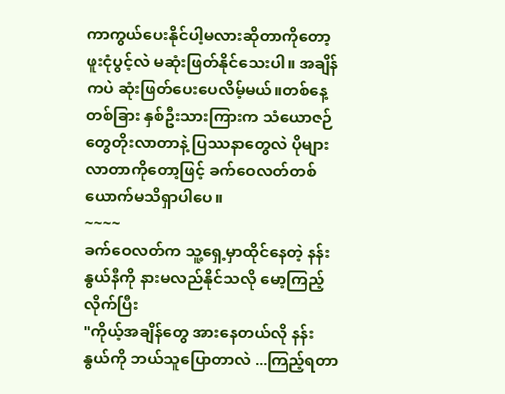ကာကွယ်ပေးနိုင်ပါ့မလားဆိုတာကိုတော့ ဖူးငုံပွင့်လဲ မဆုံးဖြတ်နိုင်သေးပါ။ အချိန်ကပဲ ဆုံးဖြတ်ပေးပေလိမ့်မယ်။တစ်နေ့တစ်ခြား နှစ်ဦးသားကြားက သံယောဇဉ်တွေတိုးလာတာနဲ့ ပြဿနာတွေလဲ ပိုများလာတာကိုတော့ဖြင့် ခက်ဝေလတ်တစ်ယောက်မသိရှာပါပေ။
~~~~
ခက်ဝေလတ်က သူ့ရှေ့မှာထိုင်နေတဲ့ နန်းနွယ်နီကို နားမလည်နိုင်သလို မော့ကြည့်လိုက်ပြီး
"ကိုယ့်အချိန်တွေ အားနေတယ်လို နန်းနွယ်ကို ဘယ်သူပြောတာလဲ ...ကြည့်ရတာ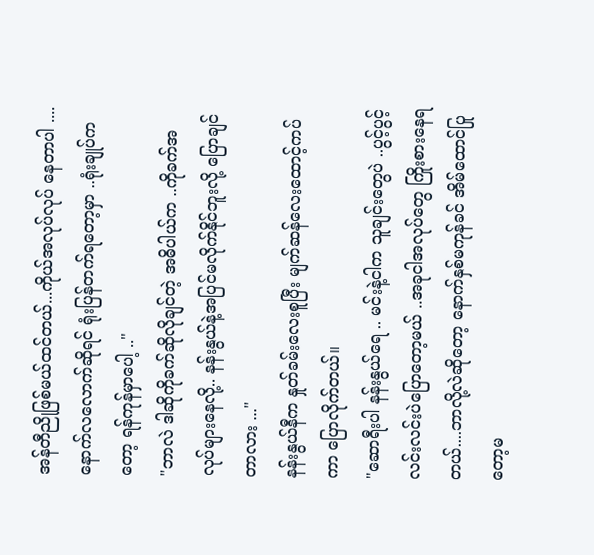အန်တီညိုဖြစ်မယ်ထင်တယ်...ကိုယ်အလုပ်လုပ် နေတာပါ .... နောက်လလောက်ဆိုရင် ရုံးပြန်တက်ရတော့မှာ ..ရုံးချုပ်ကတော့ ရန်ကုန်မှာပေါ့ .."
"ဘာလဲ ဒါဆိုကိုခက်ဆိုလိုချင်တဲ့ အဓိပါယ်က ..ကိုခက်အလုပ်များနေလို့.. နန်းနွယ်နဲ့အပြင်မလိုက်နိုင်ဘူးလို့ ပြောချင်တာလား ..."
နန်းနွယ်နီက နှုတ်ခမ်းလေးစူပြီး မျက်ဆန်လေးထောင့်ကပ်ကာ ပြောလိုက်တယ်။
"ဆောရီးပါ နန်းနွယ်ရေ .. မင်းနဲ့ငါက သူချင်းတွေပဲ ..ပွင့်ပွင့်လင်းလင်းပဲပြောတော့မယ် ..အခုငါအလုပ်တွေ ကြိုးစားနေရတယ်....ဘာလို့လဲဆိုတော့ နောက်နှစ်မကုန်ခင် အိမ်ထောင်ပြုတော့မ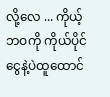လို့လေ ... ကိုယ့်ဘဝကို ကိုယ်ပိုင်ငွေနဲ့ပဲထူထောင်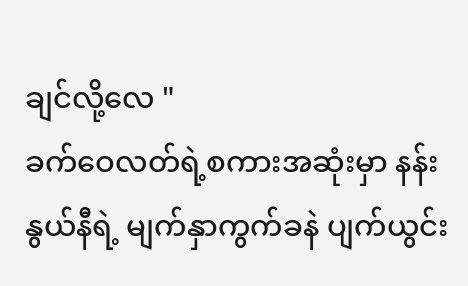ချင်လို့လေ "
ခက်ဝေလတ်ရဲ့စကားအဆုံးမှာ နန်းနွယ်နီရဲ့ မျက်နှာကွက်ခနဲ ပျက်ယွင်း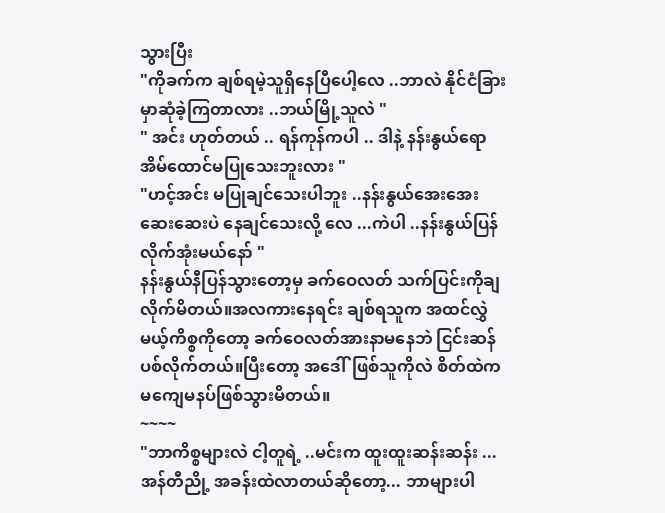သွားပြီး
"ကိုခက်က ချစ်ရမဲ့သူရှိနေပြီပေါ့လေ ..ဘာလဲ နိုင်ငံခြားမှာဆုံခဲ့ကြတာလား ..ဘယ်မြို့သူလဲ "
" အင်း ဟုတ်တယ် .. ရန်ကုန်ကပါ .. ဒါနဲ့ နန်းနွယ်ရော အိမ်ထောင်မပြုသေးဘူးလား "
"ဟင့်အင်း မပြုချင်သေးပါဘူး ..နန်းနွယ်အေးအေးဆေးဆေးပဲ နေချင်သေးလို့ လေ ...ကဲပါ ..နန်းနွယ်ပြန်လိုက်အုံးမယ်နော် "
နန်းနွယ်နီပြန်သွားတော့မှ ခက်ဝေလတ် သက်ပြင်းကိုချလိုက်မိတယ်။အလကားနေရင်း ချစ်ရသူက အထင်လွှဲမယ့်ကိစ္စကိုတော့ ခက်ဝေလတ်အားနာမနေဘဲ ငြင်းဆန်ပစ်လိုက်တယ်။ပြီးတော့ အဒေါ်ဖြစ်သူကိုလဲ စိတ်ထဲကမကျေမနပ်ဖြစ်သွားမိတယ်။
~~~~
"ဘာကိစ္စများလဲ ငါ့တူရဲ့ ..မင်းက ထူးထူးဆန်းဆန်း ...အန်တီညို့ အခန်းထဲလာတယ်ဆိုတော့... ဘာများပါ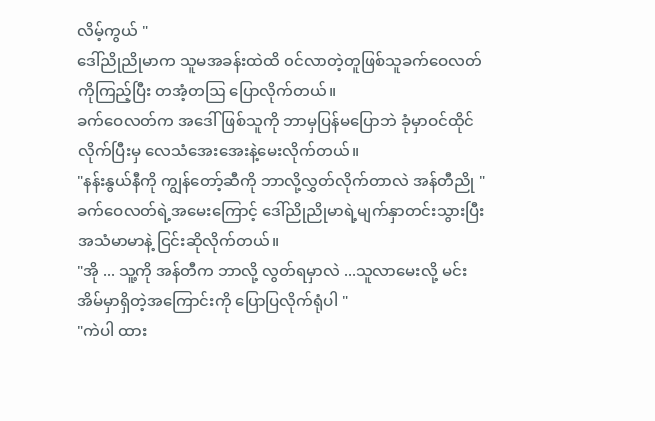လိမ့်ကွယ် "
ဒေါ်ညိုညိုမာက သူမအခန်းထဲထိ ၀င်လာတဲ့တူဖြစ်သူခက်ဝေလတ်ကိုကြည့်ပြီး တအံ့တဩ ပြောလိုက်တယ်။
ခက်ဝေလတ်က အဒေါ်ဖြစ်သူကို ဘာမှပြန်မပြောဘဲ ခုံမှာဝင်ထိုင်လိုက်ပြီးမှ လေသံအေးအေးနဲ့မေးလိုက်တယ်။
"နန်းနွယ်နီကို ကျွန်တော့်ဆီကို ဘာလို့လွှတ်လိုက်တာလဲ အန်တီညို "
ခက်ဝေလတ်ရဲ့အမေးကြောင့် ဒေါ်ညိုညိုမာရဲ့မျက်နှာတင်းသွားပြီး အသံမာမာနဲ့ ငြင်းဆိုလိုက်တယ်။
"အို ... သူ့ကို အန်တီက ဘာလို့ လွတ်ရမှာလဲ ...သူလာမေးလို့ မင်းအိမ်မှာရှိတဲ့အကြောင်းကို ပြောပြလိုက်ရုံပါ "
"ကဲပါ ထား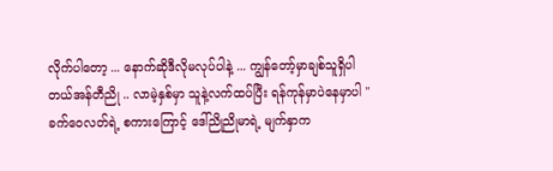လိုက်ပါတော့ ... နောက်ဆိုဒီလိုမလုပ်ပါနဲ့ ... ကျွန်တော့်မှာချစ်သူရှိပါတယ်အန်တီညို .. လာမဲ့နှစ်မှာ သူနဲ့လက်ထပ်ပြီး ရန်ကုန်မှာပဲနေမှာပါ "
ခက်ဝေလတ်ရဲ့ စကားကြောင့် ဒေါ်ညိုညိုမာရဲ့ မျက်နှာက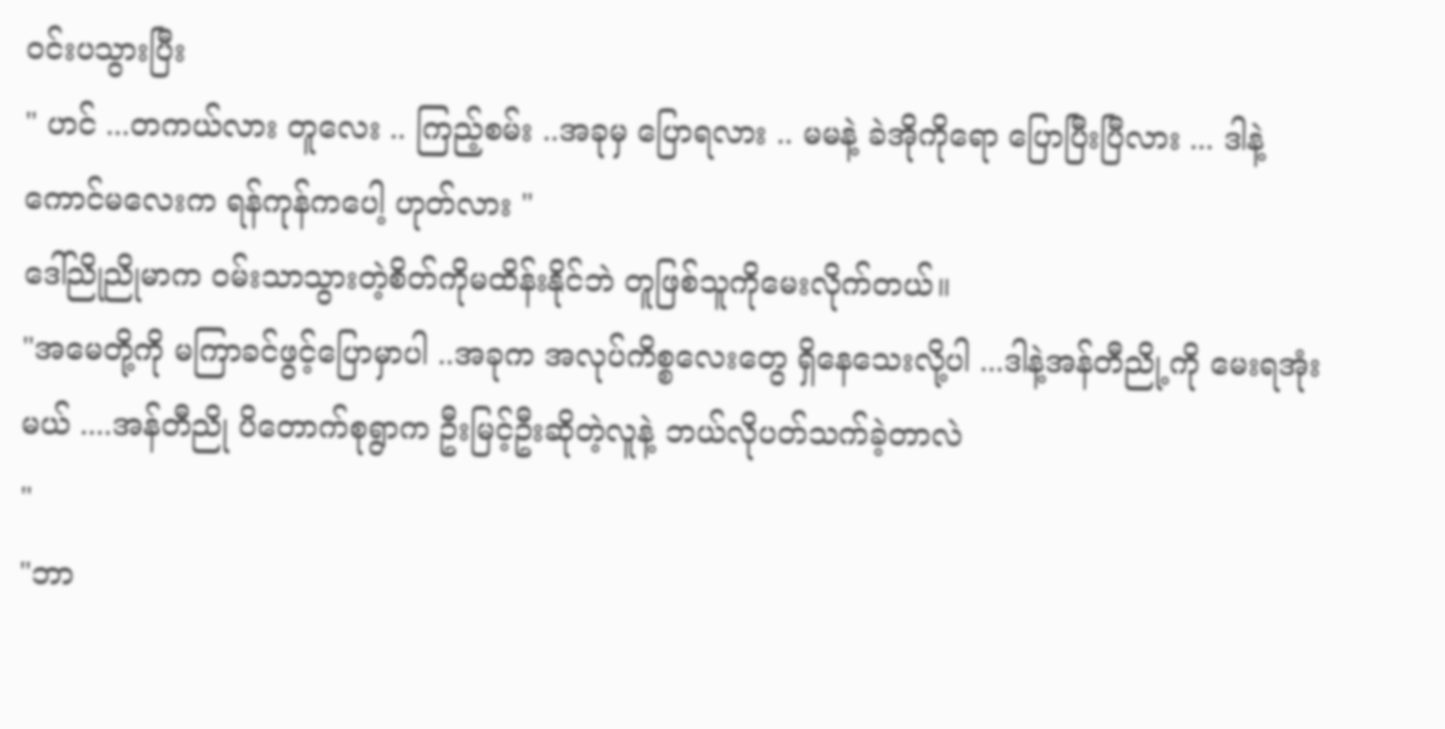ဝင်းပသွားပြီး
" ဟင် ...တကယ်လား တူလေး .. ကြည့်စမ်း ..အခုမှ ပြောရလား .. မမနဲ့ ခဲအိုကိုရော ပြောပြီးပြီလား ... ဒါနဲ့ ကောင်မလေးက ရန်ကုန်ကပေါ့ ဟုတ်လား "
ဒေါ်ညိုညိုမာက ဝမ်းသာသွားတဲ့စိတ်ကိုမထိန်းနိုင်ဘဲ တူဖြစ်သူကိုမေးလိုက်တယ်။
"အမေတို့ကို မကြာခင်ဖွင့်ပြောမှာပါ ..အခုက အလုပ်ကိစ္စလေးတွေ ရှိနေသေးလို့ပါ ...ဒါနဲ့အန်တီညို့ကို မေးရအုံးမယ် ....အန်တီညို ပိတောက်စုရွာက ဦးမြင့်ဦးဆိုတဲ့လူနဲ့ ဘယ်လိုပတ်သက်ခဲ့တာလဲ
"
"ဘာ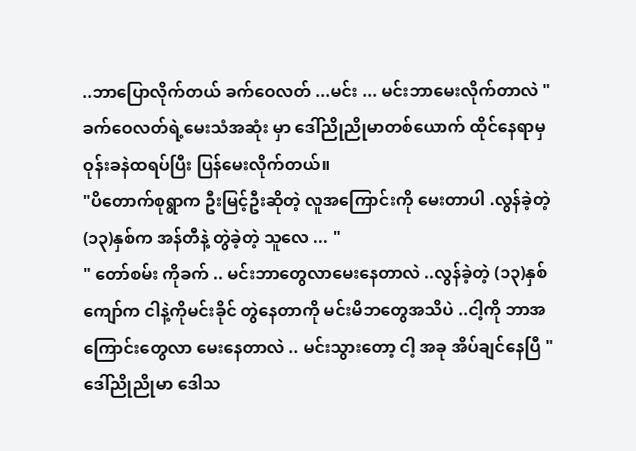..ဘာပြောလိုက်တယ် ခက်ဝေလတ် ...မင်း ... မင်းဘာမေးလိုက်တာလဲ "
ခက်ဝေလတ်ရဲ့မေးသံအဆုံး မှာ ဒေါ်ညိုညိုမာတစ်ယောက် ထိုင်နေရာမှ ဝုန်းခနဲထရပ်ပြီး ပြန်မေးလိုက်တယ်။
"ပိတောက်စုရွာက ဦးမြင့်ဦးဆိုတဲ့ လူအကြောင်းကို မေးတာပါ .လွန်ခဲ့တဲ့ (၁၃)နှစ်က အန်တီနဲ့ တွဲခဲ့တဲ့ သူလေ ... "
" တော်စမ်း ကိုခက် .. မင်းဘာတွေလာမေးနေတာလဲ ..လွန်ခဲ့တဲ့ (၁၃)နှစ်ကျော်က ငါနဲ့ကိုမင်းခိုင် တွဲနေတာကို မင်းမိဘတွေအသိပဲ ..ငါ့ကို ဘာအကြောင်းတွေလာ မေးနေတာလဲ .. မင်းသွားတော့ ငါ့ အခု အိပ်ချင်နေပြီ "
ဒေါ်ညိုညိုမာ ဒေါသ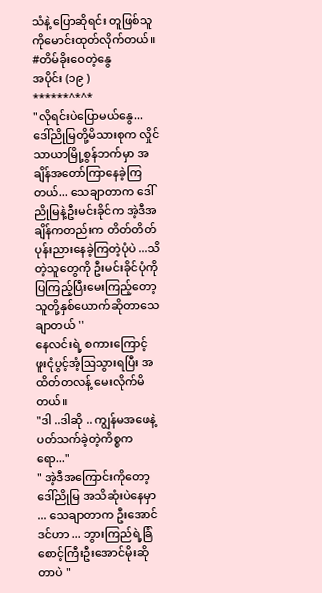သံနဲ့ ပြောဆိုရင်း တူဖြစ်သူကိုမောင်းထုတ်လိုက်တယ်။
#တိမ်ခိုးဝေတဲ့နွေ
အပိုင်း (၁၉ )
******^*^*
"လိုရင်းပဲပြောမယ်နွေ... ဒေါ်ညိုမြတို့မိသားစုက လှိုင်သာယာမြို့စွန်ဘက်မှာ အချိန်အတော်ကြာနေခဲ့ကြတယ်... သေချာတာက ဒေါ်ညိုမြနဲ့ဦးမင်းခိုင်က အဲ့ဒီအချိန်ကတည်းက တိတ်တိတ်ပုန်းညားနေခဲ့ကြတဲ့ပုံပဲ ...သိတဲ့သူတွေကို ဦးမင်းခိုင်ပုံကို ပြကြည့်ပြီးမေးကြည့်တော့ သူတို့နှစ်ယောက်ဆိုတာသေချာတယ် ''
နေလင်းရဲ့ စကားကြောင့် ဖူးငုံပွင့်အံ့ဩသွားရပြီး အထိတ်တလန့် မေးလိုက်မိတယ်။
"ဒါ ..ဒါဆို .. ကျွန်မအဖေနဲ့ ပတ်သက်ခဲ့တဲ့ကိစ္စကရော..."
" အဲ့ဒီအကြောင်းကိုတော့ ဒေါ်ညိုမြ အသိဆုံးပဲနေမှာ ... သေချာတာက ဦးအောင်ဒင်ဟာ ... ဘွားကြည်ရဲ့ခြံစောင့်ကြီးဦးအောင်မိုးဆိုတာပဲ "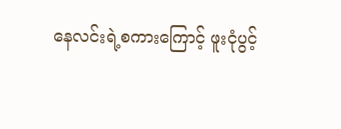နေလင်းရဲ့စကားကြောင့် ဖူးငုံပွင့်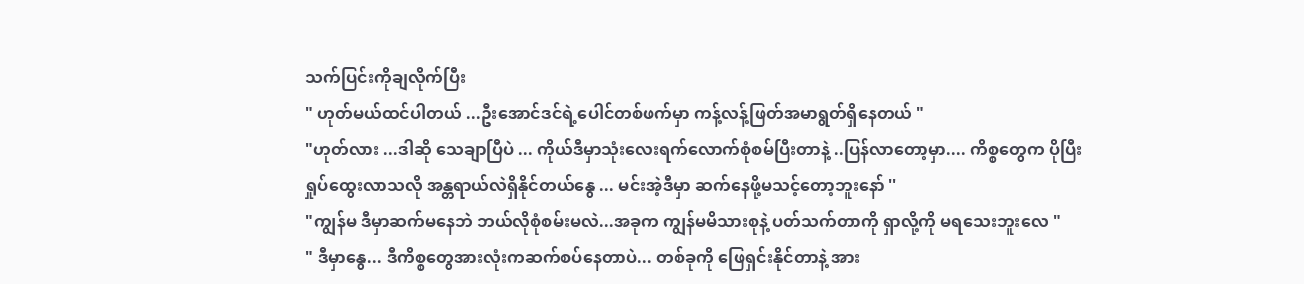သက်ပြင်းကိုချလိုက်ပြီး
" ဟုတ်မယ်ထင်ပါတယ် ...ဦးအောင်ဒင်ရဲ့ပေါင်တစ်ဖက်မှာ ကန့်လန့်ဖြတ်အမာရွတ်ရှိနေတယ် "
"ဟုတ်လား ...ဒါဆို သေချာပြီပဲ ... ကိုယ်ဒီမှာသုံးလေးရက်လောက်စုံစမ်ပြီးတာနဲ့ ..ပြန်လာတော့မှာ.... ကိစ္စတွေက ပိုပြီးရှုပ်ထွေးလာသလို အန္တရာယ်လဲရှိနိုင်တယ်နွေ ... မင်းအဲ့ဒီမှာ ဆက်နေဖို့မသင့်တော့ဘူးနော် ''
"ကျွန်မ ဒီမှာဆက်မနေဘဲ ဘယ်လိုစုံစမ်းမလဲ...အခုက ကျွန်မမိသားစုနဲ့ ပတ်သက်တာကို ရှာလို့ကို မရသေးဘူးလေ "
" ဒီမှာနွေ... ဒီကိစ္စတွေအားလုံးကဆက်စပ်နေတာပဲ... တစ်ခုကို ဖြေရှင်းနိုင်တာနဲ့ အား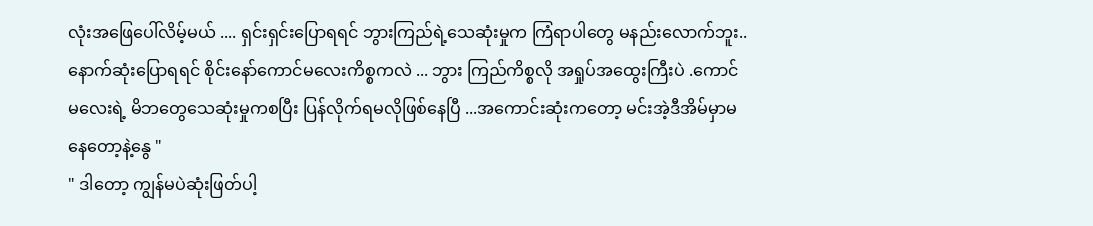လုံးအဖြေပေါ်လိမ့်မယ် .... ရှင်းရှင်းပြောရရင် ဘွားကြည်ရဲ့သေဆုံးမှုက ကြံရာပါတွေ မနည်းလောက်ဘူး..နောက်ဆုံးပြောရရင် စိုင်းနော်ကောင်မလေးကိစ္စကလဲ ... ဘွား ကြည်ကိစ္စလို အရှုပ်အထွေးကြီးပဲ .ကောင်မလေးရဲ့ မိဘတွေသေဆုံးမှုကစပြီး ပြန်လိုက်ရမလိုဖြစ်နေပြီ ...အကောင်းဆုံးကတော့ မင်းအဲ့ဒီအိမ်မှာမနေတော့နဲ့နွေ "
" ဒါတော့ ကျွန်မပဲဆုံးဖြတ်ပါ့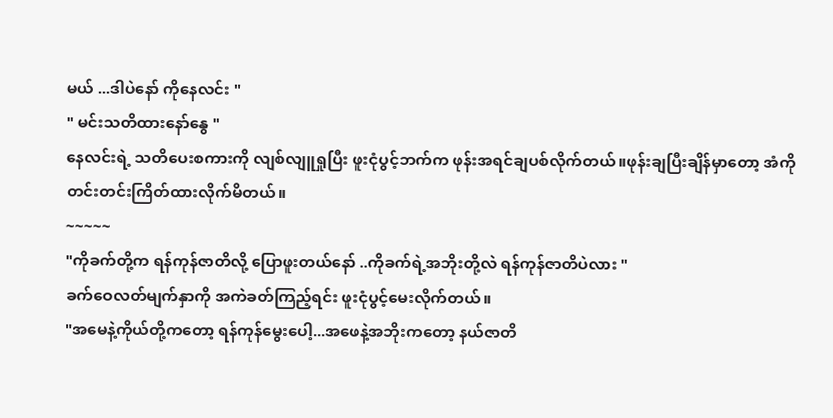မယ် ...ဒါပဲနော် ကိုနေလင်း "
" မင်းသတိထားနော်နွေ "
နေလင်းရဲ့ သတိပေးစကားကို လျစ်လျူရှုပြီး ဖူးငုံပွင့်ဘက်က ဖုန်းအရင်ချပစ်လိုက်တယ်။ဖုန်းချပြီးချိန်မှာတော့ အံကိုတင်းတင်းကြိတ်ထားလိုက်မိတယ်။
~~~~~
"ကိုခက်တို့က ရန်ကုန်ဇာတိလို့ ပြောဖူးတယ်နော် ..ကိုခက်ရဲ့အဘိုးတို့လဲ ရန်ကုန်ဇာတိပဲလား "
ခက်ဝေလတ်မျက်နှာကို အကဲခတ်ကြည့်ရင်း ဖူးငုံပွင့်မေးလိုက်တယ်။
"အမေနဲ့ကိုယ်တို့ကတော့ ရန်ကုန်မွေးပေါ့...အဖေနဲ့အဘိုးကတော့ နယ်ဇာတိ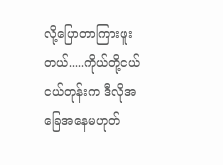လို့ပြောတာကြားဖူးတယ်.....ကိုယ်တို့ငယ်ငယ်တုန်းက ဒီလိုအခြေအနေမဟုတ်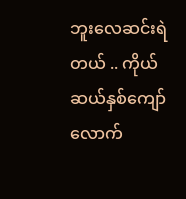ဘူးလေဆင်းရဲတယ် .. ကိုယ်ဆယ်နှစ်ကျော်လောက်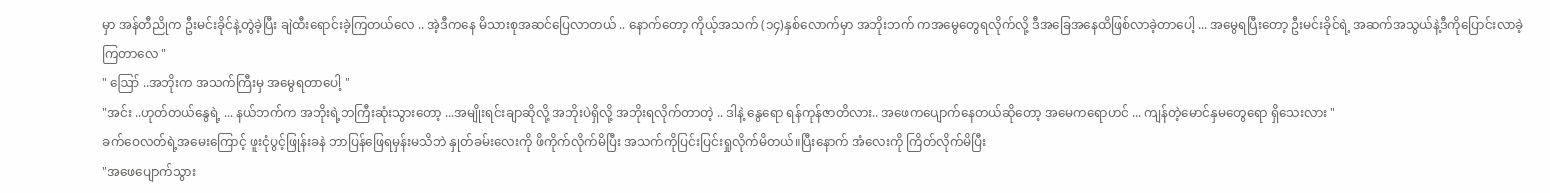မှာ အန်တီညိုက ဦးမင်းခိုင်နဲ့တွဲခဲ့ပြီး ချဲထီးရောင်းခဲ့ကြတယ်လေ .. အဲ့ဒီကနေ မိသားစုအဆင်ပြေလာတယ် .. နောက်တော့ ကိုယ့်အသက် (၁၄)နှစ်လောက်မှာ အဘိုးဘက် ကအမွေတွေရလိုက်လို့ ဒီအခြေအနေထိဖြစ်လာခဲ့တာပေါ့ ... အမွေရပြီးတော့ ဦးမင်းခိုင်ရဲ့ အဆက်အသွယ်နဲ့ဒီကိုပြောင်းလာခဲ့ကြတာလေ "
" ဪ ..အဘိုးက အသက်ကြီးမှ အမွေရတာပေါ့ "
"အင်း ..ဟုတ်တယ်နွေရဲ့ ... နယ်ဘက်က အဘိုးရဲ့ဘကြီးဆုံးသွားတော့ ...အမျိုးရင်းချာဆိုလို့ အဘိုးပဲရှိလို့ အဘိုးရလိုက်တာတဲ့ .. ဒါနဲ့ နွေရော ရန်ကုန်ဇာတိလား.. အဖေကပျောက်နေတယ်ဆိုတော့ အမေကရောဟင် ... ကျန်တဲ့မောင်နှမတွေရော ရှိသေးလား "
ခက်ဝေလတ်ရဲ့အမေးကြောင့် ဖူးငုံပွင့်ဖြုန်းခနဲ ဘာပြန်ဖြေရမှန်းမသိဘဲ နှုတ်ခမ်းလေးကို ဖိကိုက်လိုက်မိပြီး အသက်ကိုပြင်းပြင်းရှုလိုက်မိတယ်။ပြီးနောက် အံလေးကို ကြိတ်လိုက်မိပြီး
"အဖေပျောက်သွား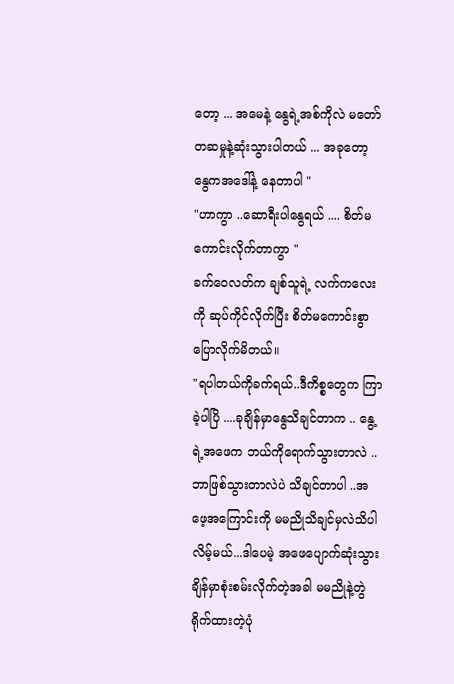တော့ ... အမေနဲ့ နွေရဲ့အစ်ကိုလဲ မတော်တဆမှုနဲ့ဆုံးသွားပါတယ် ... အခုတော့ နွေကအဒေါ်နဲ့ နေတာပါ "
"ဟာကွာ ..ဆောရီးပါနွေရယ် .... စိတ်မကောင်းလိုက်တာကွာ "
ခက်ဝေလတ်က ချစ်သူရဲ့ လက်ကလေးကို ဆုပ်ကိုင်လိုက်ပြီး စိတ်မကောင်းစွာပြောလိုက်မိတယ်။
"ရပါတယ်ကိုခက်ရယ်..ဒီကိစ္စတွေက ကြာခဲ့ပါပြိ ....ခုချိန်မှာနွေသိချင်တာက .. နွေ့ရဲ့အဖေက ဘယ်ကိုရောက်သွားတာလဲ ..ဘာဖြစ်သွားတာလဲပဲ သိချင်တာပါ ..အဖေ့အကြောင်းကို မမညိုသိချင်မှလဲသိပါလိမ့်မယ်...ဒါပေမဲ့ အဖေပျောက်ဆုံးသွားချိန်မှာစုံးစမ်းလိုက်တဲ့အခါ မမညိုနဲ့တွဲရိုက်ထားတဲ့ပုံ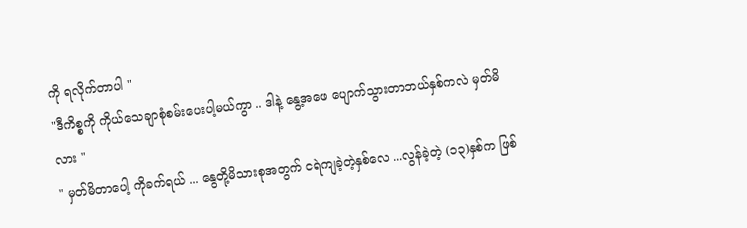ကို ရလိုက်တာပါ "
"ဒီကိစ္စကို ကိုယ်သေချာစုံစမ်းပေးပါ့မယ်ကွာ .. ဒါနဲ့ နွေ့အဖေ ပျောက်သွားတာဘယ်နှစ်ကလဲ မှတ်မိလား "
" မှတ်မိတာပေါ့ ကိုခက်ရယ် ... နွေတို့မိသားစုအတွက် ငရဲကျခဲ့တဲ့နှစ်လေ ...လွန်ခဲ့တဲ့ (၁၃)နှစ်က ဖြစ်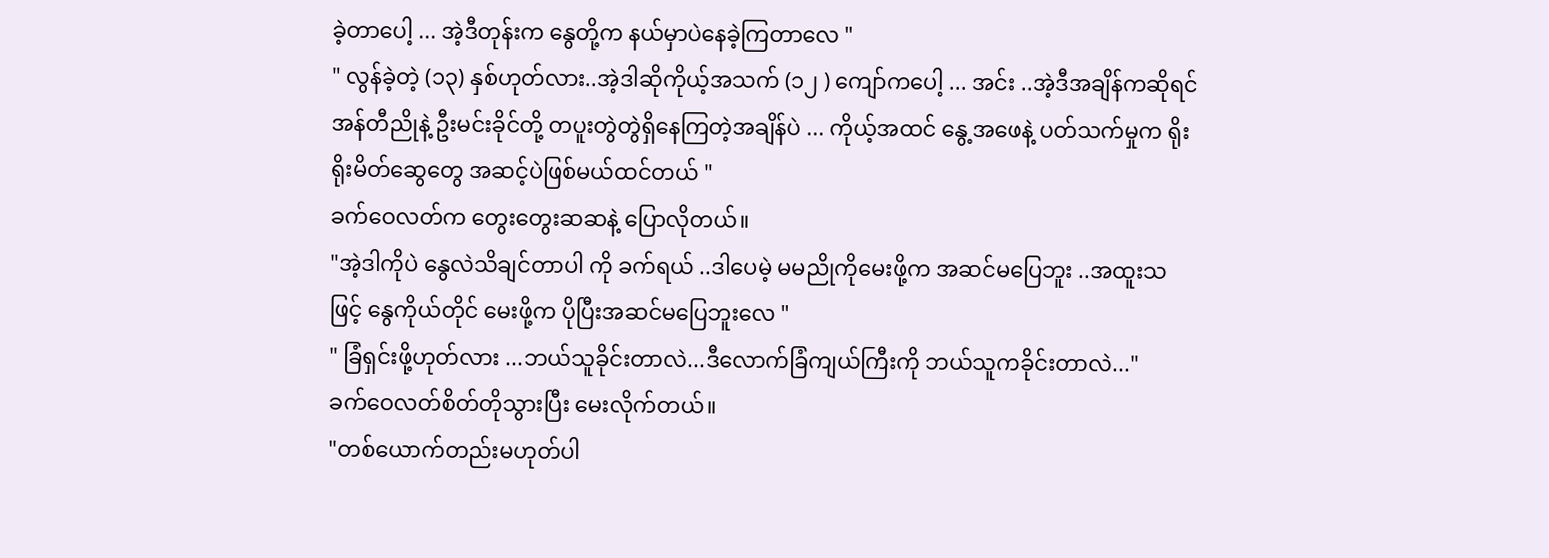ခဲ့တာပေါ့ ... အဲ့ဒီတုန်းက နွေတို့က နယ်မှာပဲနေခဲ့ကြတာလေ "
" လွန်ခဲ့တဲ့ (၁၃) နှစ်ဟုတ်လား..အဲ့ဒါဆိုကိုယ့်အသက် (၁၂ ) ကျော်ကပေါ့ ... အင်း ..အဲ့ဒီအချိန်ကဆိုရင် အန်တီညိုနဲ့ ဦးမင်းခိုင်တို့ တပူးတွဲတွဲရှိနေကြတဲ့အချိန်ပဲ ... ကိုယ့်အထင် နွေ့အဖေနဲ့ ပတ်သက်မှုက ရိုးရိုးမိတ်ဆွေတွေ အဆင့်ပဲဖြစ်မယ်ထင်တယ် "
ခက်ဝေလတ်က တွေးတွေးဆဆနဲ့ ပြောလိုတယ်။
"အဲ့ဒါကိုပဲ နွေလဲသိချင်တာပါ ကို ခက်ရယ် ..ဒါပေမဲ့ မမညိုကိုမေးဖို့က အဆင်မပြေဘူး ..အထူးသဖြင့် နွေကိုယ်တိုင် မေးဖို့က ပိုပြီးအဆင်မပြေဘူးလေ "
" ခြံရှင်းဖို့ဟုတ်လား ...ဘယ်သူခိုင်းတာလဲ...ဒီလောက်ခြံကျယ်ကြီးကို ဘယ်သူကခိုင်းတာလဲ..."
ခက်ဝေလတ်စိတ်တိုသွားပြီး မေးလိုက်တယ်။
"တစ်ယောက်တည်းမဟုတ်ပါ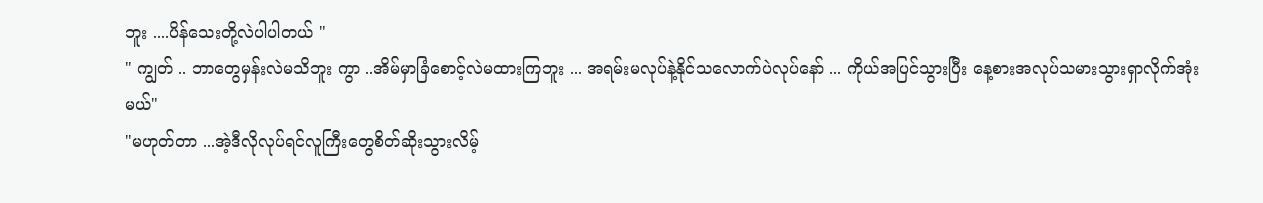ဘူး ....ပိန်သေးတို့လဲပါပါတယ် "
" ကျွတ် .. ဘာတွေမှန်းလဲမသိဘူး ကွာ ..အိမ်မှာခြံစောင့်လဲမထားကြဘူး ... အရမ်းမလုပ်နဲ့နိုင်သလောက်ပဲလုပ်နော် ... ကိုယ်အပြင်သွားပြီး နေ့စားအလုပ်သမားသွားရှာလိုက်အုံးမယ်"
"မဟုတ်တာ ...အဲ့ဒီလိုလုပ်ရင်လူကြီးတွေစိတ်ဆိုးသွားလိမ့်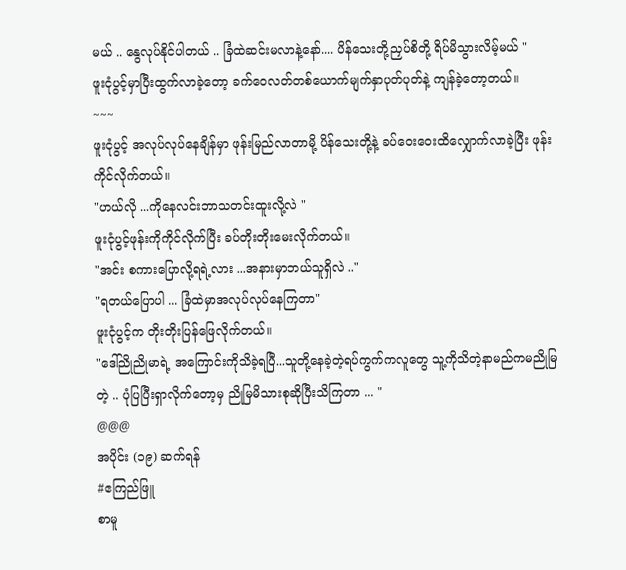မယ် .. နွေလုပ်နိုင်ပါတယ် .. ခြံထဲဆင်းမလာနဲ့နော်.... ပိန်သေးတို့ညှပ်စိတို့ ရိပ်မိသွားလိမ့်မယ် "
ဖူးငုံပွင့်မှာပြီးထွက်လာခဲ့တော့ ခက်ဝေလတ်တစ်ယောက်မျက်နှာပုတ်ပုတ်နဲ့ ကျန်ခဲ့တော့တယ်။
~~~
ဖူးငုံပွင့် အလုပ်လုပ်နေချိန်မှာ ဖုန်းမြည်လာတာမို့ ပိန်သေးတို့နဲ့ ခပ်ဝေးဝေးထိလျှောက်လာခဲ့ပြီး ဖုန်းကိုင်လိုက်တယ်။
"ဟယ်လို ...ကိုနေလင်းဘာသတင်းထူးလို့လဲ "
ဖူးငုံပွင့်ဖုန်းကိုကိုင်လိုက်ပြီး ခပ်တိုးတိုးမေးလိုက်တယ်။
"အင်း စကားပြောလို့ရရဲ့လား ...အနားမှာဘယ်သူရှိလဲ .."
"ရတယ်ပြောပါ ... ခြံထဲမှာအလုပ်လုပ်နေကြတာ"
ဖူးငုံပွင့်က တိုးတိုးပြန်ဖြေလိုက်တယ်။
"ဒေါ်ညိုညိုမာရဲ့ အကြောင်းကိုသိခဲ့ရပြီ...သူတို့နေခဲ့တဲ့ရပ်ကွက်ကလူတွေ သူ့ကိုသိတဲ့နာမည်ကမညိုမြတဲ့ .. ပုံပြပြီးရှာလိုက်တော့မှ ညိုမြမိသားစုဆိုပြီးသိကြတာ ... "
@@@
အပိုင်း (၁၉) ဆက်ရန်
#ဧကြည်ဖြူ
စာမူ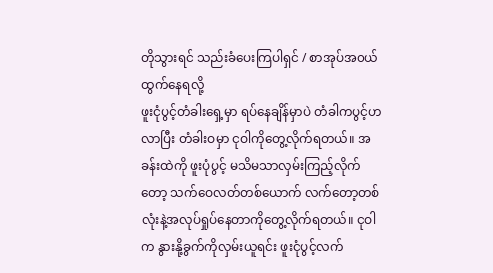တိုသွားရင် သည်းခံပေးကြပါရှင် / စာအုပ်အ၀ယ်ထွက်နေရလို့
ဖူးငုံပွင့်တံခါးရှေ့မှာ ရပ်နေချိန်မှာပဲ တံခါကပွင့်ဟလာပြီး တံခါးဝမှာ ငုဝါကိုတွေ့လိုက်ရတယ်။ အခန်းထဲကို ဖူးပုံပွင့် မသိမသာလှမ်းကြည့်လိုက်တော့ သက်ဝေလတ်တစ်ယောက် လက်တော့တစ်လုံးနဲ့အလုပ်ရှုပ်နေတာကိုတွေ့လိုက်ရတယ်။ ငုဝါက နွားနို့ခွက်ကိုလှမ်းယူရင်း ဖူးငုံပွင့်လက်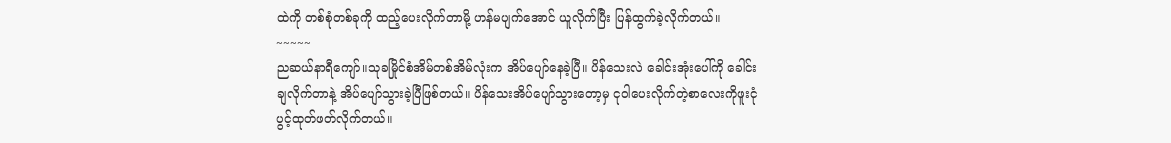ထဲကို တစ်စုံတစ်ခုကို ထည့်ပေးလိုက်တာမို့ ဟန်မပျက်အောင် ယူလိုက်ပြီး ပြန်ထွက်ခဲ့လိုက်တယ်။
~~~~~
ညဆယ်နာရီကျော်။သုခမြိုင်စံအိမ်တစ်အိမ်လုံးက အိပ်ပျော်နေခဲ့ပြီ။ ပိန်သေးလဲ ခေါင်းအုံးပေါ်ကို ခေါင်းချလိုက်တာနဲ့ အိပ်ပျော်သွားခဲ့ပြီဖြစ်တယ်။ ပိန်သေးအိပ်ပျော်သွားတော့မှ ငုဝါပေးလိုက်တဲ့စာလေးကိုဖူးငုံပွင့်ထုတ်ဖတ်လိုက်တယ်။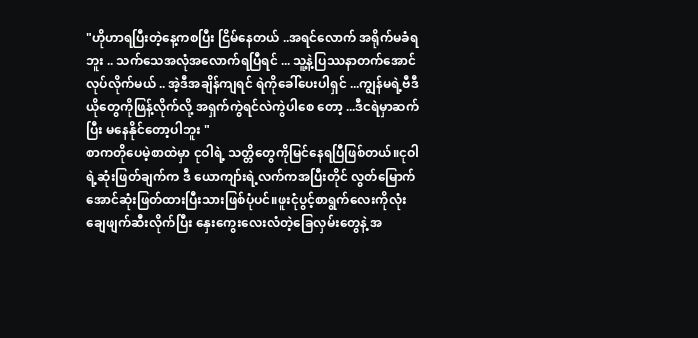"ဟိုဟာရပြီးတဲ့နေ့ကစပြီး ငြိမ်နေတယ် ..အရင်လောက် အရိုက်မခံရဘူး .. သက်သေအလုံအလောက်ရပြီရင် ... သူ့နဲ့ပြဿနာတက်အောင်လုပ်လိုက်မယ် .. အဲ့ဒီအချိန်ကျရင် ရဲကိုခေါ်ပေးပါရှင် ...ကျွန်မရဲ့ဗီဒီယိုတွေကိုဖြန့်လိုက်လို့ အရှက်ကွဲရင်လဲကွဲပါစေ တော့ ...ဒီငရဲမှာဆက်ပြီး မနေနိုင်တော့ပါဘူး "
စာကတိုပေမဲ့စာထဲမှာ ငုဝါရဲ့ သတ္တိတွေကိုမြင်နေရပြီဖြစ်တယ်။ငုဝါရဲ့ဆုံးဖြတ်ချက်က ဒီ ယောကျာ်းရဲ့လက်ကအပြီးတိုင် လွတ်မြောက်အောင်ဆုံးဖြတ်ထားပြီးသားဖြစ်ပုံပင်။ဖူးငုံပွင့်စာရွက်လေးကိုလုံးချေဖျက်ဆီးလိုက်ပြီး နှေးကွေးလေးလံတဲ့ခြေလှမ်းတွေနဲ့ အ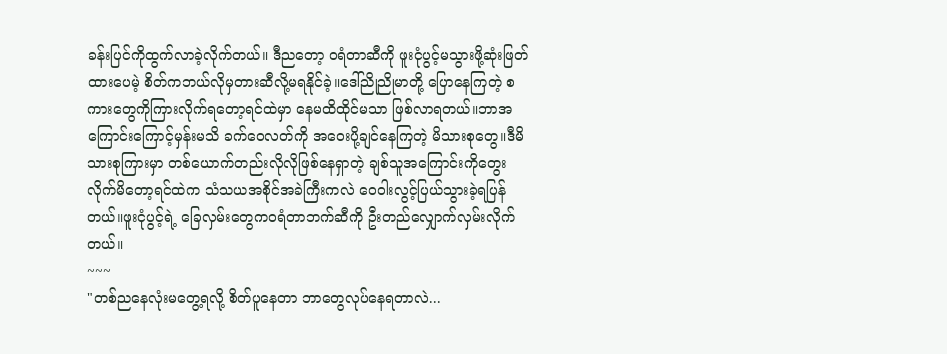ခန်းပြင်ကိုထွက်လာခဲ့လိုက်တယ်။ ဒီညတော့ ဝရံတာဆီကို ဖူးငုံပွင့်မသွားဖို့ဆုံးဖြတ်ထားပေမဲ့ စိတ်ကဘယ်လိုမှတားဆီလို့မရနိုင်ခဲ့။ဒေါ်ညိုညိုမာတို့ ပြောနေကြတဲ့ စကားတွေကိုကြားလိုက်ရတော့ရင်ထဲမှာ နေမထိထိုင်မသာ ဖြစ်လာရတယ်။ဘာအကြောင်းကြောင့်မှန်းမသိ ခက်ဝေလတ်ကို အဝေးပို့ချင်နေကြတဲ့ မိသားစုတွေ။ဒီမိသားစုကြားမှာ တစ်ယောက်တည်းလိုလိုဖြစ်နေရှာတဲ့ ချစ်သူအကြောင်းကိုတွေးလိုက်မိတော့ရင်ထဲက သံသယအစိုင်အခဲကြီးကလဲ ဝေဝါးလွင့်ပြယ်သွားခဲ့ရပြန်တယ်။ဖူးငုံပွင့်ရဲ့ ခြေလှမ်းတွေကဝရံတာဘက်ဆီကို ဦးတည်လျှောက်လှမ်းလိုက်တယ်။
~~~
"တစ်ညနေလုံးမတွေ့ရလို့ စိတ်ပူနေတာ ဘာတွေလုပ်နေရတာလဲ...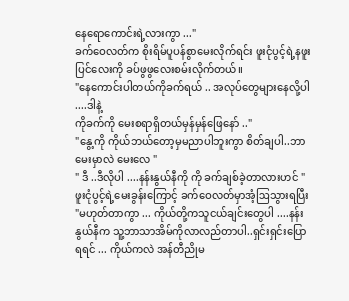နေရောကောင်းရဲ့လားကွာ ..."
ခက်ဝေလတ်က စိုးရိမ်ပူပန်စွာမေးလိုက်ရင်း ဖူးငုံပွင့်ရဲ့နဖူးပြင်လေးကို ခပ်ဖွဖွလေးစမ်းလိုက်တယ်။
"နေကောင်းပါတယ်ကိုခက်ရယ် .. အလုပ်တွေများနေလို့ပါ ....ဒါနဲ့
ကိုခက်ကို မေးစရာရှိတယ်မှန်မှန်ဖြေနော် .."
"နွေ့ကို ကိုယ်ဘယ်တော့မှမညာပါဘူးကွာ စိတ်ချပါ..ဘာမေးမှာလဲ မေးလေ "
" ဒီ ..ဒီလိုပါ ....နန်းနွယ်နီကို ကို ခက်ချစ်ခဲ့တာလားဟင် "
ဖူးငုံပွင့်ရဲ့မေးခွန်းကြောင့် ခက်ဝေလတ်မှာအံ့ဩသွားရပြီး
"မဟုတ်တာကွာ ... ကိုယ်တို့ကသူငယ်ချင်းတွေပါ ....နန်းနွယ်နီက သူ့ဘာသာအိမ်ကိုလာလည်တာပါ..ရှင်းရှင်းပြောရရင် ... ကိုယ်ကလဲ အန်တီညိုမ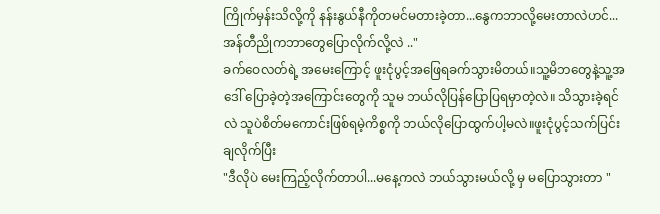ကြိုက်မှန်းသိလို့ကို နန်းနွယ်နီကိုတမင်မတားခဲ့တာ...နွေကဘာလို့မေးတာလဲဟင်...အန်တီညိုကဘာတွေပြောလိုက်လို့လဲ .."
ခက်ဝေလတ်ရဲ့ အမေးကြောင့် ဖူးငုံပွင့်အဖြေရခက်သွားမိတယ်။သူ့မိဘတွေနဲ့သူ့အဒေါ် ပြောခဲ့တဲ့အကြောင်းတွေကို သူမ ဘယ်လိုပြန်ပြောပြရမှာတဲ့လဲ။ သိသွားခဲ့ရင်လဲ သူပဲစိတ်မကောင်းဖြစ်ရမဲ့ကိစ္စကို ဘယ်လိုပြောထွက်ပါ့မလဲ။ဖူးငုံပွင့်သက်ပြင်းချလိုက်ပြီး
"ဒီလိုပဲ မေးကြည့်လိုက်တာပါ...မနေ့ကလဲ ဘယ်သွားမယ်လို့ မှ မပြောသွားတာ "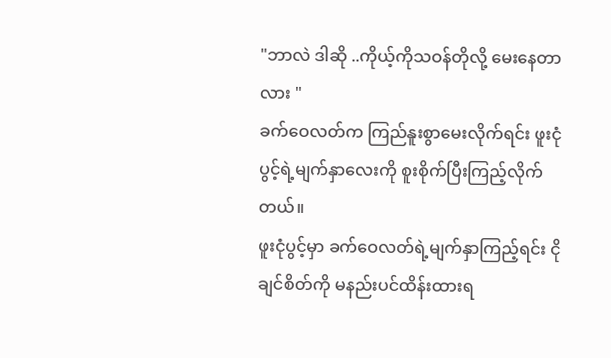"ဘာလဲ ဒါဆို ..ကိုယ့်ကိုသဝန်တိုလို့ မေးနေတာလား "
ခက်ဝေလတ်က ကြည်နူးစွာမေးလိုက်ရင်း ဖူးငုံပွင့်ရဲ့မျက်နှာလေးကို စူးစိုက်ပြီးကြည့်လိုက်တယ်။
ဖူးငုံပွင့်မှာ ခက်ဝေလတ်ရဲ့မျက်နှာကြည့်ရင်း ငိုချင်စိတ်ကို မနည်းပင်ထိန်းထားရ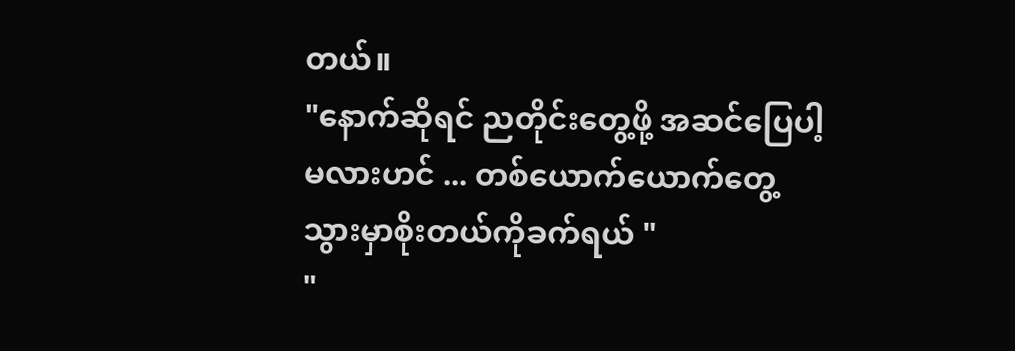တယ်။
"နောက်ဆိုရင် ညတိုင်းတွေ့ဖို့ အဆင်ပြေပါ့မလားဟင် ... တစ်ယောက်ယောက်တွေ့သွားမှာစိုးတယ်ကိုခက်ရယ် "
"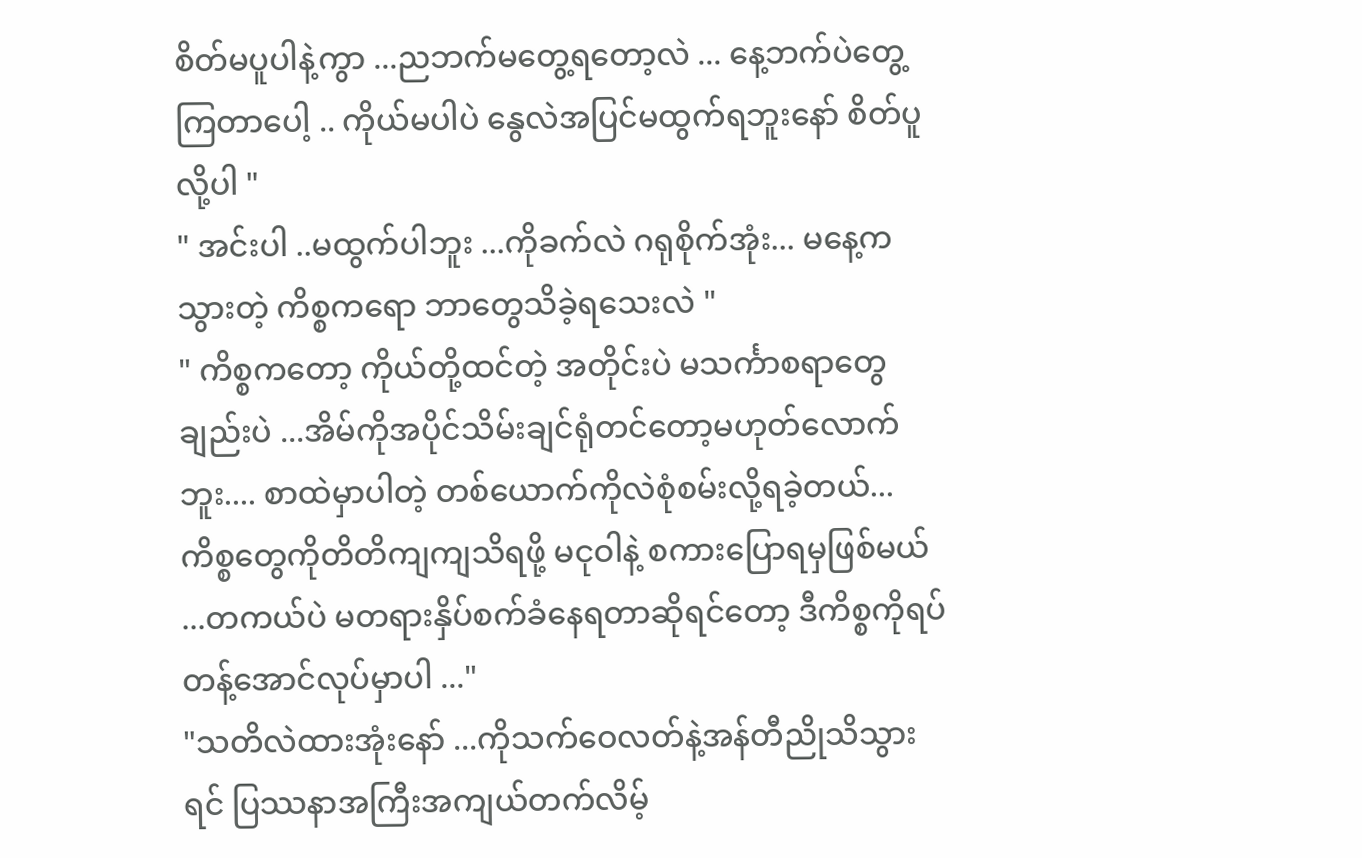စိတ်မပူပါနဲ့ကွာ ...ညဘက်မတွေ့ရတော့လဲ ... နေ့ဘက်ပဲတွေ့ကြတာပေါ့ .. ကိုယ်မပါပဲ နွေလဲအပြင်မထွက်ရဘူးနော် စိတ်ပူလို့ပါ "
" အင်းပါ ..မထွက်ပါဘူး ...ကိုခက်လဲ ဂရုစိုက်အုံး... မနေ့ကသွားတဲ့ ကိစ္စကရော ဘာတွေသိခဲ့ရသေးလဲ "
" ကိစ္စကတော့ ကိုယ်တို့ထင်တဲ့ အတိုင်းပဲ မသင်္ကာစရာတွေချည်းပဲ ...အိမ်ကိုအပိုင်သိမ်းချင်ရုံတင်တော့မဟုတ်လောက်ဘူး.... စာထဲမှာပါတဲ့ တစ်ယောက်ကိုလဲစုံစမ်းလို့ရခဲ့တယ်... ကိစ္စတွေကိုတိတိကျကျသိရဖို့ မငုဝါနဲ့ စကားပြောရမှဖြစ်မယ် ...တကယ်ပဲ မတရားနှိပ်စက်ခံနေရတာဆိုရင်တော့ ဒီကိစ္စကိုရပ်တန့်အောင်လုပ်မှာပါ ..."
"သတိလဲထားအုံးနော် ...ကိုသက်ဝေလတ်နဲ့အန်တီညိုသိသွားရင် ပြဿနာအကြီးအကျယ်တက်လိမ့်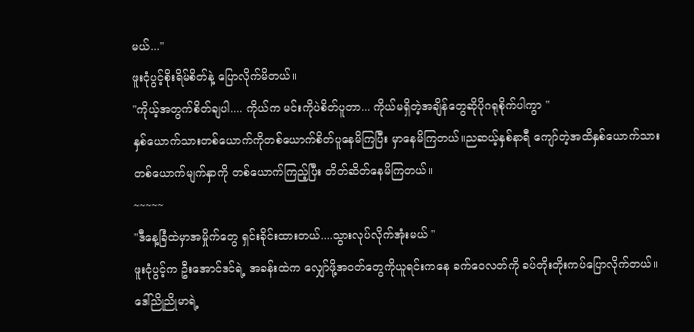မယ်..."
ဖူးငုံပွင့်စိုးရိမ်စိတ်နဲ့ ပြောလိုက်မိတယ်။
"ကိုယ့်အတွက်စိတ်ချပါ.... ကိုယ်က မင်းကိုပဲစိတ်ပူတာ... ကိုယ်မရှိတဲ့အချိန်တွေဆိုပိုဂရုစိုက်ပါကွာ "
နှစ်ယောက်သားတစ်ယောက်ကိုတစ်ယောက်စိတ်ပူနေမိကြပြီး မှာနေမိကြတယ်။ညဆယ့်နှစ်နာရီ ကျော်တဲ့အထိနှစ်ယောက်သား တစ်ယောက်မျက်နှာကို တစ်ယောက်ကြည့်ပြီး တိတ်ဆိတ်နေမိကြတယ်။
~~~~~
"ဒီနေ့ခြံထဲမှာအမှိုက်တွေ ရှင်းခိုင်းထားတယ်....သွားလုပ်လိုက်အုံးမယ် "
ဖူးငုံပွင့်က ဦးအောင်ဒင်ရဲ့ အခန်းထဲက လျှော်ဖို့အဝတ်တွေကိုယူရင်းကနေ ခက်ဝေလတ်ကို ခပ်တိုးတိုးကပ်ပြောလိုက်တယ်။
ဒေါ်ညိုညိုမာရဲ့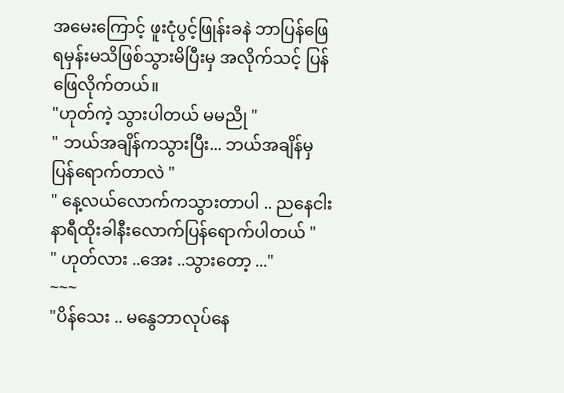အမေးကြောင့် ဖူးငုံပွင့်ဖြုန်းခနဲ ဘာပြန်ဖြေရမှန်းမသိဖြစ်သွားမိပြီးမှ အလိုက်သင့် ပြန်ဖြေလိုက်တယ်။
"ဟုတ်ကဲ့ သွားပါတယ် မမညို "
" ဘယ်အချိန်ကသွားပြီး... ဘယ်အချိန်မှပြန်ရောက်တာလဲ "
" နေ့လယ်လောက်ကသွားတာပါ .. ညနေငါးနာရီထိုးခါနီးလောက်ပြန်ရောက်ပါတယ် "
" ဟုတ်လား ..အေး ..သွားတော့ ..."
~~~
"ပိန်သေး .. မနွေဘာလုပ်နေ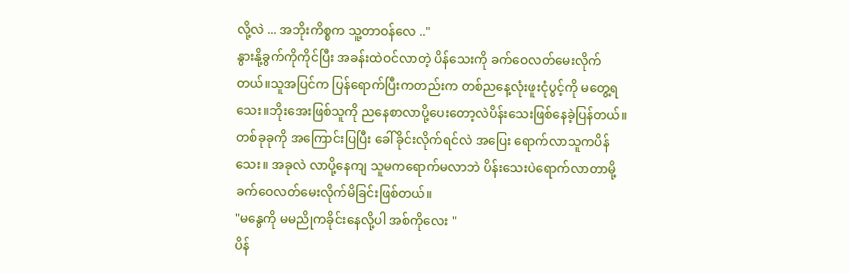လို့လဲ ... အဘိုးကိစ္စက သူ့တာဝန်လေ .."
နွားနို့ခွက်ကိုကိုင်ပြီး အခန်းထဲဝင်လာတဲ့ ပိန်သေးကို ခက်ဝေလတ်မေးလိုက်တယ်။သူအပြင်က ပြန်ရောက်ပြီးကတည်းက တစ်ညနေ့လုံးဖူးငုံပွင့်ကို မတွေ့ရသေး။ဘိုးအေးဖြစ်သူကို ညနေစာလာပို့ပေးတော့လဲပိန်းသေးဖြစ်နေခဲ့ပြန်တယ်။တစ်ခုခုကို အကြောင်းပြပြီး ခေါ်ခိုင်းလိုက်ရင်လဲ အပြေး ရောက်လာသူကပိန်သေး။ အခုလဲ လာပို့နေကျ သူမကရောက်မလာဘဲ ပိန်းသေးပဲရောက်လာတာမို့ ခက်ဝေလတ်မေးလိုက်မိခြင်းဖြစ်တယ်။
"မနွေကို မမညိုကခိုင်းနေလို့ပါ အစ်ကိုလေး "
ပိန်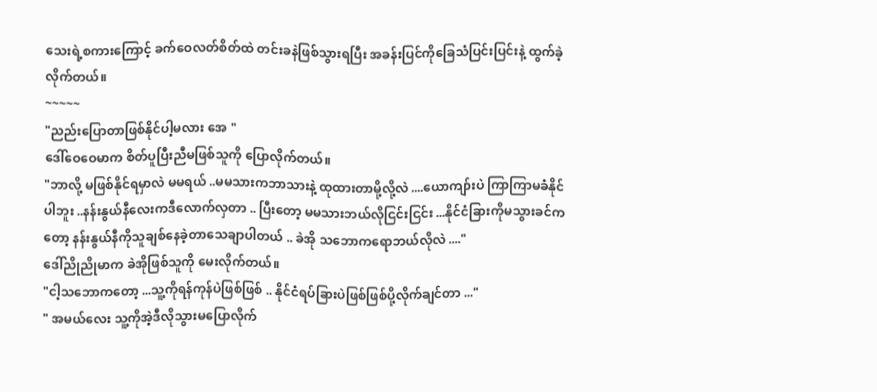သေးရဲ့စကားကြောင့် ခက်ဝေလတ်စိတ်ထဲ တင်းခနဲဖြစ်သွားရပြီး အခန်းပြင်ကိုခြေသံပြင်းပြင်းနဲ့ ထွက်ခဲ့လိုက်တယ်။
~~~~~
"ညည်းပြောတာဖြစ်နိုင်ပါ့မလား အေ "
ဒေါ်ဝေဝေမာက စိတ်ပူပြီးညီမဖြစ်သူကို ပြောလိုက်တယ်။
"ဘာလို့ မဖြစ်နိုင်ရမှာလဲ မမရယ် ..မမသားကဘာသားနဲ့ ထုထားတာမို့လို့လဲ ....ယောကျာ်းပဲ ကြာကြာမခံနိုင်ပါဘူး ..နန်းနွယ်နီလေးကဒီလောက်လှတာ .. ပြီးတော့ မမသားဘယ်လိုငြင်းငြင်း ...နိုင်ငံခြားကိုမသွားခင်ကတော့ နန်းနွယ်နီကိုသူချစ်နေခဲ့တာသေချာပါတယ် .. ခဲအို သဘောကရောဘယ်လိုလဲ ...."
ဒေါ်ညိုညိုမာက ခဲအိုဖြစ်သူကို မေးလိုက်တယ်။
"ငါ့သဘောကတော့ ...သူ့ကိုရန်ကုန်ပဲဖြစ်ဖြစ် .. နိုင်ငံရပ်ခြားပဲဖြစ်ဖြစ်ပို့လိုက်ချင်တာ ..."
" အမယ်လေး သူ့ကိုအဲ့ဒီလိုသွားမပြောလိုက်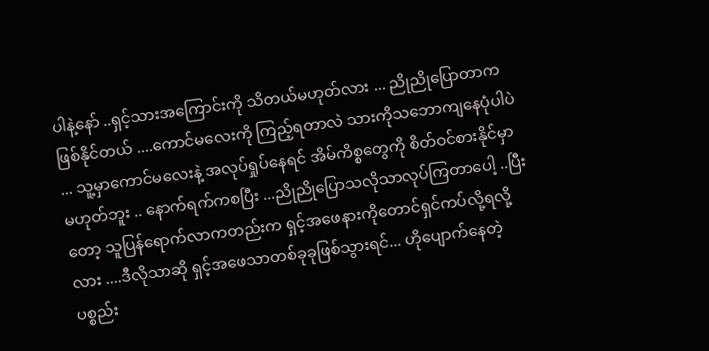ပါနဲ့နော် ..ရှင့်သားအကြောင်းကို သိတယ်မဟုတ်လား ... ညိုညိုပြောတာက ဖြစ်နိုင်တယ် ....ကောင်မလေးကို ကြည့်ရတာလဲ သားကိုသဘောကျနေပုံပါပဲ ... သူ့မှာကောင်မလေးနဲ့ အလုပ်ရှုပ်နေရင် အိမ်ကိစ္စတွေကို စိတ်ဝင်စားနိုင်မှာမဟုတ်ဘူး .. နောက်ရက်ကစပြီး ...ညိုညိုပြောသလိုသာလုပ်ကြတာပေါ့ ..ပြီးတော့ သူပြန်ရောက်လာကတည်းက ရှင့်အဖေနားကိုတောင်ရှင်ကပ်လို့ရလို့လား ....ဒီလိုသာဆို ရှင့်အဖေသာတစ်ခုခုဖြစ်သွားရင်... ဟိုပျောက်နေတဲ့ ပစ္စည်း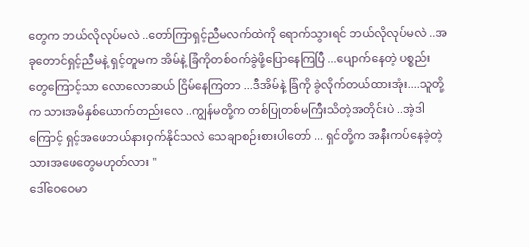တွေက ဘယ်လိုလုပ်မလဲ ..တော်ကြာရှင့်ညီမလက်ထဲကို ရောက်သွားရင် ဘယ်လိုလုပ်မလဲ ..အခုတောင်ရှင့်ညီမနဲ့ ရှင့်တူမက အိမ်နဲ့ ခြံကိုတစ်ဝက်ခွဲဖို့ပြောနေကြပြီ ...ပျောက်နေတဲ့ ပစ္စည်းတွေကြောင့်သာ လောလောဆယ် ငြိမ်နေကြတာ ...ဒီအိမ်နဲ့ ခြံကို ခွဲလိုက်တယ်ထားအုံး....သူတို့က သားအမိနှစ်ယောက်တည်းလေ ..ကျွန်မတို့က တစ်ပြုတစ်မကြီးသိတဲ့အတိုင်းပဲ ..အဲ့ဒါကြောင့် ရှင့်အဖေဘယ်နားဝှက်နိုင်သလဲ သေချာစဉ်းစားပါတော် ... ရှင်တို့က အနီးကပ်နေခဲ့တဲ့သားအဖေတွေမဟုတ်လား "
ဒေါ်ဝေဝေမာ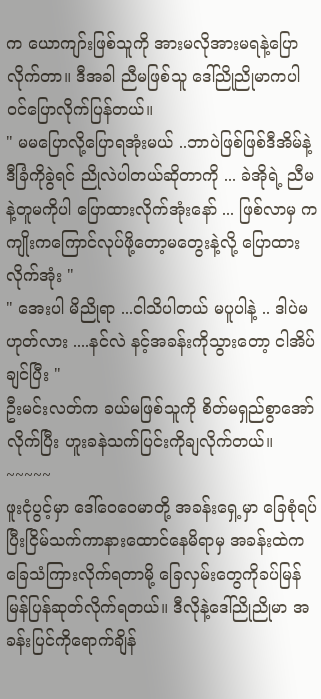က ယောကျာ်းဖြစ်သူကို အားမလိုအားမရနဲ့ပြောလိုက်တာ။ ဒီအခါ ညီမဖြစ်သူ ဒေါ်ညိုညိုမာကပါ ဝင်ပြောလိုက်ပြန်တယ်။
" မမပြောလို့ပြောရအုံးမယ် ..ဘာပဲဖြစ်ဖြစ်ဒီအိမ်နဲ့ ဒီခြံကိုခွဲရင် ညိုလဲပါတယ်ဆိုတာကို ... ခဲအိုရဲ့ ညီမနဲ့တူမကိုပါ ပြောထားလိုက်အုံးနော် ... ဖြစ်လာမှ ကကျိုးကကြောင်လုပ်ဖို့တော့မတွေးနဲ့လို့ ပြောထားလိုက်အုံး "
" အေးပါ မိညိုရာ ...ငါသိပါတယ် မပူပါနဲ့ .. ဒါပဲမဟုတ်လား ....နင်လဲ နင့်အခန်းကိုသွားတော့ ငါအိပ်ချင်ပြီး "
ဦးမင်းလတ်က ခယ်မဖြစ်သူကို စိတ်မရှည်စွာအော်လိုက်ပြီး ဟူးခနဲသက်ပြင်းကိုချလိုက်တယ်။
~~~~~
ဖူးငုံပွင့်မှာ ဒေါ်ဝေဝေမာတို့ အခန်းရှေ့မှာ ခြေစုံရပ်ပြီးငြိမ်သက်ကာနားထောင်နေမိရာမှ အခန်းထဲက ခြေသံကြားလိုက်ရတာမို့ ခြေလှမ်းတွေကိုခပ်မြန်မြန်ပြန်ဆုတ်လိုက်ရတယ်။ ဒီလိုနဲ့ဒေါ်ညိုညိုမာ အခန်းပြင်ကိုရောက်ချိန်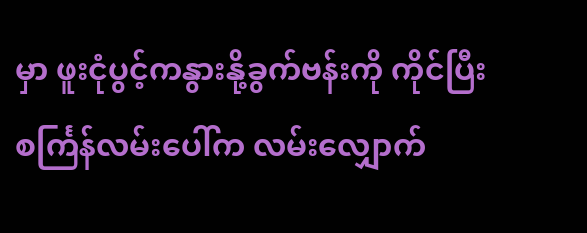မှာ ဖူးငုံပွင့်ကနွားနို့ခွက်ဗန်းကို ကိုင်ပြီး စင်္ကြန်လမ်းပေါ်က လမ်းလျှောက်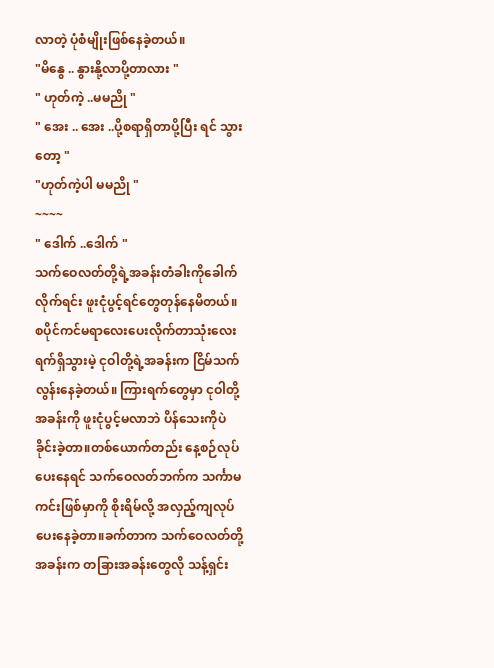လာတဲ့ ပုံစံမျိုးဖြစ်နေခဲ့တယ်။
"မိနွေ .. နွားနို့လာပို့တာလား "
" ဟုတ်ကဲ့ ..မမညို "
" အေး .. အေး ..ပို့စရာရှိတာပို့ပြီး ရင် သွားတော့ "
"ဟုတ်ကဲ့ပါ မမညို "
~~~~
" ဒေါက် ..ဒေါက် "
သက်ဝေလတ်တို့ရဲ့အခန်းတံခါးကိုခေါက်လိုက်ရင်း ဖူးငုံပွင့်ရင်တွေတုန်နေမိတယ်။စပိုင်ကင်မရာလေးပေးလိုက်တာသုံးလေးရက်ရှိသွားမဲ့ ငုဝါတို့ရဲ့အခန်းက ငြိမ်သက်လွန်းနေခဲ့တယ်။ ကြားရက်တွေမှာ ငုဝါတို့အခန်းကို ဖူးငုံပွင့်မလာဘဲ ပိန်သေးကိုပဲခိုင်းခဲ့တာ။တစ်ယောက်တည်း နေ့စဉ်လုပ်ပေးနေရင် သက်ဝေလတ်ဘက်က သင်္ကာမကင်းဖြစ်မှာကို စိုးရိမ်လို့ အလှည့်ကျလုပ်ပေးနေခဲ့တာ။ခက်တာက သက်ဝေလတ်တို့အခန်းက တခြားအခန်းတွေလို သန့်ရှင်း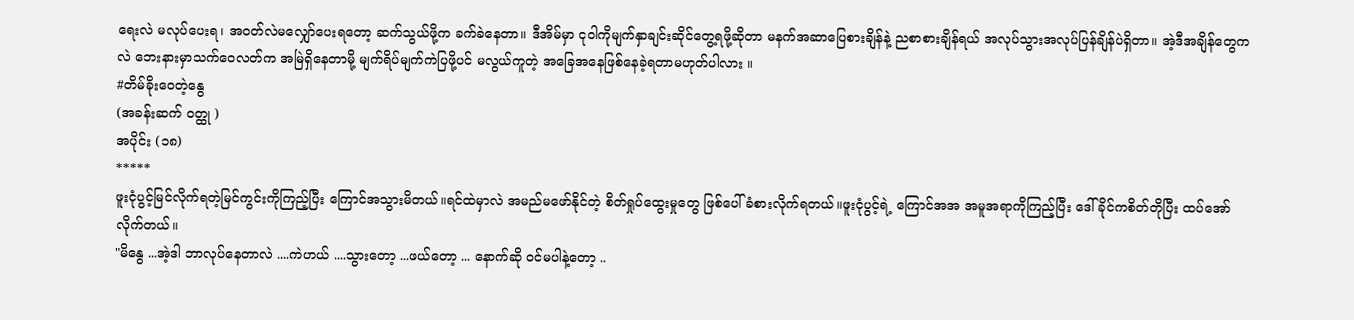ရေးလဲ မလုပ်ပေးရ၊ အဝတ်လဲမလျှော်ပေးရတော့ ဆက်သွယ်ဖို့က ခက်ခဲနေတာ။ ဒီအိမ်မှာ ငုဝါကိုမျက်နှာချင်းဆိုင်တွေ့ရဖို့ဆိုတာ မနက်အဆာပြေစားချိန်နဲ့ ညစာစားချိန်ရယ် အလုပ်သွားအလုပ်ပြန်ချိန်ပဲရှိတာ။ အဲ့ဒီအချိန်တွေကလဲ ဘေးနားမှာသက်ဝေလတ်က အမြဲရှိနေတာမို့ မျက်ရိပ်မျက်ကဲပြဖို့ပင် မလွယ်ကူတဲ့ အခြေအနေဖြစ်နေခဲ့ရတာမဟုတ်ပါလား ။
#တိမ်ခိုးဝေတဲ့နွေ
(အခန်းဆက် ဝတ္ထု )
အပိုင်း (၁၈)
*****
ဖူးငုံပွင့်မြင်လိုက်ရတဲ့မြင်ကွင်းကိုကြည့်ပြီး ကြောင်အသွားမိတယ်။ရင်ထဲမှာလဲ အမည်မဖော်နိုင်တဲ့ စိတ်ရှုပ်ထွေးမှုတွေ ဖြစ်ပေါ်ခံစားလိုက်ရတယ်။ဖူးငုံပွင့်ရဲ့ ကြောင်အအ အမူအရာကိုကြည့်ပြီး ဒေါ်ခိုင်ကစိတ်တိုပြီး ထပ်အော်လိုက်တယ်။
"မိနွေ ...အဲ့ဒါ ဘာလုပ်နေတာလဲ ....ကဲဟယ် ....သွားတော့ ...ဖယ်တော့ ... နောက်ဆို ဝင်မပါနဲ့တော့ ..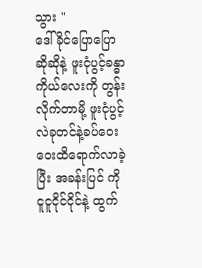သွား "
ဒေါ်ခိုင်ပြောပြောဆိုဆိုနဲ့ ဖူးငုံပွင့်ခန္ဓာကိုယ်လေးကို တွန်းလိုက်တာမို့ ဖူးငုံပွင့်လဲခုတင်နဲ့ခပ်ဝေးဝေးထိရောက်လာခဲ့ပြီး အခန်းပြင် ကိုငူငူငိုင်ငိုင်နဲ့ ထွက်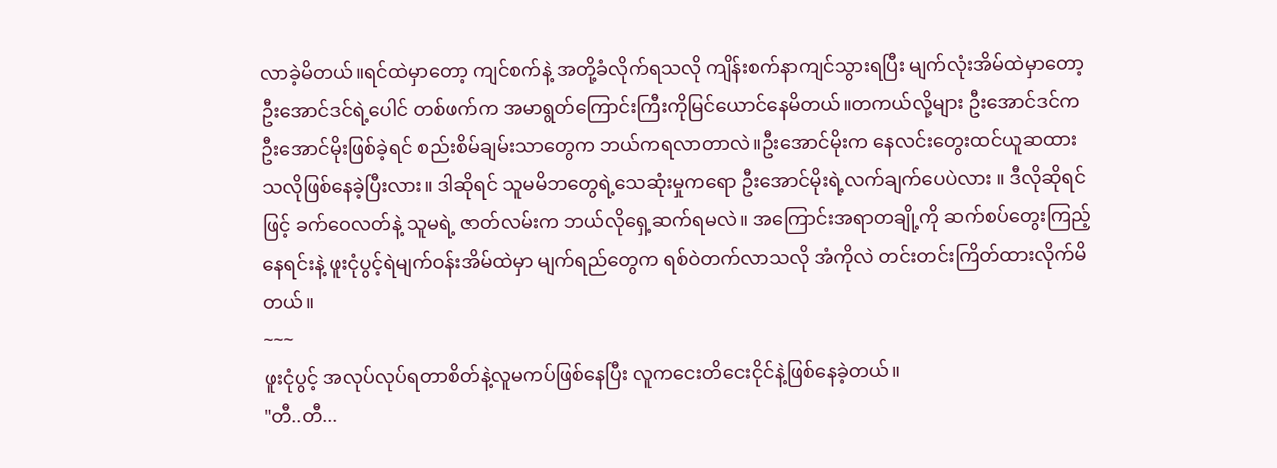လာခဲ့မိတယ်။ရင်ထဲမှာတော့ ကျင်စက်နဲ့ အတို့ခံလိုက်ရသလို ကျိန်းစက်နာကျင်သွားရပြီး မျက်လုံးအိမ်ထဲမှာတော့ ဦးအောင်ဒင်ရဲ့ပေါင် တစ်ဖက်က အမာရွတ်ကြောင်းကြီးကိုမြင်ယောင်နေမိတယ်။တကယ်လို့များ ဦးအောင်ဒင်ကဦးအောင်မိုးဖြစ်ခဲ့ရင် စည်းစိမ်ချမ်းသာတွေက ဘယ်ကရလာတာလဲ။ဦးအောင်မိုးက နေလင်းတွေးထင်ယူဆထားသလိုဖြစ်နေခဲ့ပြီးလား။ ဒါဆိုရင် သူမမိဘတွေရဲ့သေဆုံးမှုကရော ဦးအောင်မိုးရဲ့လက်ချက်ပေပဲလား ။ ဒီလိုဆိုရင်ဖြင့် ခက်ဝေလတ်နဲ့ သူမရဲ့ ဇာတ်လမ်းက ဘယ်လိုရှေ့ဆက်ရမလဲ။ အကြောင်းအရာတချို့ကို ဆက်စပ်တွေးကြည့်နေရင်းနဲ့ ဖူးငုံပွင့်ရဲမျက်ဝန်းအိမ်ထဲမှာ မျက်ရည်တွေက ရစ်ဝဲတက်လာသလို အံကိုလဲ တင်းတင်းကြိတ်ထားလိုက်မိတယ်။
~~~
ဖူးငုံပွင့် အလုပ်လုပ်ရတာစိတ်နဲ့လူမကပ်ဖြစ်နေပြီး လူကငေးတိငေးငိုင်နဲ့ဖြစ်နေခဲ့တယ်။
"တီ..တီ...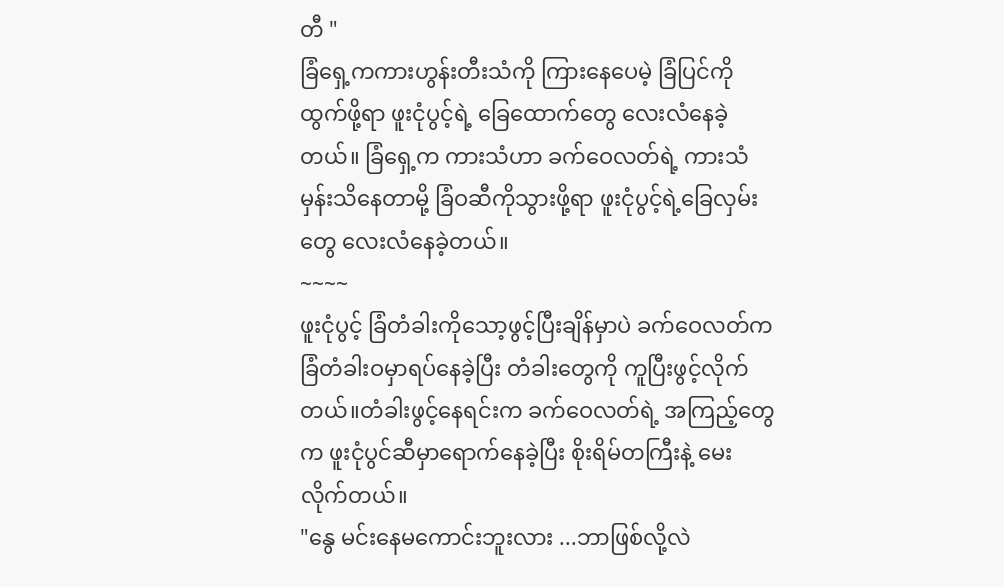တီ "
ခြံရှေ့ကကားဟွန်းတီးသံကို ကြားနေပေမဲ့ ခြံပြင်ကိုထွက်ဖို့ရာ ဖူးငုံပွင့်ရဲ့ ခြေထောက်တွေ လေးလံနေခဲ့တယ်။ ခြံရှေ့က ကားသံဟာ ခက်ဝေလတ်ရဲ့ ကားသံမှန်းသိနေတာမို့ ခြံဝဆီကိုသွားဖို့ရာ ဖူးငုံပွင့်ရဲ့ခြေလှမ်းတွေ လေးလံနေခဲ့တယ်။
~~~~
ဖူးငုံပွင့် ခြံတံခါးကိုသော့ဖွင့်ပြီးချိန်မှာပဲ ခက်ဝေလတ်က ခြံတံခါးဝမှာရပ်နေခဲ့ပြီး တံခါးတွေကို ကူပြီးဖွင့်လိုက်တယ်။တံခါးဖွင့်နေရင်းက ခက်ဝေလတ်ရဲ့ အကြည့်တွေက ဖူးငုံပွင်ဆီမှာရောက်နေခဲ့ပြီး စိုးရိမ်တကြီးနဲ့ မေးလိုက်တယ်။
"နွေ မင်းနေမကောင်းဘူးလား ...ဘာဖြစ်လို့လဲ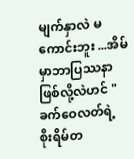မျက်နှာလဲ မကောင်းဘူး ...အိမ်မှာဘာပြဿနာဖြစ်လို့လဲဟင် "
ခက်ဝေလတ်ရဲ့ စိုးရိမ်တ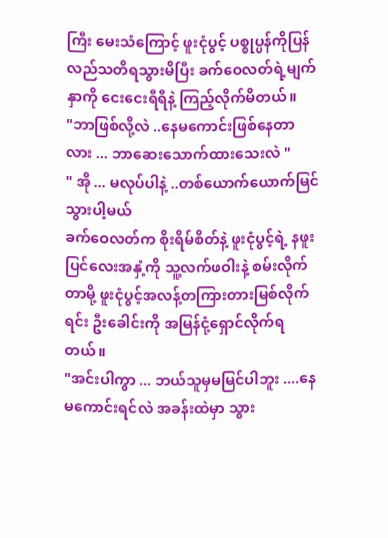ကြီး မေးသံကြောင့် ဖူးငုံပွင့် ပစ္စုပ္ပန်ကိုပြန်လည်သတိရသွားမိပြီး ခက်ဝေလတ်ရဲ့မျက်နှာကို ငေးငေးရီရီနဲ့ ကြည့်လိုက်မိတယ်။
"ဘာဖြစ်လို့လဲ ..နေမကောင်းဖြစ်နေတာလား ... ဘာဆေးသောက်ထားသေးလဲ "
" အို ... မလုပ်ပါနဲ့ ..တစ်ယောက်ယောက်မြင်သွားပါ့မယ်
ခက်ဝေလတ်က စိုးရိမ်စိတ်နဲ့ ဖူးငုံပွင့်ရဲ့ နဖူးပြင်လေးအနှံ့ကို သူ့လက်ဖဝါးနဲ့ စမ်းလိုက်တာမို့ ဖူးငုံပွင့်အလန့်တကြားတားမြစ်လိုက်ရင်း ဦးခေါင်းကို အမြန်ငုံ့ရှောင်လိုက်ရတယ်။
"အင်းပါကွာ ... ဘယ်သူမှမမြင်ပါဘူး ....နေမကောင်းရင်လဲ အခန်းထဲမှာ သွား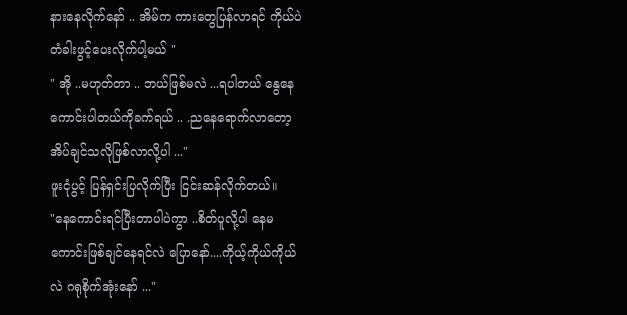နားနေလိုက်နော် .. အိမ်က ကားတွေပြန်လာရင် ကိုယ်ပဲ တံခါးဖွင့်ပေးလိုက်ပါ့မယ် "
" အို ..မဟုတ်တာ .. ဘယ်ဖြစ်မလဲ ...ရပါတယ် နွေနေကောင်းပါတယ်ကိုခက်ရယ် .. .ညနေရောက်လာတော့ အိပ်ချင်သလိုဖြစ်လာလို့ပါ ..."
ဖူးငုံပွင့် ပြန်ရှင်းပြလိုက်ပြီး ငြင်းဆန်လိုက်တယ်။
"နေကောင်းရင်ပြီးတာပါပဲကွာ ..စိတ်ပူလို့ပါ နေမကောင်းဖြစ်ချင်နေရင်လဲ ပြောနော်....ကိုယ့်ကိုယ်ကိုယ်လဲ ဂရုစိုက်အုံးနော် ..."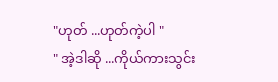"ဟုတ် ...ဟုတ်ကဲ့ပါ "
" အဲ့ဒါဆို ...ကိုယ်ကားသွင်း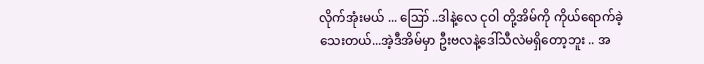လိုက်အုံးမယ် ... ဪ ..ဒါနဲ့လေ ငုဝါ တို့အိမ်ကို ကိုယ်ရောက်ခဲ့သေးတယ်...အဲ့ဒီအိမ်မှာ ဦးဗလနဲ့ဒေါ်သီလဲမရှိတော့ဘူး .. အ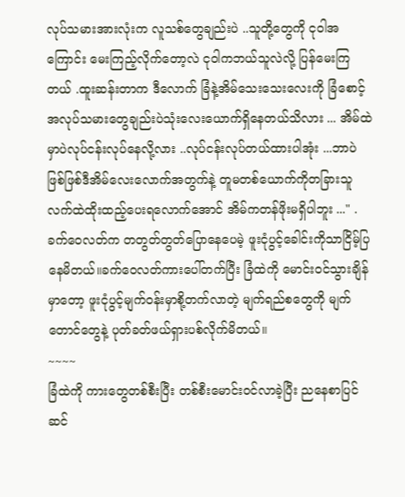လုပ်သမားအားလုံးက လူသစ်တွေချည်းပဲ ..သူတို့တွေကို ငုဝါအကြောင်း မေးကြည့်လိုက်တော့လဲ ငုဝါကဘယ်သူလဲလို့ ပြန်မေးကြတယ် .ထူးဆန်းတာက ဒီလောက် ခြံနဲ့အိမ်သေးသေးလေးကို ခြံစောင့်အလုပ်သမားတွေချည်းပဲသုံးလေးယောက်ရှိနေတယ်သိလား ... အိမ်ထဲမှာပဲလုပ်ငန်းလုပ်နေလို့လား ..လုပ်ငန်းလုပ်တယ်ထားပါအုံး ...ဘာပဲဖြစ်ဖြစ်ဒီအိမ်လေးလောက်အတွက်နဲ့ တူမတစ်ယောက်ကိုတခြားသူလက်ထဲထိုးထည့်ပေးရလောက်အောင် အိမ်ကတန်ဖိုးမရှိပါဘူး ..." .
ခက်ဝေလတ်က တတွတ်တွတ်ပြောနေပေမဲ့ ဖူးငုံပွင့်ခေါင်းကိုသာငြိမ့်ပြနေမိတယ်။ခက်ဝေလတ်ကားပေါ်တက်ပြီး ခြံထဲကို မောင်းဝင်သွားချိန်မှာတော့ ဖူးငုံပွင့်မျက်ဝန်းမှာစို့တက်လာတဲ့ မျက်ရည်စတွေကို မျက်တောင်တွေနဲ့ ပုတ်ခတ်ဖယ်ရှားပစ်လိုက်မိတယ်။
~~~~
ခြံထဲကို ကားတွေတစ်စီးပြီး တစ်စီးမောင်းဝင်လာခဲ့ပြီး ညနေစာပြင်ဆင်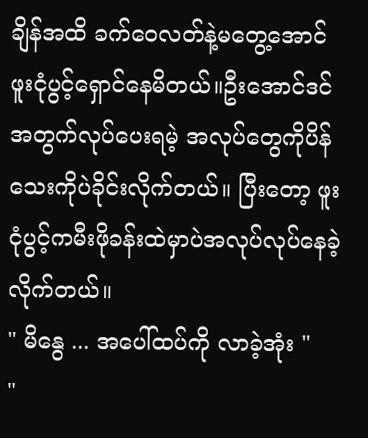ချိန်အထိ ခက်ဝေလတ်နဲ့မတွေ့အောင် ဖူးငုံပွင့်ရှောင်နေမိတယ်။ဦးအောင်ဒင်အတွက်လုပ်ပေးရမဲ့ အလုပ်တွေကိုပိန်သေးကိုပဲခိုင်းလိုက်တယ်။ ပြီးတော့ ဖူးငုံပွင့်ကမီးဖိုခန်းထဲမှာပဲအလုပ်လုပ်နေခဲ့လိုက်တယ်။
" မိနွေ ... အပေါ်ထပ်ကို လာခဲ့အုံး "
"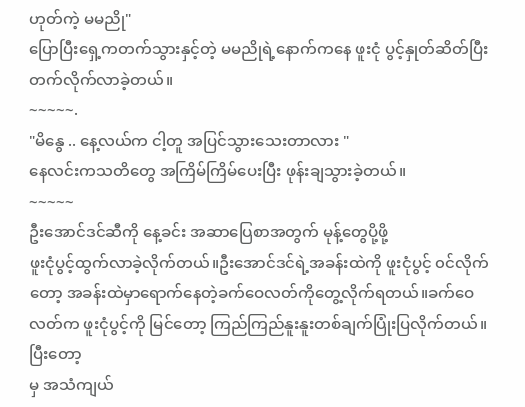ဟုတ်ကဲ့ မမညို"
ပြောပြီးရှေ့ကတက်သွားနှင့်တဲ့ မမညိုရဲ့နောက်ကနေ ဖူးငုံ ပွင့်နှုတ်ဆိတ်ပြီး တက်လိုက်လာခဲ့တယ်။
~~~~~.
"မိနွေ .. နေ့လယ်က ငါ့တူ အပြင်သွားသေးတာလား "
နေလင်းကသတိတွေ အကြိမ်ကြိမ်ပေးပြီး ဖုန်းချသွားခဲ့တယ်။
~~~~~
ဦးအောင်ဒင်ဆီကို နေ့ခင်း အဆာပြေစာအတွက် မုန့်တွေပို့ဖို့
ဖူးငုံပွင့်ထွက်လာခဲ့လိုက်တယ်။ဦးအောင်ဒင်ရဲ့အခန်းထဲကို ဖူးငုံပွင့် ၀င်လိုက်တော့ အခန်းထဲမှာရောက်နေတဲ့ခက်ဝေလတ်ကိုတွေ့လိုက်ရတယ်။ခက်ဝေလတ်က ဖူးငုံပွင့်ကို မြင်တော့ ကြည်ကြည်နူးနူးတစ်ချက်ပြုံးပြလိုက်တယ်။ ပြီးတော့
မှ အသံကျယ်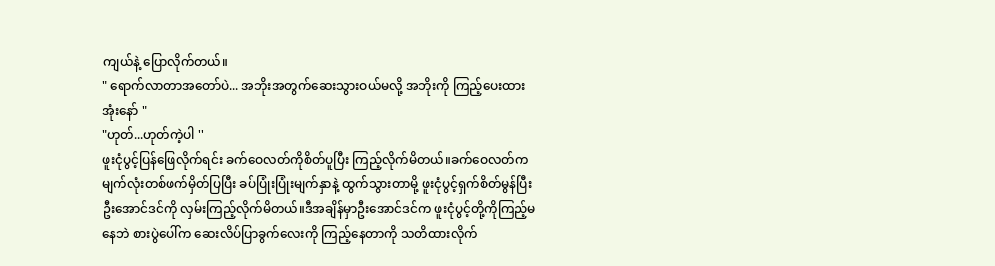ကျယ်နဲ့ ပြောလိုက်တယ်။
" ရောက်လာတာအတော်ပဲ... အဘိုးအတွက်ဆေးသွားဝယ်မလို့ အဘိုးကို ကြည့်ပေးထားအုံးနော် "
"ဟုတ်...ဟုတ်ကဲ့ပါ ''
ဖူးငုံပွင့်ပြန်ဖြေလိုက်ရင်း ခက်ဝေလတ်ကိုစိတ်ပူပြီး ကြည့်လိုက်မိတယ်။ခက်ဝေလတ်က မျက်လုံးတစ်ဖက်မှိတ်ပြပြီး ခပ်ပြုံးပြုံးမျက်နှာနဲ့ ထွက်သွားတာမို့ ဖူးငုံပွင့်ရှက်စိတ်မွန်ပြီး ဦးအောင်ဒင်ကို လှမ်းကြည့်လိုက်မိတယ်။ဒီအချိန်မှာဦးအောင်ဒင်က ဖူးငုံပွင့်တို့ကိုကြည့်မနေဘဲ စားပွဲပေါ်က ဆေးလိပ်ပြာခွက်လေးကို ကြည့်နေတာကို သတိထားလိုက်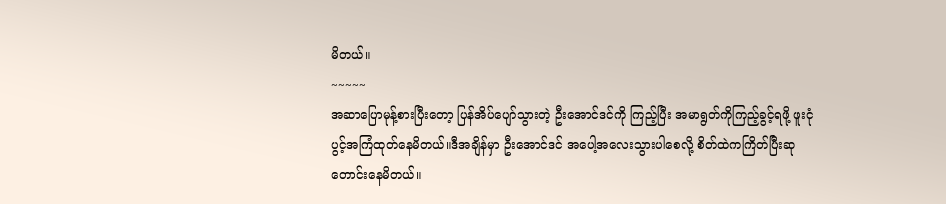မိတယ်။
~~~~~
အဆာပြောမုန့်စားပြီးတော့ ပြန်အိပ်ပျော်သွားတဲ့ ဦးအောင်ဒင်ကို ကြည့်ပြီး အမာရွတ်ကိုကြည့်ခွင့်ရဖို့ ဖူးငုံပွင့်အကြံထုတ်နေမိတယ်။ဒီအချိန်မှာ ဦးအောင်ဒင် အပေါ့အလေးသွားပါစေလို့ စိတ်ထဲကကြိတ်ပြီးဆုတောင်းနေမိတယ်။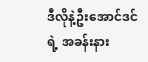ဒီလိုနဲ့ဦးအောင်ဒင်ရဲ့ အခန်းနား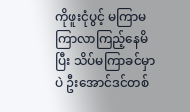ကိုဖူးငုံပွင့် မကြာမကြာလာကြည့်နေမိပြီး သိပ်မကြာခင်မှာပဲ ဦးအောင်ဒင်တစ်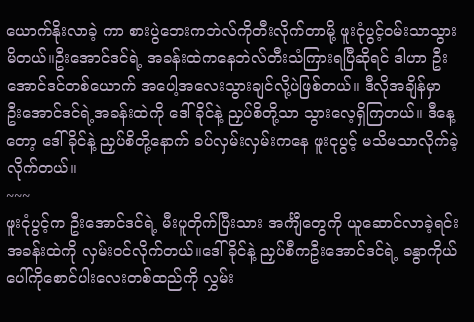ယောက်နိုးလာခဲ့ ကာ စားပွဲဘေးကဘဲလ်ကိုတီးလိုက်တာမို့ ဖူးငုံပွင့်ဝမ်းသာသွားမိတယ်။ဦးအောင်ဒင်ရဲ့ အခန်းထဲကနေဘဲလ်တီးသံကြားရပြီဆိုရင် ဒါဟာ ဦးအောင်ဒင်တစ်ယောက် အပေါ့အလေးသွားချင်လို့ပဲဖြစ်တယ်။ ဒီလိုအချိန်မှာ ဦးအောင်ဒင်ရဲ့အခန်းထဲကို ဒေါ်ခိုင်နဲ့ ညှပ်စိတို့သာ သွားလေ့ရှိကြတယ်။ ဒီနေ့တော့ ဒေါ်ခိုင်နဲ့ ညှပ်စိတို့နောက် ခပ်လှမ်းလှမ်းကနေ ဖူးငုပွင့် မသိမသာလိုက်ခဲ့လိုက်တယ်။
~~~
ဖူးငုံပွင့်က ဦးအောင်ဒင်ရဲ့ မီးပူတိုက်ပြီးသား အင်္ကျီတွေကို ယူဆောင်လာခဲ့ရင်း အခန်းထဲကို လှမ်းဝင်လိုက်တယ်။ဒေါ်ခိုင်နဲ့ ညှပ်စီကဦးအောင်ဒင်ရဲ့ ခနွာကိုယ်ပေါ်ကိုစောင်ပါးလေးတစ်ထည်ကို လွှမ်း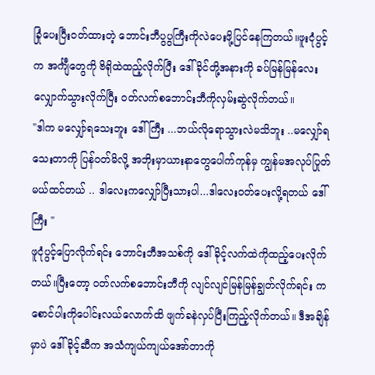ခြုံပေးပြီးဝတ်ထားတဲ့ ဘောင်းဘီပွပွကြီးကိုလဲပေးဖို့ပြင်နေကြတယ်။ဖူးငုံပွင့်က အင်္ကျီတွေကို ဗိရိုထဲထည့်လိုက်ပြီး ဒေါ်ခိုင်တို့အနားကို ခပ်မြန်မြန်လေးလျှောက်သွားလိုက်ပြီး ဝတ်လက်စဘောင်းဘီကိုလှမ်းဆွဲလိုက်တယ်။
"ဒါက မလျှော်ရသေးဘူး ဒေါ်ကြီး ...ဘယ်လိုရောသွားလဲမသိဘူး ..မလျှော်ရသေးတာကို ပြန်ဝတ်မိလို့ အဘိုးမှာယားနာတွေပေါက်ကုန်မှ ကျွန်မအလုပ်ပြုတ်မယ်ထင်တယ် .. ဒါလေးကလျှော်ပြီးသားပါ...ဒါလေးဝတ်ပေးလို့ရတယ် ဒေါ်ကြီး "
ဖူငုံပွင့်ပြောလိုက်ရင်း ဘောင်းဘီအသစ်ကို ဒေါ်ခိုင့်လက်ထဲကိုထည့်ပေးလိုက်တယ်။ပြီးတော့ ဝတ်လက်စဘောင်းဘီကို လျင်လျင်မြန်မြန်ချွတ်လိုက်ရင်း က စောင်ပါးကိုပေါင်းလယ်လောက်ထိ ဖျက်ခနဲလှပ်ပြီးကြည့်လိုက်တယ်။ ဒီအချိန်မှာပဲ ဒေါ်ခိုင့်ဆီက အသံကျယ်ကျယ်အော်တာကို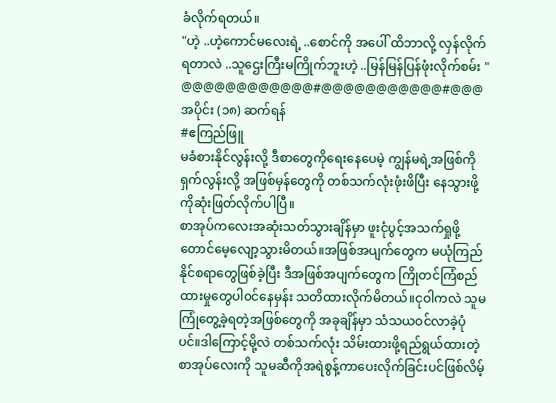ခံလိုက်ရတယ်။
"ဟဲ့ ..ဟဲ့ကောင်မလေးရဲ့ ..စောင်ကို အပေါ် ထိဘာလို့ လှန်လိုက်ရတာလဲ ..သူဌေးကြီးမကြိုက်ဘူးဟဲ့ ..မြန်မြန်ပြန်ဖုံးလိုက်စမ်း "
@@@@@@@@@@@@#@@@@@@@@@@@#@@@
အပိုင်း (၁၈) ဆက်ရန်
#ဧကြည်ဖြူ
မခံစားနိုင်လွန်းလို့ ဒီစာတွေကိုရေးနေပေမဲ့ ကျွန်မရဲ့အဖြစ်ကိုရှက်လွန်းလို့ အဖြစ်မှန်တွေကို တစ်သက်လုံးဖုံးဖိပြီး နေသွားဖို့ကိုဆုံးဖြတ်လိုက်ပါပြီ။
စာအုပ်ကလေးအဆုံးသတ်သွားချိန်မှာ ဖူးငုံပွင့်အသက်ရှုဖို့ တောင်မေ့လျော့သွားမိတယ်။အဖြစ်အပျက်တွေက မယုံကြည်နိုင်စရာတွေဖြစ်ခဲ့ပြီး ဒီအဖြစ်အပျက်တွေက ကြိုတင်ကြံစည်ထားမှုတွေပါ၀င်နေမှန်း သတိထားလိုက်မိတယ်။ငုဝါကလဲ သူမကြုံတွေ့ခဲ့ရတဲ့အဖြစ်တွေကို အခုချိန်မှာ သံသယဝင်လာခဲ့ပုံပင်။ဒါကြောင့်မို့လဲ တစ်သက်လုံး သိမ်းထားဖို့ရည်ရွယ်ထားတဲ့ စာအုပ်လေးကို သူမဆီကိုအရဲစွန့်ကာပေးလိုက်ခြင်းပင်ဖြစ်လိမ့်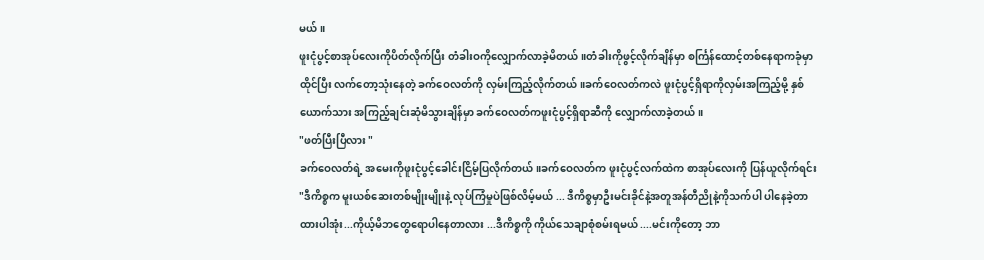မယ်။
ဖူးငုံပွင့်စာအုပ်လေးကိုပိတ်လိုက်ပြီး တံခါးဝကိုလျှောက်လာခဲ့မိတယ်။တံခါးကိုဖွင့်လိုက်ချိန်မှာ စင်္ကြန်ထောင့်တစ်နေရာကခုံမှာထိုင်ပြီး လက်တော့သုံးနေတဲ့ ခက်ဝေလတ်ကို လှမ်းကြည့်လိုက်တယ်။ခက်ဝေလတ်ကလဲ ဖူးငုံပွင့်ရှိရာကိုလှမ်းအကြည့်မို့ နှစ်ယောက်သား အကြည့်ချင်းဆုံမိသွားချိန်မှာ ခက်ဝေလတ်ကဖူးငုံပွင့်ရှိရာဆီကို လျှောက်လာခဲ့တယ်။
"ဖတ်ပြီးပြီလား "
ခက်ဝေလတ်ရဲ့ အမေးကိုဖူးငုံပွင့်ခေါင်းငြိမ့်ပြလိုက်တယ်။ခက်ဝေလတ်က ဖူးငုံပွင့်လက်ထဲက စာအုပ်လေးကို ပြန်ယူလိုက်ရင်း
"ဒီကိစ္စက မူးယစ်ဆေးတစ်မျိုးမျိုးနဲ့ လုပ်ကြံမှုပဲဖြစ်လိမ့်မယ် ... ဒီကိစ္စမှာဦးမင်းခိုင်နဲ့အတူအန်တီညိုနဲ့ကိုသက်ပါ ပါနေခဲ့တာထားပါအုံး...ကိုယ့်မိဘတွေရောပါနေတာလား ...ဒီကိစ္စကို ကိုယ်သေချာစုံစမ်းရမယ် ....မင်းကိုတော့ ဘာ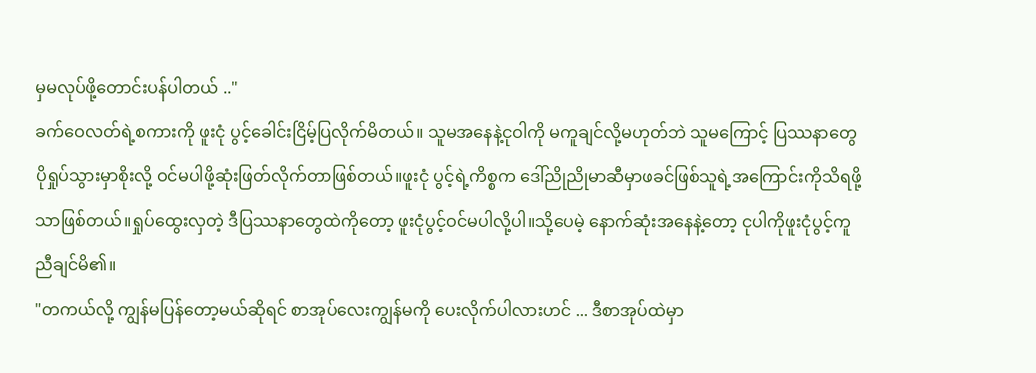မှမလုပ်ဖို့တောင်းပန်ပါတယ် .."
ခက်ဝေလတ်ရဲ့စကားကို ဖူးငုံ ပွင့်ခေါင်းငြိမ့်ပြလိုက်မိတယ်။ သူမအနေနဲ့ငုဝါကို မကူချင်လို့မဟုတ်ဘဲ သူမကြောင့် ပြဿနာတွေ ပိုရှုပ်သွားမှာစိုးလို့ ဝင်မပါဖို့ဆုံးဖြတ်လိုက်တာဖြစ်တယ်။ဖူးငုံ ပွင့်ရဲ့ကိစ္စက ဒေါ်ညိုညိုမာဆီမှာဖခင်ဖြစ်သူရဲ့အကြောင်းကိုသိရဖို့သာဖြစ်တယ်။ရှုပ်ထွေးလှတဲ့ ဒီပြဿနာတွေထဲကိုတော့ ဖူးငုံပွင့်ဝင်မပါလို့ပါ။သို့ပေမဲ့ နောက်ဆုံးအနေနဲ့တော့ ငုပါကိုဖူးငုံပွင့်ကူညီချင်မိ၏။
"တကယ်လို့ ကျွန်မပြန်တော့မယ်ဆိုရင် စာအုပ်လေးကျွန်မကို ပေးလိုက်ပါလားဟင် ... ဒီစာအုပ်ထဲမှာ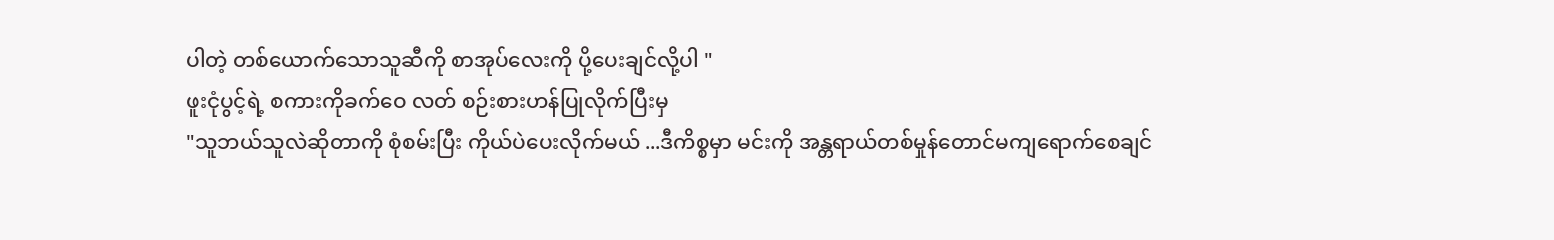ပါတဲ့ တစ်ယောက်သောသူဆီကို စာအုပ်လေးကို ပို့ပေးချင်လို့ပါ "
ဖူးငုံပွင့်ရဲ့ စကားကိုခက်ဝေ လတ် စဉ်းစားဟန်ပြုလိုက်ပြီးမှ
"သူဘယ်သူလဲဆိုတာကို စုံစမ်းပြီး ကိုယ်ပဲပေးလိုက်မယ် ...ဒီကိစ္စမှာ မင်းကို အန္တရာယ်တစ်မှုန်တောင်မကျရောက်စေချင်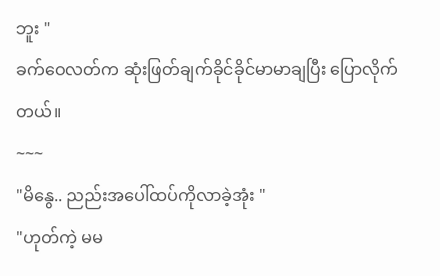ဘူး "
ခက်ဝေလတ်က ဆုံးဖြတ်ချက်ခိုင်ခိုင်မာမာချပြီး ပြောလိုက်တယ်။
~~~
"မိနွေ.. ညည်းအပေါ်ထပ်ကိုလာခဲ့အုံး "
"ဟုတ်ကဲ့ မမ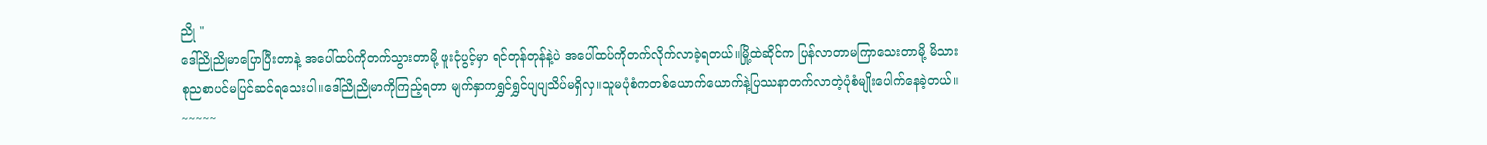ညို "
ဒေါ်ညိုညိုမာပြောပြီးတာနဲ့ အပေါ်ထပ်ကိုတက်သွားတာမို့ ဖူးငုံပွင့်မှာ ရင်တုန်တုန်နဲ့ပဲ အပေါ်ထပ်ကိုတက်လိုက်လာခဲ့ရတယ်။မြို့ထဲဆိုင်က ပြန်လာတာမကြာသေးတာမို့ မိသားစုညစာပင်မပြင်ဆင်ရသေးပါ။ဒေါ်ညိုညိုမာကိုကြည့်ရတာ မျက်နှာကရွှင်ရွှင်ပျပျသိပ်မရှိလှ။သူမပုံစံကတစ်ယောက်ယောက်နဲ့ပြဿနာတက်လာတဲ့ပုံစံမျိုးပေါက်နေခဲ့တယ်။
~~~~~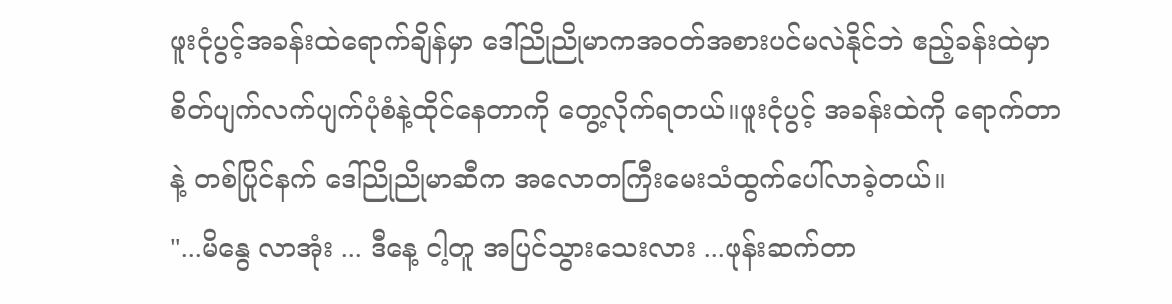ဖူးငုံပွင့်အခန်းထဲရောက်ချိန်မှာ ဒေါ်ညိုညိုမာကအဝတ်အစားပင်မလဲနိုင်ဘဲ ဧည့်ခန်းထဲမှာ စိတ်ပျက်လက်ပျက်ပုံစံနဲ့ထိုင်နေတာကို တွေ့လိုက်ရတယ်။ဖူးငုံပွင့် အခန်းထဲကို ရောက်တာနဲ့ တစ်ပြိုင်နက် ဒေါ်ညိုညိုမာဆီက အလောတကြီးမေးသံထွက်ပေါ်လာခဲ့တယ်။
"...မိနွေ လာအုံး ... ဒီနေ့ ငါ့တူ အပြင်သွားသေးလား ...ဖုန်းဆက်တာ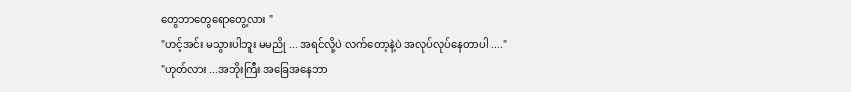တွေဘာတွေရောတွေ့လား "
"ဟင့်အင်း မသွားပါဘူး မမညို ... အရင်လို့ပဲ လက်တော့နဲ့ပဲ အလုပ်လုပ်နေတာပါ ...."
"ဟုတ်လား ...အဘိုးကြီး အခြေအနေဘာ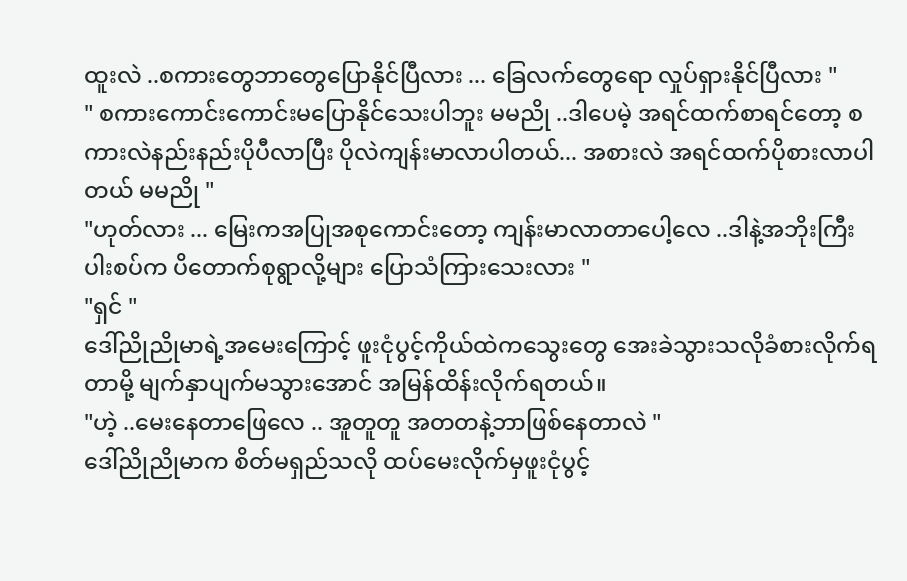ထူးလဲ ..စကားတွေဘာတွေပြောနိုင်ပြီလား ... ခြေလက်တွေရော လှုပ်ရှားနိုင်ပြီလား "
" စကားကောင်းကောင်းမပြောနိုင်သေးပါဘူး မမညို ..ဒါပေမဲ့ အရင်ထက်စာရင်တော့ စကားလဲနည်းနည်းပိုပီလာပြီး ပိုလဲကျန်းမာလာပါတယ်... အစားလဲ အရင်ထက်ပိုစားလာပါတယ် မမညို "
"ဟုတ်လား ... မြေးကအပြုအစုကောင်းတော့ ကျန်းမာလာတာပေါ့လေ ..ဒါနဲ့အဘိုးကြီးပါးစပ်က ပိတောက်စုရွာလို့များ ပြောသံကြားသေးလား "
"ရှင် "
ဒေါ်ညိုညိုမာရဲ့အမေးကြောင့် ဖူးငုံပွင့်ကိုယ်ထဲကသွေးတွေ အေးခဲသွားသလိုခံစားလိုက်ရတာမို့ မျက်နှာပျက်မသွားအောင် အမြန်ထိန်းလိုက်ရတယ်။
"ဟဲ့ ..မေးနေတာဖြေလေ .. အူတူတူ အတတနဲ့ဘာဖြစ်နေတာလဲ "
ဒေါ်ညိုညိုမာက စိတ်မရှည်သလို ထပ်မေးလိုက်မှဖူးငုံပွင့်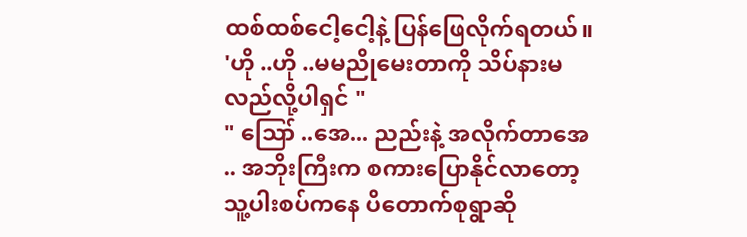ထစ်ထစ်ငေါ့ငေါ့နဲ့ ပြန်ဖြေလိုက်ရတယ်။
'ဟို ..ဟို ..မမညိုမေးတာကို သိပ်နားမလည်လို့ပါရှင် "
" ဪ ..အေ... ညည်းနဲ့ အလိုက်တာအေ .. အဘိုးကြီးက စကားပြောနိုင်လာတော့ သူ့ပါးစပ်ကနေ ပိတောက်စုရွာဆို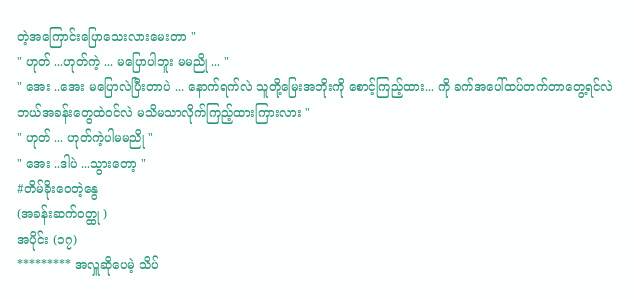တဲ့အကြောင်းပြောသေးလားမေးတာ "
" ဟုတ် ...ဟုတ်ကဲ့ ... မပြောပါဘူး မမညို ... "
" အေး ..အေး မပြောလဲပြီးတာပဲ ... နောက်ရက်လဲ သူတို့မြေးအဘိုးကို စောင့်ကြည့်ထား... ကို ခက်အပေါ်ထပ်တက်တာတွေ့ရင်လဲ ဘယ်အခန်းတွေထဲဝင်လဲ မသိမသာလိုက်ကြည့်ထားကြားလား "
" ဟုတ် ... ဟုတ်ကဲ့ပါမမညို "
" အေး ..ဒါပဲ ...သွားတော့ "
#တိမ်ခိုးဝေတဲ့နွေ
(အခန်းဆက်ဝတ္ထု )
အပိုင်း (၁၇)
********* အလှူဆိုပေမဲ့ သိပ်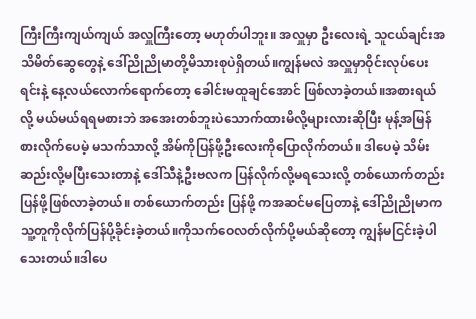ကြီးကြီးကျယ်ကျယ် အလှူကြီးတော့ မဟုတ်ပါဘူး။ အလှူမှာ ဦးလေးရဲ့ သူငယ်ချင်းအသိမိတ်ဆွေတွေနဲ့ ဒေါ်ညိုညိုမာတို့မိသားစုပဲရှိတယ်။ကျွန်မလဲ အလှူမှာဝိုင်းလုပ်ပေးရင်းနဲ့ နေ့လယ်လောက်ရောက်တော့ ခေါင်းမထူချင်အောင် ဖြစ်လာခဲ့တယ်။အစားရယ်လို့ မယ်မယ်ရရမစားဘဲ အအေးတစ်ဘူးပဲသောက်ထားမိလို့များလားဆိုပြီး မုန့်အမြန်စားလိုက်ပေမဲ့ မသက်သာလို့ အိမ်ကိုပြန်ဖို့ဦးလေးကိုပြောလိုက်တယ်။ ဒါပေမဲ့ သိမ်းဆည်းလို့မပြီးသေးတာနဲ့ ဒေါ်သီနဲ့ဦးဗလက ပြန်လိုက်လို့မရသေးလို့ တစ်ယောက်တည်း ပြန်ဖို့ဖြစ်လာခဲ့တယ်။ တစ်ယောက်တည်း ပြန်ဖို့ ကအဆင်မပြေတာနဲ့ ဒေါ်ညိုညိုမာက သူ့တူကိုလိုက်ပြန်ပို့ခိုင်းခဲ့တယ်။ကိုသက်ဝေလတ်လိုက်ပို့မယ်ဆိုတော့ ကျွန်မငြင်းခဲ့ပါသေးတယ်။ဒါပေ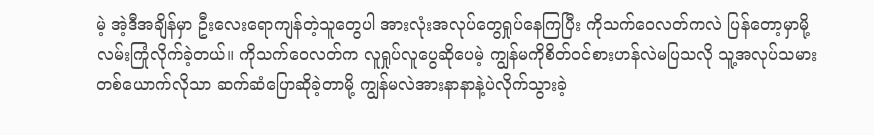မဲ့ အဲ့ဒီအချိန်မှာ ဦးလေးရောကျန်တဲ့သူတွေပါ အားလုံးအလုပ်တွေရှုပ်နေကြပြီး ကိုသက်ဝေလတ်ကလဲ ပြန်တော့မှာမို့ လမ်းကြုံလိုက်ခဲ့တယ်။ ကိုသက်ဝေလတ်က လူရှုပ်လူပွေဆိုပေမဲ့ ကျွန်မကိုစိတ်ဝင်စားဟန်လဲမပြသလို သူ့အလုပ်သမားတစ်ယောက်လိုသာ ဆက်ဆံပြောဆိုခဲ့တာမို့ ကျွန်မလဲအားနာနာနဲ့ပဲလိုက်သွားခဲ့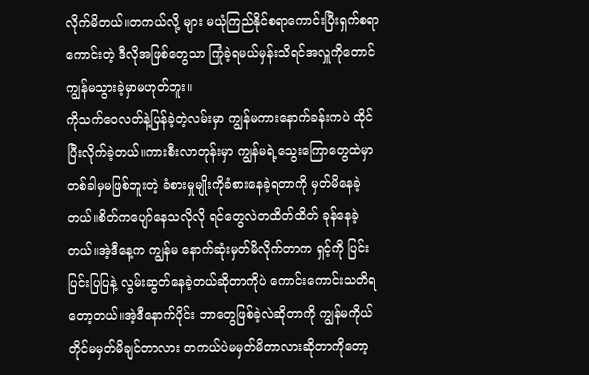လိုက်မိတယ်။တကယ်လို့ များ မယုံကြည်နိုင်စရာကောင်းပြီးရှက်စရာကောင်းတဲ့ ဒီလိုအဖြစ်တွေသာ ကြုံခဲ့ရမယ်မှန်းသိရင်အလှူကိုတောင် ကျွန်မသွားခဲ့မှာမဟုတ်ဘူး။
ကိုသက်ဝေလတ်နဲ့ပြန်ခဲ့တဲ့လမ်းမှာ ကျွန်မကားနောက်ခန်းကပဲ ထိုင်ပြီးလိုက်ခဲ့တယ်။ကားစီးလာတုန်းမှာ ကျွန်မရဲ့သွေးကြောတွေထဲမှာ တစ်ခါမှမဖြစ်ဘူးတဲ့ ခံစားမှုမျိုးကိုခံစားနေခဲ့ရတာကို မှတ်မိနေခဲ့တယ်။စိတ်ကပျော်နေသလိုလို ရင်တွေလဲတထိတ်ထိတ် ခုန်နေခဲ့တယ်။အဲ့ဒီနေ့က ကျွန်မ နောက်ဆုံးမှတ်မိလိုက်တာက ရှင့်ကို ပြင်းပြင်းပြပြနဲ့ လွမ်းဆွတ်နေခဲ့တယ်ဆိုတာကိုပဲ ကောင်းကောင်းသတိရတော့တယ်။အဲ့ဒီနောက်ပိုင်း ဘာတွေဖြစ်ခဲ့လဲဆိုတာကို ကျွန်မကိုယ်တိုင်မမှတ်မိချင်တာလား တကယ်ပဲမမှတ်မိတာလားဆိုတာကိုတော့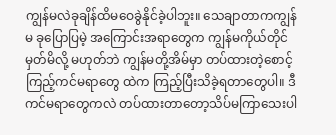ကျွန်မလဲခုချိန်ထိမဝေခွဲနိုင်ခဲ့ပါဘူး။ သေချာတာကကျွန်မ ခုပြောပြမဲ့ အကြောင်းအရာတွေက ကျွန်မကိုယ်တိုင်မှတ်မိလို့ မဟုတ်ဘဲ ကျွန်မတို့အိမ်မှာ တပ်ထားတဲ့စောင့်ကြည့်ကင်မရာတွေ ထဲက ကြည့်ပြီးသိခဲ့ရတာတွေပါ။ ဒီကင်မရာတွေကလဲ တပ်ထားတာတော့သိပ်မကြာသေးပါ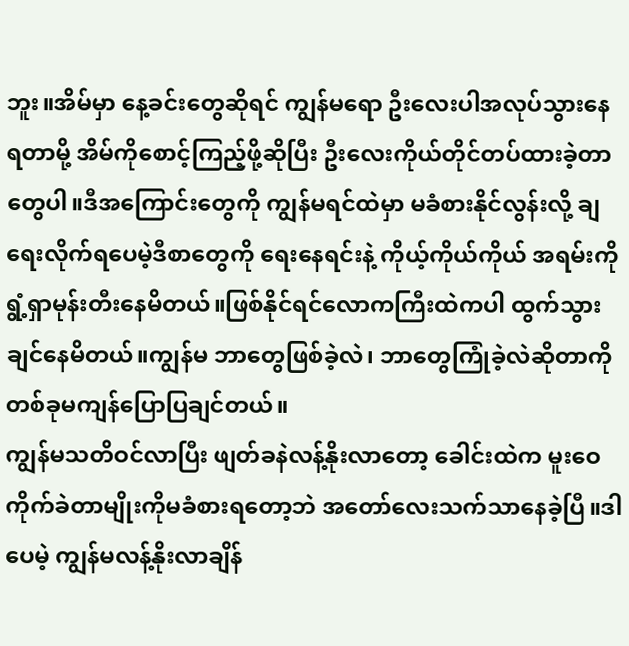ဘူး။အိမ်မှာ နေ့ခင်းတွေဆိုရင် ကျွန်မရော ဦးလေးပါအလုပ်သွားနေရတာမို့ အိမ်ကိုစောင့်ကြည့်ဖို့ဆိုပြီး ဦးလေးကိုယ်တိုင်တပ်ထားခဲ့တာတွေပါ။ဒီအကြောင်းတွေကို ကျွန်မရင်ထဲမှာ မခံစားနိုင်လွန်းလို့ ချရေးလိုက်ရပေမဲ့ဒီစာတွေကို ရေးနေရင်းနဲ့ ကိုယ့်ကိုယ်ကိုယ် အရမ်းကို ရွံ့ရှာမုန်းတီးနေမိတယ်။ဖြစ်နိုင်ရင်လောကကြီးထဲကပါ ထွက်သွားချင်နေမိတယ်။ကျွန်မ ဘာတွေဖြစ်ခဲ့လဲ၊ ဘာတွေကြုံခဲ့လဲဆိုတာကို တစ်ခုမကျန်ပြောပြချင်တယ်။
ကျွန်မသတိဝင်လာပြီး ဖျတ်ခနဲလန့်နိုးလာတော့ ခေါင်းထဲက မူးဝေကိုက်ခဲတာမျိုးကိုမခံစားရတော့ဘဲ အတော်လေးသက်သာနေခဲ့ပြီ။ဒါပေမဲ့ ကျွန်မလန့်နိုးလာချိန်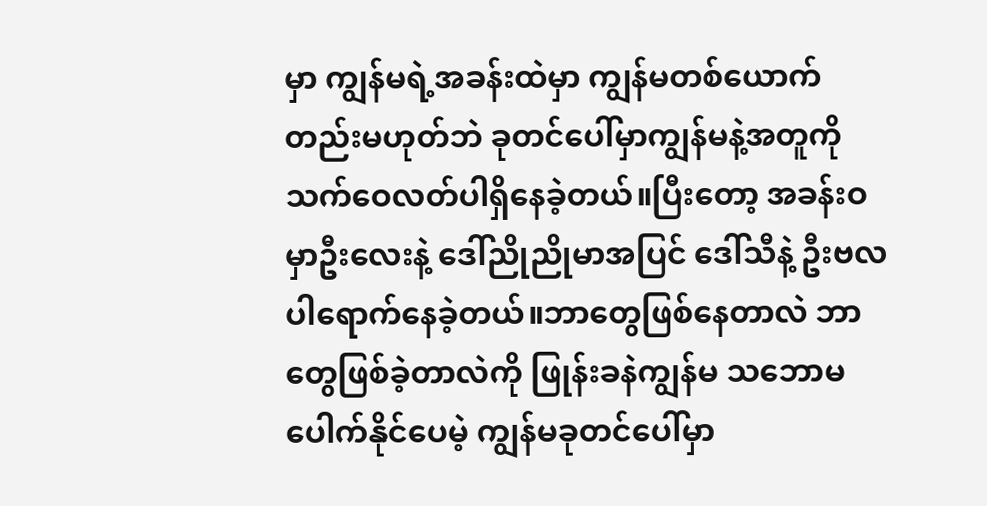မှာ ကျွန်မရဲ့အခန်းထဲမှာ ကျွန်မတစ်ယောက်တည်းမဟုတ်ဘဲ ခုတင်ပေါ်မှာကျွန်မနဲ့အတူကိုသက်ဝေလတ်ပါရှိနေခဲ့တယ်။ပြီးတော့ အခန်းဝမှာဦးလေးနဲ့ ဒေါ်ညိုညိုမာအပြင် ဒေါ်သီနဲ့ ဦးဗလပါရောက်နေခဲ့တယ်။ဘာတွေဖြစ်နေတာလဲ ဘာတွေဖြစ်ခဲ့တာလဲကို ဖြုန်းခနဲကျွန်မ သဘောမပေါက်နိုင်ပေမဲ့ ကျွန်မခုတင်ပေါ်မှာ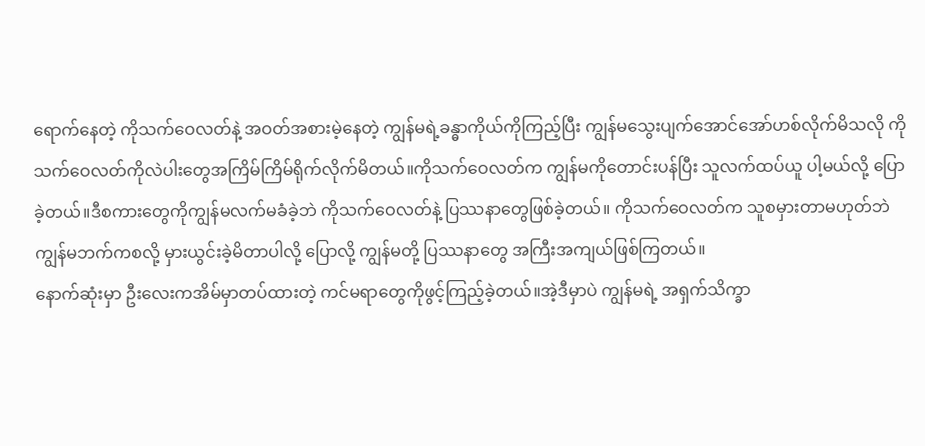ရောက်နေတဲ့ ကိုသက်ဝေလတ်နဲ့ အဝတ်အစားမဲ့နေတဲ့ ကျွန်မရဲ့ခန္ဓာကိုယ်ကိုကြည့်ပြီး ကျွန်မသွေးပျက်အောင်အော်ဟစ်လိုက်မိသလို ကိုသက်ဝေလတ်ကိုလဲပါးတွေအကြိမ်ကြိမ်ရိုက်လိုက်မိတယ်။ကိုသက်ဝေလတ်က ကျွန်မကိုတောင်းပန်ပြီး သူလက်ထပ်ယူ ပါ့မယ်လို့ ပြောခဲ့တယ်။ဒီစကားတွေကိုကျွန်မလက်မခံခဲ့ဘဲ ကိုသက်ဝေလတ်နဲ့ ပြဿနာတွေဖြစ်ခဲ့တယ်။ ကိုသက်ဝေလတ်က သူစမှားတာမဟုတ်ဘဲ ကျွန်မဘက်ကစလို့ မှားယွင်းခဲ့မိတာပါလို့ ပြောလို့ ကျွန်မတို့ ပြဿနာတွေ အကြီးအကျယ်ဖြစ်ကြတယ်။
နောက်ဆုံးမှာ ဦးလေးကအိမ်မှာတပ်ထားတဲ့ ကင်မရာတွေကိုဖွင့်ကြည့်ခဲ့တယ်။အဲ့ဒီမှာပဲ ကျွန်မရဲ့ အရှက်သိက္ခာ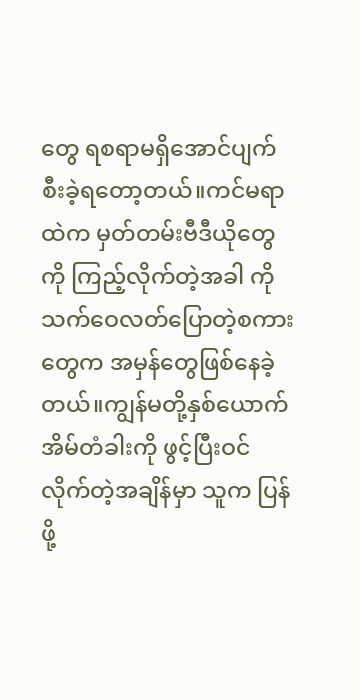တွေ ရစရာမရှိအောင်ပျက်စီးခဲ့ရတော့တယ်။ကင်မရာထဲက မှတ်တမ်းဗီဒီယိုတွေကို ကြည့်လိုက်တဲ့အခါ ကိုသက်ဝေလတ်ပြောတဲ့စကားတွေက အမှန်တွေဖြစ်နေခဲ့တယ်။ကျွန်မတို့နှစ်ယောက်အိမ်တံခါးကို ဖွင့်ပြီးဝင်လိုက်တဲ့အချိန်မှာ သူက ပြန်ဖို့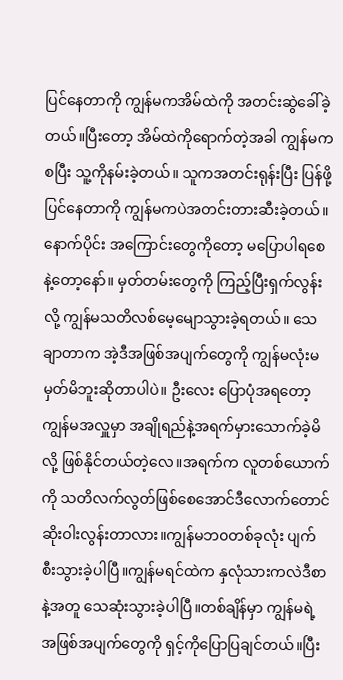ပြင်နေတာကို ကျွန်မကအိမ်ထဲကို အတင်းဆွဲခေါ်ခဲ့တယ်။ပြီးတော့ အိမ်ထဲကိုရောက်တဲ့အခါ ကျွန်မကစပြီး သူ့ကိုနမ်းခဲ့တယ်။ သူကအတင်းရုန်းပြီး ပြန်ဖို့ပြင်နေတာကို ကျွန်မကပဲအတင်းတားဆီးခဲ့တယ်။နောက်ပိုင်း အကြောင်းတွေကိုတော့ မပြောပါရစေနဲ့တော့နော်။ မှတ်တမ်းတွေကို ကြည့်ပြီးရှက်လွန်းလို့ ကျွန်မသတိလစ်မေ့မျောသွားခဲ့ရတယ်။ သေချာတာက အဲ့ဒီအဖြစ်အပျက်တွေကို ကျွန်မလုံးမမှတ်မိဘူးဆိုတာပါပဲ။ ဦးလေး ပြောပုံအရတော့ ကျွန်မအလှူမှာ အချိုရည်နဲ့အရက်မှားသောက်ခဲ့မိလို့ ဖြစ်နိုင်တယ်တဲ့လေ။အရက်က လူတစ်ယောက်ကို သတိလက်လွတ်ဖြစ်စေအောင်ဒီလောက်တောင်ဆိုးဝါးလွန်းတာလား။ကျွန်မဘ၀တစ်ခုလုံး ပျက်စီးသွားခဲ့ပါပြီ။ကျွန်မရင်ထဲက နှလုံသားကလဲဒီစာနဲ့အတူ သေဆုံးသွားခဲ့ပါပြီ။တစ်ချိန်မှာ ကျွန်မရဲ့ အဖြစ်အပျက်တွေကို ရှင့်ကိုပြောပြချင်တယ်။ပြီး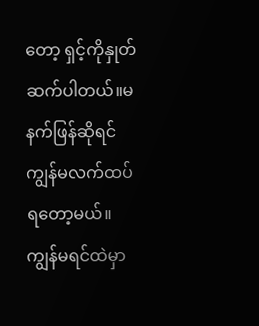တော့ ရှင့်ကိုနှုတ်ဆက်ပါတယ်။မနက်ဖြန်ဆိုရင်ကျွန်မလက်ထပ်ရတော့မယ်။ ကျွန်မရင်ထဲမှာ